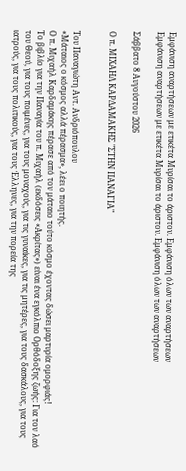Εμφάνιση αναρτήσεων με ετικέτα Μυρίσαι το άριστον. Εμφάνιση όλων των αναρτήσεων
Εμφάνιση αναρτήσεων με ετικέτα Μυρίσαι το άριστον. Εμφάνιση όλων των αναρτήσεων

Σάββατο 8 Αυγούστου 2026

Ο π. ΜΙΧΑΗΛ ΚΑΡΔΑΜΑΚΗΣ "ΣΤΗΝ ΠΑΝΑΓΙΑ"


Του Παναγιώτη Αντ. Ανδριόπουλου
«Μάταιος ο κόσμος αλλά πέρασμα», λέει ο ποιητής.
Ο π. Μιχαήλ Καρδαμάκης πέρασε από τον μάταιο τούτο κόσμο έχοντας δώσει μαρτυρία ομορφιάς!
Το βιβλίο για την Παναγία του π. Μιχαήλ (εκδόσεις «Ακρίτας») είναι ένα εγκόλπιο Ορθόδοξης ζωής: Για τον λαό του Θεού, για τους ποιμένες, για τους μοναχούς, για τις γυναίκες, για τις μητέρες, για τους δασκάλους, για τους ιατρούς, για τους πολιτικούς, για τους Έλληνες, για την πορεία της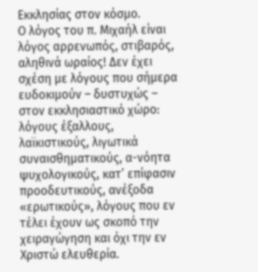Εκκλησίας στον κόσμο.
Ο λόγος του π. Μιχαήλ είναι λόγος αρρενωπός, στιβαρός, αληθινά ωραίος! Δεν έχει σχέση με λόγους που σήμερα ευδοκιμούν – δυστυχώς – στον εκκλησιαστικό χώρο: λόγους έξαλλους, λαϊκιστικούς, λιγωτικά συναισθηματικούς, α-νόητα ψυχολογικούς, κατ’ επίφασιν προοδευτικούς, ανέξοδα «ερωτικούς», λόγους που εν τέλει έχουν ως σκοπό την χειραγώγηση και όχι την εν Χριστώ ελευθερία.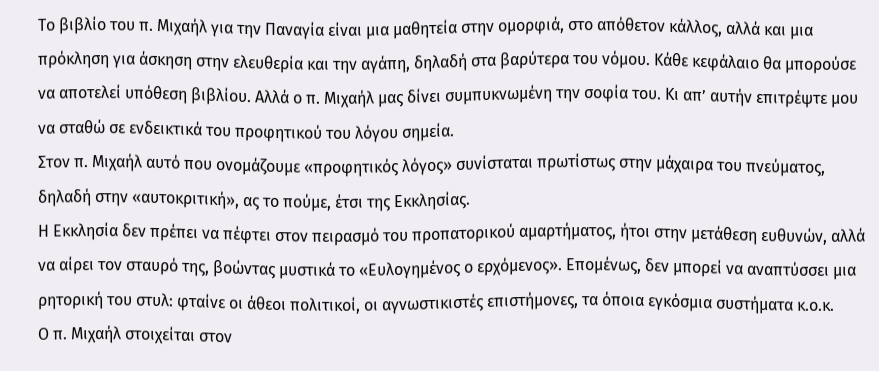Το βιβλίο του π. Μιχαήλ για την Παναγία είναι μια μαθητεία στην ομορφιά, στο απόθετον κάλλος, αλλά και μια πρόκληση για άσκηση στην ελευθερία και την αγάπη, δηλαδή στα βαρύτερα του νόμου. Κάθε κεφάλαιο θα μπορούσε να αποτελεί υπόθεση βιβλίου. Αλλά ο π. Μιχαήλ μας δίνει συμπυκνωμένη την σοφία του. Κι απ’ αυτήν επιτρέψτε μου να σταθώ σε ενδεικτικά του προφητικού του λόγου σημεία.
Στον π. Μιχαήλ αυτό που ονομάζουμε «προφητικός λόγος» συνίσταται πρωτίστως στην μάχαιρα του πνεύματος, δηλαδή στην «αυτοκριτική», ας το πούμε, έτσι της Εκκλησίας.
Η Εκκλησία δεν πρέπει να πέφτει στον πειρασμό του προπατορικού αμαρτήματος, ήτοι στην μετάθεση ευθυνών, αλλά να αίρει τον σταυρό της, βοώντας μυστικά το «Ευλογημένος ο ερχόμενος». Επομένως, δεν μπορεί να αναπτύσσει μια ρητορική του στυλ: φταίνε οι άθεοι πολιτικοί, οι αγνωστικιστές επιστήμονες, τα όποια εγκόσμια συστήματα κ.ο.κ.
Ο π. Μιχαήλ στοιχείται στον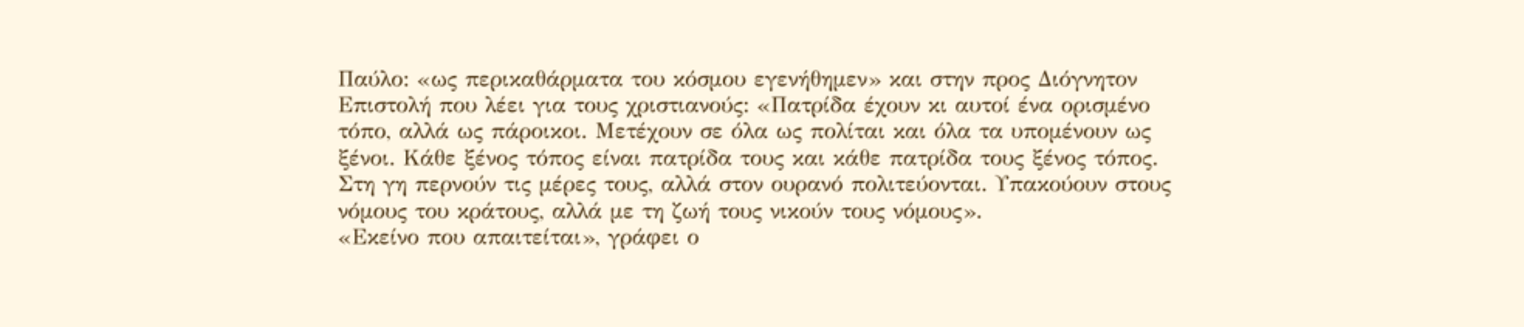Παύλο: «ως περικαθάρματα του κόσμου εγενήθημεν» και στην προς Διόγνητον Επιστολή που λέει για τους χριστιανούς: «Πατρίδα έχουν κι αυτοί ένα ορισμένο τόπο, αλλά ως πάροικοι. Μετέχουν σε όλα ως πολίται και όλα τα υπομένουν ως ξένοι. Κάθε ξένος τόπος είναι πατρίδα τους και κάθε πατρίδα τους ξένος τόπος. Στη γη περνούν τις μέρες τους, αλλά στον ουρανό πολιτεύονται. Υπακούουν στους νόμους του κράτους, αλλά με τη ζωή τους νικούν τους νόμους».
«Εκείνο που απαιτείται», γράφει ο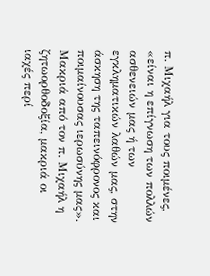π. Μιχαήλ για τους ποιμένες, «είναι η επίγνωση των πολλών ασθενειών μας ή των εγκληματικών λαθών μας, στην άσκηση της ταπεινόφρονος και ποιμαίνουσας ιερωσύνης μας». Μακριά από τον π. Μιχαήλ η ζητωορθοδοξία, μακριά οι ιαχές περί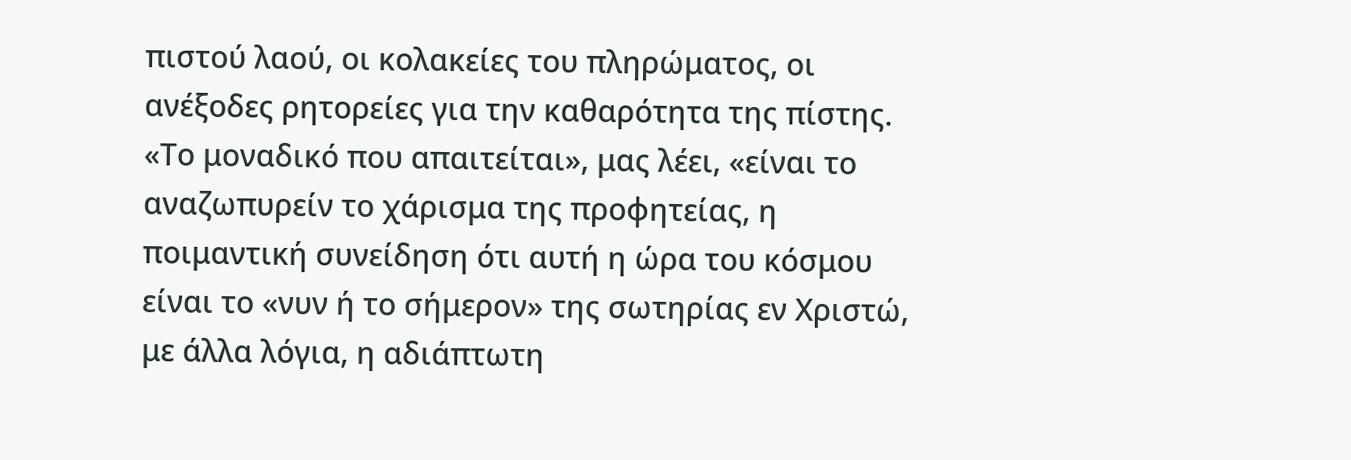πιστού λαού, οι κολακείες του πληρώματος, οι ανέξοδες ρητορείες για την καθαρότητα της πίστης. «Το μοναδικό που απαιτείται», μας λέει, «είναι το αναζωπυρείν το χάρισμα της προφητείας, η ποιμαντική συνείδηση ότι αυτή η ώρα του κόσμου είναι το «νυν ή το σήμερον» της σωτηρίας εν Χριστώ, με άλλα λόγια, η αδιάπτωτη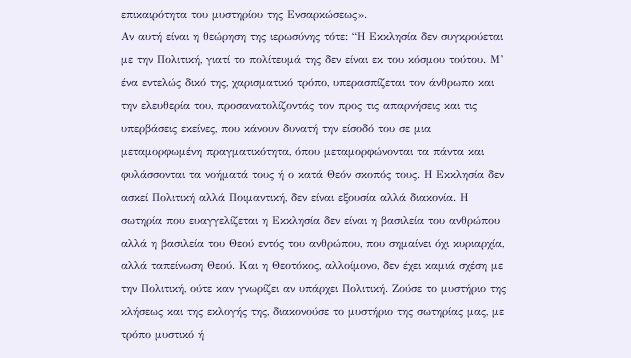επικαιρότητα του μυστηρίου της Ενσαρκώσεως».
Αν αυτή είναι η θεώρηση της ιερωσύνης τότε: “Η Εκκλησία δεν συγκρούεται με την Πολιτική, γιατί το πολίτευμά της δεν είναι εκ του κόσμου τούτου. Μ’ ένα εντελώς δικό της, χαρισματικό τρόπο, υπερασπίζεται τον άνθρωπο και την ελευθερία του, προσανατολίζοντάς τον προς τις απαρνήσεις και τις υπερβάσεις εκείνες, που κάνουν δυνατή την είσοδό του σε μια μεταμορφωμένη πραγματικότητα, όπου μεταμορφώνονται τα πάντα και φυλάσσονται τα νοήματά τους ή ο κατά Θεόν σκοπός τους. Η Εκκλησία δεν ασκεί Πολιτική αλλά Ποιμαντική, δεν είναι εξουσία αλλά διακονία. Η σωτηρία που ευαγγελίζεται η Εκκλησία δεν είναι η βασιλεία του ανθρώπου αλλά η βασιλεία του Θεού εντός του ανθρώπου, που σημαίνει όχι κυριαρχία, αλλά ταπείνωση Θεού. Και η Θεοτόκος, αλλοίμονο, δεν έχει καμιά σχέση με την Πολιτική, ούτε καν γνωρίζει αν υπάρχει Πολιτική. Ζούσε το μυστήριο της κλήσεως και της εκλογής της, διακονούσε το μυστήριο της σωτηρίας μας, με τρόπο μυστικό ή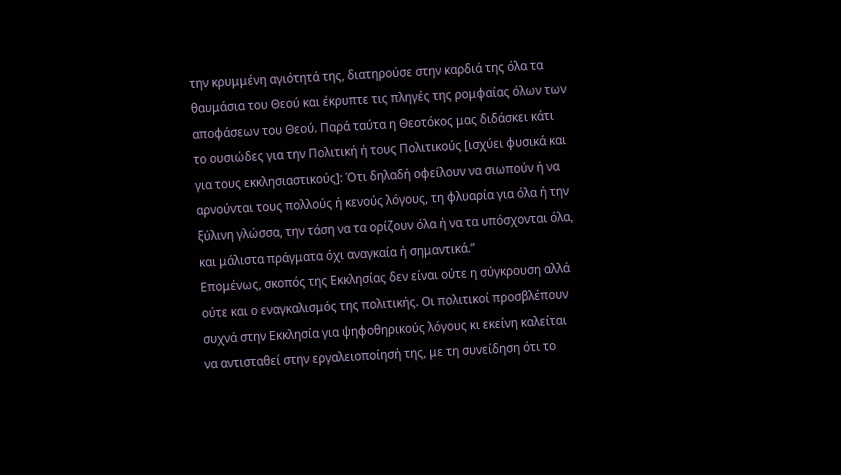την κρυμμένη αγιότητά της, διατηρούσε στην καρδιά της όλα τα θαυμάσια του Θεού και έκρυπτε τις πληγές της ρομφαίας όλων των αποφάσεων του Θεού. Παρά ταύτα η Θεοτόκος μας διδάσκει κάτι το ουσιώδες για την Πολιτική ή τους Πολιτικούς [ισχύει φυσικά και για τους εκκλησιαστικούς]: Ότι δηλαδή οφείλουν να σιωπούν ή να αρνούνται τους πολλούς ή κενούς λόγους, τη φλυαρία για όλα ή την ξύλινη γλώσσα, την τάση να τα ορίζουν όλα ή να τα υπόσχονται όλα, και μάλιστα πράγματα όχι αναγκαία ή σημαντικά.”
Επομένως, σκοπός της Εκκλησίας δεν είναι ούτε η σύγκρουση αλλά ούτε και ο εναγκαλισμός της πολιτικής. Οι πολιτικοί προσβλέπουν συχνά στην Εκκλησία για ψηφοθηρικούς λόγους κι εκείνη καλείται να αντισταθεί στην εργαλειοποίησή της, με τη συνείδηση ότι το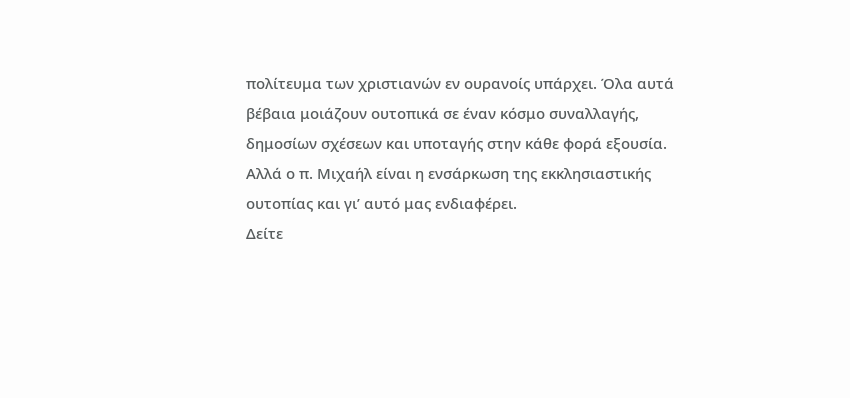πολίτευμα των χριστιανών εν ουρανοίς υπάρχει. Όλα αυτά βέβαια μοιάζουν ουτοπικά σε έναν κόσμο συναλλαγής, δημοσίων σχέσεων και υποταγής στην κάθε φορά εξουσία. Αλλά ο π. Μιχαήλ είναι η ενσάρκωση της εκκλησιαστικής ουτοπίας και γι’ αυτό μας ενδιαφέρει.
Δείτε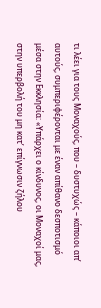τι λέει για τους Μοναχούς, που – δυστυχώς – κάποιοι απ’ αυτούς, συμπεριφέρονται με έναν απίθανο δεσποτισμό μέσα στην Εκκλησία: «Υπάρχει ο κίνδυνος, οι Μοναχοί μας, στην υπερβολή του μη κατ’ επίγνωσιν ζήλου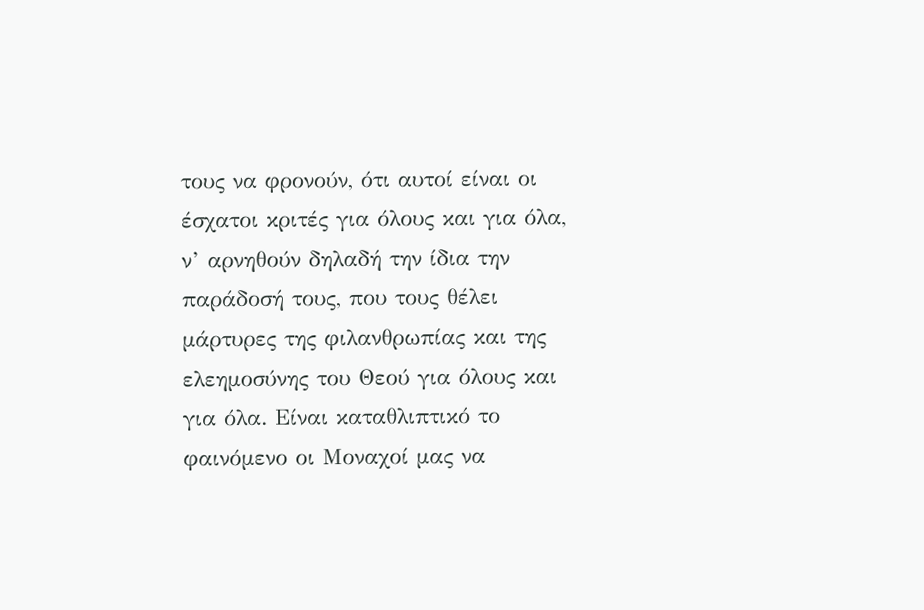τους να φρονούν, ότι αυτοί είναι οι έσχατοι κριτές για όλους και για όλα, ν’ αρνηθούν δηλαδή την ίδια την παράδοσή τους, που τους θέλει μάρτυρες της φιλανθρωπίας και της ελεημοσύνης του Θεού για όλους και για όλα. Είναι καταθλιπτικό το φαινόμενο οι Μοναχοί μας να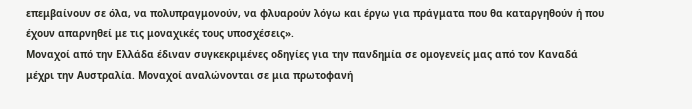επεμβαίνουν σε όλα, να πολυπραγμονούν, να φλυαρούν λόγω και έργω για πράγματα που θα καταργηθούν ή που έχουν απαρνηθεί με τις μοναχικές τους υποσχέσεις».
Μοναχοί από την Ελλάδα έδιναν συγκεκριμένες οδηγίες για την πανδημία σε ομογενείς μας από τον Καναδά μέχρι την Αυστραλία. Μοναχοί αναλώνονται σε μια πρωτοφανή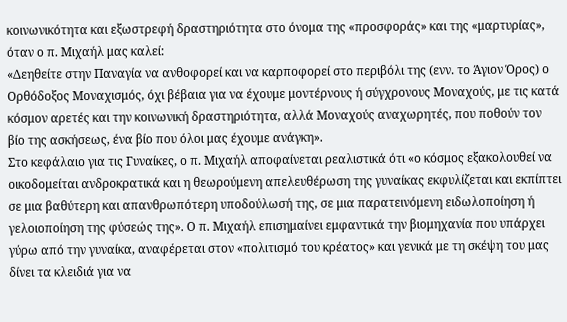κοινωνικότητα και εξωστρεφή δραστηριότητα στο όνομα της «προσφοράς» και της «μαρτυρίας», όταν ο π. Μιχαήλ μας καλεί:
«Δεηθείτε στην Παναγία να ανθοφορεί και να καρποφορεί στο περιβόλι της (ενν. το Άγιον Όρος) ο Ορθόδοξος Μοναχισμός, όχι βέβαια για να έχουμε μοντέρνους ή σύγχρονους Μοναχούς, με τις κατά κόσμον αρετές και την κοινωνική δραστηριότητα, αλλά Μοναχούς αναχωρητές, που ποθούν τον βίο της ασκήσεως, ένα βίο που όλοι μας έχουμε ανάγκη».
Στο κεφάλαιο για τις Γυναίκες, ο π. Μιχαήλ αποφαίνεται ρεαλιστικά ότι «ο κόσμος εξακολουθεί να οικοδομείται ανδροκρατικά και η θεωρούμενη απελευθέρωση της γυναίκας εκφυλίζεται και εκπίπτει σε μια βαθύτερη και απανθρωπότερη υποδούλωσή της, σε μια παρατεινόμενη ειδωλοποίηση ή γελοιοποίηση της φύσεώς της». Ο π. Μιχαήλ επισημαίνει εμφαντικά την βιομηχανία που υπάρχει γύρω από την γυναίκα, αναφέρεται στον «πολιτισμό του κρέατος» και γενικά με τη σκέψη του μας δίνει τα κλειδιά για να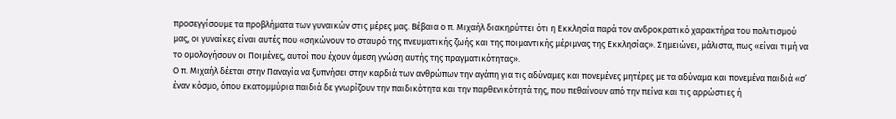προσεγγίσουμε τα προβλήματα των γυναικών στις μέρες μας. Βέβαια ο π. Μιχαήλ διακηρύττει ότι η Εκκλησία παρά τον ανδροκρατικό χαρακτήρα του πολιτισμού μας, οι γυναίκες είναι αυτές που «σηκώνουν το σταυρό της πνευματικής ζωής και της ποιμαντικής μέριμνας της Εκκλησίας». Σημειώνει, μάλιστα, πως «είναι τιμή να το ομολογήσουν οι Ποιμένες, αυτοί που έχουν άμεση γνώση αυτής της πραγματικότητας».
Ο π. Μιχαήλ δέεται στην Παναγία να ξυπνήσει στην καρδιά των ανθρώπων την αγάπη για τις αδύναμες και πονεμένες μητέρες με τα αδύναμα και πονεμένα παιδιά «σ’ έναν κόσμο, όπου εκατομμύρια παιδιά δε γνωρίζουν την παιδικότητα και την παρθενικότητά της, που πεθαίνουν από την πείνα και τις αρρώστιες ή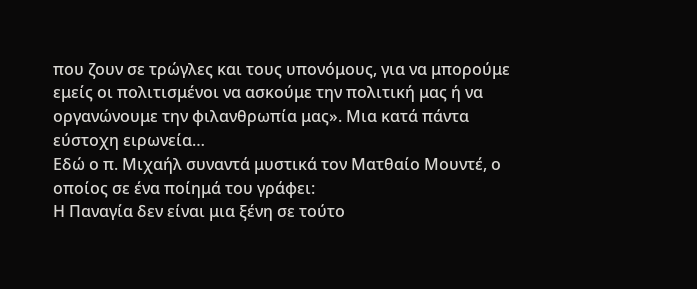που ζουν σε τρώγλες και τους υπονόμους, για να μπορούμε εμείς οι πολιτισμένοι να ασκούμε την πολιτική μας ή να οργανώνουμε την φιλανθρωπία μας». Μια κατά πάντα εύστοχη ειρωνεία…
Εδώ ο π. Μιχαήλ συναντά μυστικά τον Ματθαίο Μουντέ, ο οποίος σε ένα ποίημά του γράφει:
Η Παναγία δεν είναι μια ξένη σε τούτο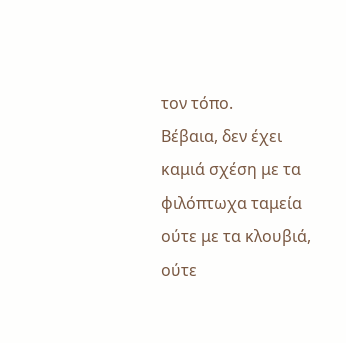τον τόπο.
Βέβαια, δεν έχει καμιά σχέση με τα φιλόπτωχα ταμεία
ούτε με τα κλουβιά, ούτε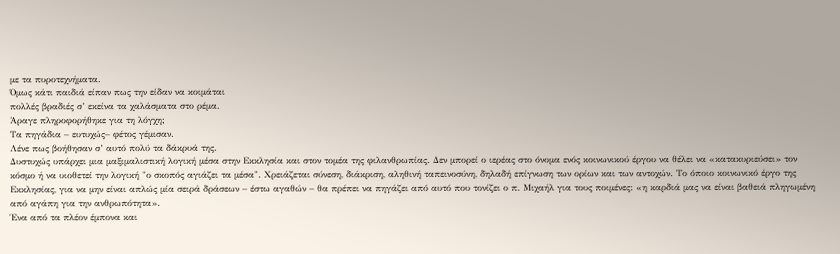με τα πυροτεχνήματα.
Όμως κάτι παιδιά είπαν πως την είδαν να κοιμάται
πολλές βραδιές σ’ εκείνα τα χαλάσματα στο ρέμα.
Άραγε πληροφορήθηκε για τη λόγχη;
Τα πηγάδια – ευτυχώς– φέτος γέμισαν.
Λένε πως βοήθησαν σ’ αυτό πολύ τα δάκρυά της.
Δυστυχώς υπάρχει μια μαξιμαλιστική λογική μέσα στην Εκκλησία και στον τομέα της φιλανθρωπίας. Δεν μπορεί ο ιερέας στο όνομα ενός κοινωνικού έργου να θέλει να «κατακυριεύσει» τον κόσμο ή να υιοθετεί την λογική "ο σκοπός αγιάζει τα μέσα". Χρειάζεται σύνεση, διάκριση, αληθινή ταπεινοσύνη, δηλαδή επίγνωση των ορίων και των αντοχών. Το όποιο κοινωνικό έργο της Εκκλησίας, για να μην είναι απλώς μία σειρά δράσεων – έστω αγαθών – θα πρέπει να πηγάζει από αυτό που τονίζει ο π. Μιχαήλ για τους ποιμένες: «η καρδιά μας να είναι βαθειά πληγωμένη από αγάπη για την ανθρωπότητα».
Ένα από τα πλέον έμπονα και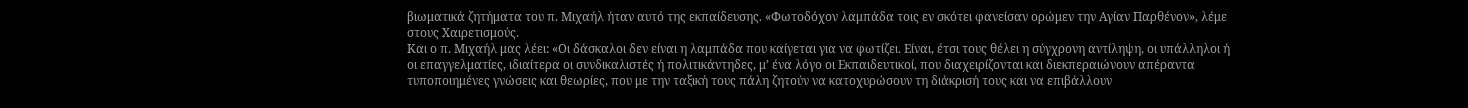βιωματικά ζητήματα του π. Μιχαήλ ήταν αυτό της εκπαίδευσης. «Φωτοδόχον λαμπάδα τοις εν σκότει φανείσαν ορώμεν την Αγίαν Παρθένον», λέμε στους Χαιρετισμούς.
Και ο π. Μιχαήλ μας λέει: «Οι δάσκαλοι δεν είναι η λαμπάδα που καίγεται για να φωτίζει. Είναι, έτσι τους θέλει η σύγχρονη αντίληψη, οι υπάλληλοι ή οι επαγγελματίες, ιδιαίτερα οι συνδικαλιστές ή πολιτικάντηδες, μ’ ένα λόγο οι Εκπαιδευτικοί, που διαχειρίζονται και διεκπεραιώνουν απέραντα τυποποιημένες γνώσεις και θεωρίες, που με την ταξική τους πάλη ζητούν να κατοχυρώσουν τη διάκρισή τους και να επιβάλλουν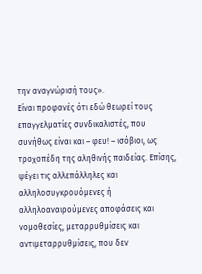την αναγνώρισή τους».
Είναι προφανές ότι εδώ θεωρεί τους επαγγελματίες συνδικαλιστές, που συνήθως είναι και – φευ! – ισόβιοι, ως τροχοπέδη της αληθινής παιδείας. Επίσης, ψέγει τις αλλεπάλληλες και αλληλοσυγκρουόμενες ή αλληλοαναιρούμενες αποφάσεις και νομοθεσίες, μεταρρυθμίσεις και αντιμεταρρυθμίσεις, που δεν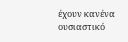έχουν κανένα ουσιαστικό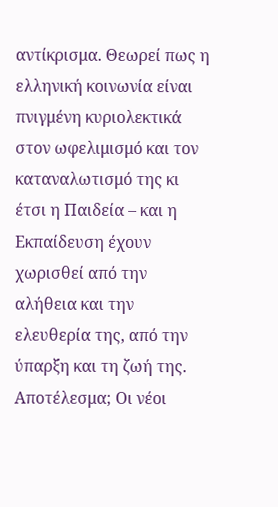αντίκρισμα. Θεωρεί πως η ελληνική κοινωνία είναι πνιγμένη κυριολεκτικά στον ωφελιμισμό και τον καταναλωτισμό της κι έτσι η Παιδεία – και η Εκπαίδευση έχουν χωρισθεί από την αλήθεια και την ελευθερία της, από την ύπαρξη και τη ζωή της. Αποτέλεσμα; Οι νέοι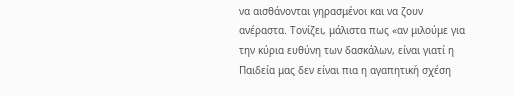να αισθάνονται γηρασμένοι και να ζουν ανέραστα. Τονίζει, μάλιστα πως «αν μιλούμε για την κύρια ευθύνη των δασκάλων, είναι γιατί η Παιδεία μας δεν είναι πια η αγαπητική σχέση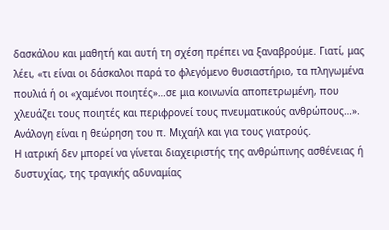δασκάλου και μαθητή και αυτή τη σχέση πρέπει να ξαναβρούμε. Γιατί, μας λέει, «τι είναι οι δάσκαλοι παρά το φλεγόμενο θυσιαστήριο, τα πληγωμένα πουλιά ή οι «χαμένοι ποιητές»…σε μια κοινωνία αποπετρωμένη, που χλευάζει τους ποιητές και περιφρονεί τους πνευματικούς ανθρώπους…».
Ανάλογη είναι η θεώρηση του π. Μιχαήλ και για τους γιατρούς.
Η ιατρική δεν μπορεί να γίνεται διαχειριστής της ανθρώπινης ασθένειας ή δυστυχίας, της τραγικής αδυναμίας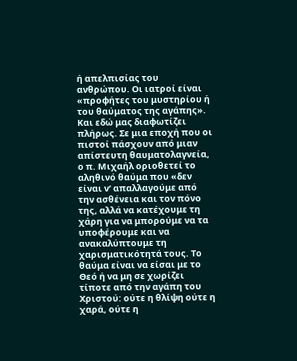ή απελπισίας του ανθρώπου. Οι ιατροί είναι «προφήτες του μυστηρίου ή του θαύματος της αγάπης». Και εδώ μας διαφωτίζει πλήρως. Σε μια εποχή που οι πιστοί πάσχουν από μιαν απίστευτη θαυματολαγνεία, ο π. Μιχαήλ οριοθετεί το αληθινό θαύμα που «δεν είναι ν’ απαλλαγούμε από την ασθένεια και τον πόνο της, αλλά να κατέχουμε τη χάρη για να μπορούμε να τα υποφέρουμε και να ανακαλύπτουμε τη χαρισματικότητά τους. Το θαύμα είναι να είσαι με το Θεό ή να μη σε χωρίζει τίποτε από την αγάπη του Χριστού: ούτε η θλίψη ούτε η χαρά, ούτε η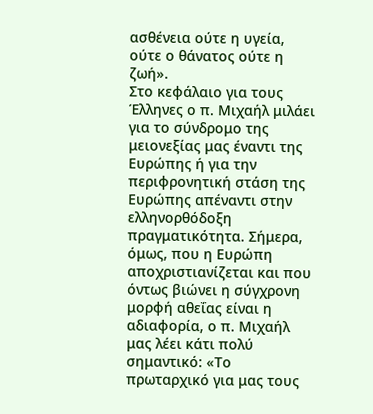ασθένεια ούτε η υγεία, ούτε ο θάνατος ούτε η ζωή».
Στο κεφάλαιο για τους Έλληνες ο π. Μιχαήλ μιλάει για το σύνδρομο της μειονεξίας μας έναντι της Ευρώπης ή για την περιφρονητική στάση της Ευρώπης απέναντι στην ελληνορθόδοξη πραγματικότητα. Σήμερα, όμως, που η Ευρώπη αποχριστιανίζεται και που όντως βιώνει η σύγχρονη μορφή αθεΐας είναι η αδιαφορία, ο π. Μιχαήλ μας λέει κάτι πολύ σημαντικό: «Το πρωταρχικό για μας τους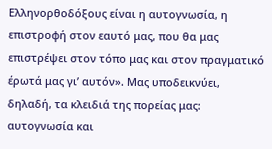Ελληνορθοδόξους είναι η αυτογνωσία, η επιστροφή στον εαυτό μας, που θα μας επιστρέψει στον τόπο μας και στον πραγματικό έρωτά μας γι’ αυτόν». Μας υποδεικνύει, δηλαδή, τα κλειδιά της πορείας μας: αυτογνωσία και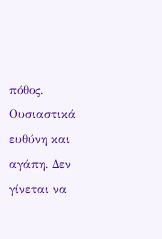πόθος. Ουσιαστικά ευθύνη και αγάπη. Δεν γίνεται να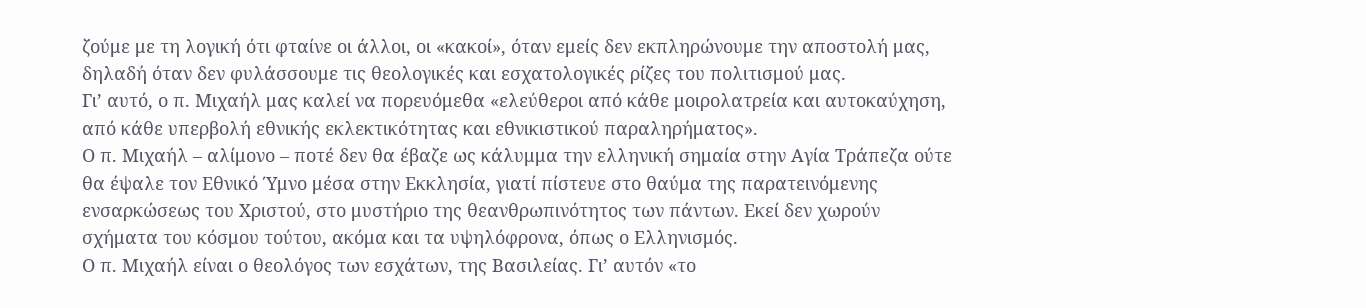ζούμε με τη λογική ότι φταίνε οι άλλοι, οι «κακοί», όταν εμείς δεν εκπληρώνουμε την αποστολή μας, δηλαδή όταν δεν φυλάσσουμε τις θεολογικές και εσχατολογικές ρίζες του πολιτισμού μας.
Γι’ αυτό, ο π. Μιχαήλ μας καλεί να πορευόμεθα «ελεύθεροι από κάθε μοιρολατρεία και αυτοκαύχηση, από κάθε υπερβολή εθνικής εκλεκτικότητας και εθνικιστικού παραληρήματος».
Ο π. Μιχαήλ – αλίμονο – ποτέ δεν θα έβαζε ως κάλυμμα την ελληνική σημαία στην Αγία Τράπεζα ούτε θα έψαλε τον Εθνικό Ύμνο μέσα στην Εκκλησία, γιατί πίστευε στο θαύμα της παρατεινόμενης ενσαρκώσεως του Χριστού, στο μυστήριο της θεανθρωπινότητος των πάντων. Εκεί δεν χωρούν σχήματα του κόσμου τούτου, ακόμα και τα υψηλόφρονα, όπως ο Ελληνισμός.
Ο π. Μιχαήλ είναι ο θεολόγος των εσχάτων, της Βασιλείας. Γι’ αυτόν «το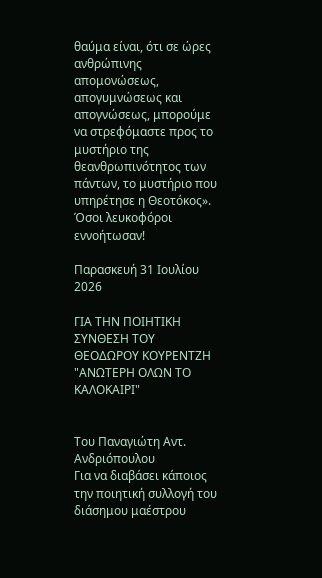θαύμα είναι, ότι σε ώρες ανθρώπινης απομονώσεως, απογυμνώσεως και απογνώσεως, μπορούμε να στρεφόμαστε προς το μυστήριο της θεανθρωπινότητος των πάντων, το μυστήριο που υπηρέτησε η Θεοτόκος».
Όσοι λευκοφόροι εννοήτωσαν!

Παρασκευή 31 Ιουλίου 2026

ΓΙΑ ΤΗΝ ΠΟΙΗΤΙΚΗ ΣΥΝΘΕΣΗ ΤΟΥ ΘΕΟΔΩΡΟΥ ΚΟΥΡΕΝΤΖΗ "ΑΝΩΤΕΡΗ ΟΛΩΝ ΤΟ ΚΑΛΟΚΑΙΡΙ"


Του Παναγιώτη Αντ. Ανδριόπουλου
Για να διαβάσει κάποιος την ποιητική συλλογή του διάσημου μαέστρου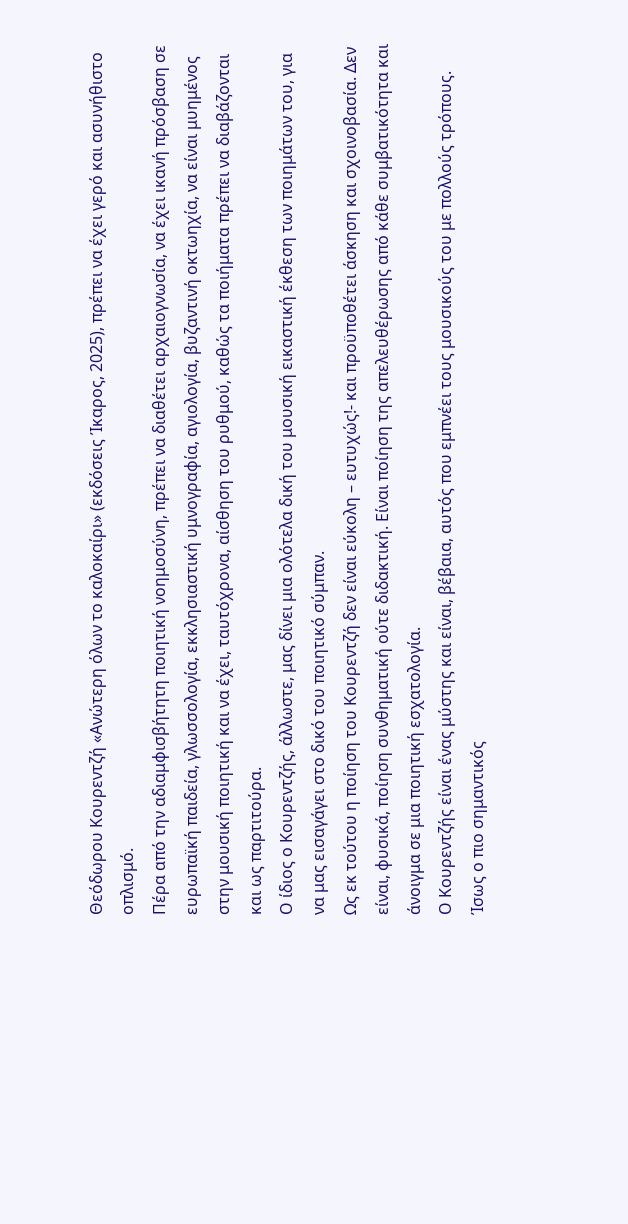Θεόδωρου Κουρεντζή «Ανώτερη όλων το καλοκαίρι» (εκδόσεις Ίκαρος, 2025), πρέπει να έχει γερό και ασυνήθιστο οπλισμό.
Πέρα από την αδιαμφισβήτητη ποιητική νοημοσύνη, πρέπει να διαθέτει αρχαιογνωσία, να έχει ικανή πρόσβαση σε ευρωπαϊκή παιδεία, γλωσσολογία, εκκλησιαστική υμνογραφία, αγιολογία, βυζαντινή οκτωηχία, να είναι μυημένος στην μουσική ποιητική και να έχει, ταυτόχρονα, αίσθηση του ρυθμού, καθώς τα ποιήματα πρέπει να διαβάζονται και ως παρτιτούρα.
Ο ίδιος ο Κουρεντζής, άλλωστε, μας δίνει μια ολότελα δική του μουσική εικαστική έκθεση των ποιημάτων του, για να μας εισαγάγει στο δικό του ποιητικό σύμπαν.
Ως εκ τούτου η ποίηση του Κουρεντζή δεν είναι εύκολη – ευτυχώς!- και προϋποθέτει άσκηση και σχοινοβασία. Δεν είναι, φυσικά, ποίηση συνθηματική ούτε διδακτική. Είναι ποίηση της απελευθέρωσης από κάθε συμβατικότητα και άνοιγμα σε μια ποιητική εσχατολογία.
Ο Κουρεντζής είναι ένας μύστης και είναι, βέβαια, αυτός που εμπνέει τους μουσικούς του με πολλούς τρόπους. Ίσως ο πιο σημαντικός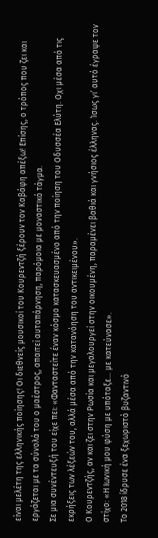είναι μελέτη της ελληνικής ποίησης! Οι διεθνείς μουσικοί του Κουρεντζή ξέρουν τον Καβάφη απέξω! Επίσης, ο τρόπος που ζει και εργάζεται με τα σύνολά του ο μαέστρος, απαιτεί αυταπάρνηση, παρόμοια με μοναστικό τάγμα.
Σε μια συνέντευξή του είχε πει: «Φανταστείτε έναν κόσμο κατασκευασμένο από την ποίηση του Οδυσσέα Ελύτη. Οχι μέσα από τις εκρήξεις των λέξεών του, αλλά μέσα από την κατανόηση του αντικειμένου».
Ο Κουρεντζής, αν και ζει στην Ρωσία και μεγαλουργεί στην οικουμένη, παραμένει βαθιά και γνήσιος έλληνας. Ίσως γι’ αυτό έγραψε τον στίχο: «Η Ιωνική μου φύση με υπόταξε… με κατεύνασε».
Το 2018 ίδρυσε ένα ξεχωριστό βυζαντινό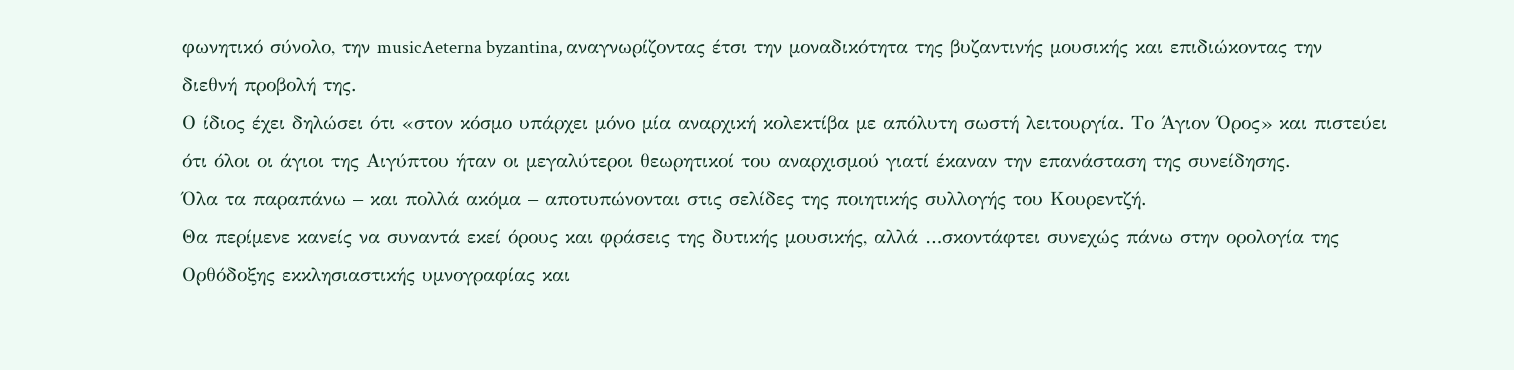φωνητικό σύνολο, την musicAeterna byzantina, αναγνωρίζοντας έτσι την μοναδικότητα της βυζαντινής μουσικής και επιδιώκοντας την διεθνή προβολή της.
Ο ίδιος έχει δηλώσει ότι «στον κόσμο υπάρχει μόνο μία αναρχική κολεκτίβα με απόλυτη σωστή λειτουργία. Το Άγιον Όρος» και πιστεύει ότι όλοι οι άγιοι της Αιγύπτου ήταν οι μεγαλύτεροι θεωρητικοί του αναρχισμού γιατί έκαναν την επανάσταση της συνείδησης.
Όλα τα παραπάνω – και πολλά ακόμα – αποτυπώνονται στις σελίδες της ποιητικής συλλογής του Κουρεντζή.
Θα περίμενε κανείς να συναντά εκεί όρους και φράσεις της δυτικής μουσικής, αλλά …σκοντάφτει συνεχώς πάνω στην ορολογία της Ορθόδοξης εκκλησιαστικής υμνογραφίας και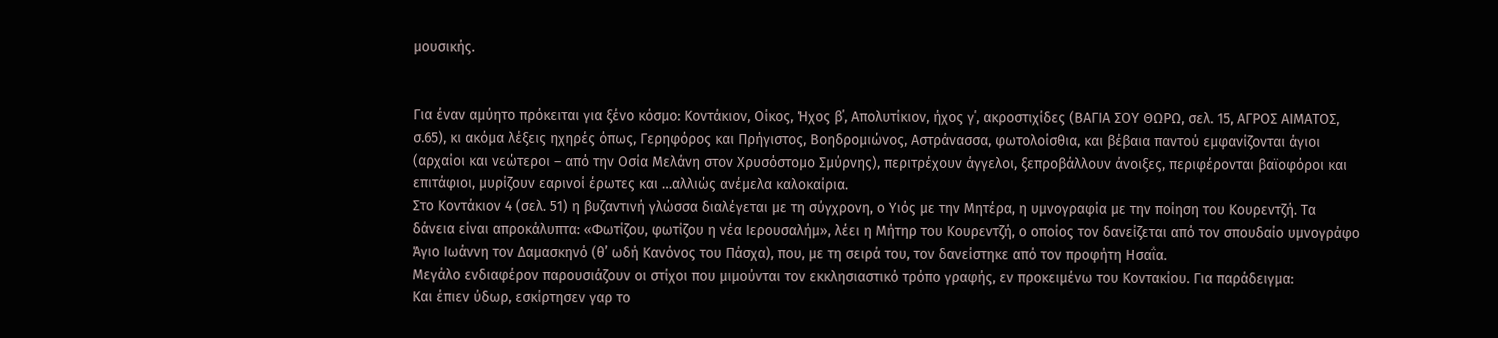μουσικής.


Για έναν αμύητο πρόκειται για ξένο κόσμο: Κοντάκιον, Οίκος, Ήχος β΄, Απολυτίκιον, ήχος γ΄, ακροστιχίδες (ΒΑΓΙΑ ΣΟΥ ΘΩΡΩ, σελ. 15, ΑΓΡΟΣ ΑΙΜΑΤΟΣ, σ.65), κι ακόμα λέξεις ηχηρές όπως, Γερηφόρος και Πρήγιστος, Βοηδρομιώνος, Αστράνασσα, φωτολοίσθια, και βέβαια παντού εμφανίζονται άγιοι (αρχαίοι και νεώτεροι – από την Οσία Μελάνη στον Χρυσόστομο Σμύρνης), περιτρέχουν άγγελοι, ξεπροβάλλουν άνοιξες, περιφέρονται βαϊοφόροι και επιτάφιοι, μυρίζουν εαρινοί έρωτες και …αλλιώς ανέμελα καλοκαίρια.
Στο Κοντάκιον 4 (σελ. 51) η βυζαντινή γλώσσα διαλέγεται με τη σύγχρονη, ο Υιός με την Μητέρα, η υμνογραφία με την ποίηση του Κουρεντζή. Τα δάνεια είναι απροκάλυπτα: «Φωτίζου, φωτίζου η νέα Ιερουσαλήμ», λέει η Μήτηρ του Κουρεντζή, ο οποίος τον δανείζεται από τον σπουδαίο υμνογράφο Άγιο Ιωάννη τον Δαμασκηνό (θ’ ωδή Κανόνος του Πάσχα), που, με τη σειρά του, τον δανείστηκε από τον προφήτη Ησαΐα.
Μεγάλο ενδιαφέρον παρουσιάζουν οι στίχοι που μιμούνται τον εκκλησιαστικό τρόπο γραφής, εν προκειμένω του Κοντακίου. Για παράδειγμα:
Και έπιεν ύδωρ, εσκίρτησεν γαρ το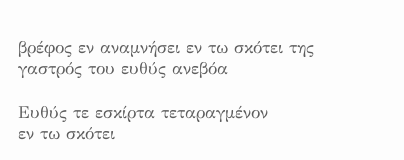βρέφος εν αναμνήσει εν τω σκότει της γαστρός του ευθύς ανεβόα

Ευθύς τε εσκίρτα τεταραγμένον
εν τω σκότει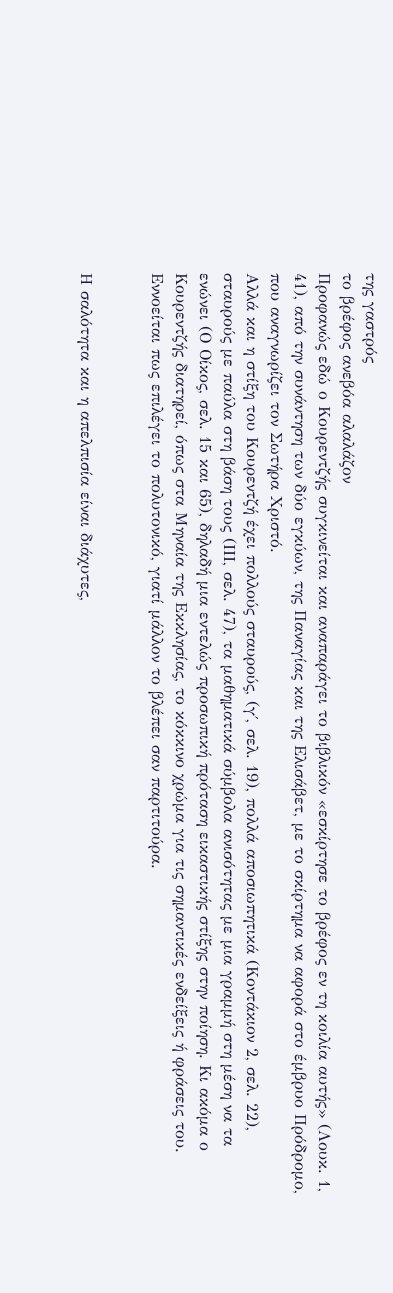της γαστρός
το βρέφος ανεβόα αλαλάζον
Προφανώς εδώ ο Κουρεντζής συγκινείται και αναπαράγει το βιβλικόν «εσκίρτησε το βρέφος εν τη κοιλία αυτής» (Λουκ. 1, 41), από την συνάντηση των δύο εγκύων, της Παναγίας και της Ελισάβετ, με το σκίρτημα να αφορά στο έμβρυο Πρόδρομο, που αναγνωρίζει τον Σωτήρα Χριστό.
Αλλά και η στίξη του Κουρεντζή έχει πολλούς σταυρούς, (γ΄, σελ. 19), πολλά αποσιωπητικά (Κοντάκιον 2, σελ. 22), σταυρούς με παύλα στη βάση τους (ΙΙΙ, σελ. 47), τα μαθηματικά σύμβολα ανισότητας με μια γραμμή στη μέση να τα ενώνει (Ο Οίκος, σελ. 15 και 65), δηλαδή μια εντελώς προσωπική πρόταση εικαστικής στίξης στην ποίηση. Κι ακόμα ο Κουρεντζής διατηρεί, όπως στα Μηναία της Εκκλησίας, το κόκκινο χρώμα για τις σημαντικές ενδείξεις ή φράσεις του. Εννοείται πως επιλέγει το πολυτονικό, γιατί μάλλον το βλέπει σαν παρτιτούρα.


Η σαλότητα και η απελπισία είναι διάχυτες,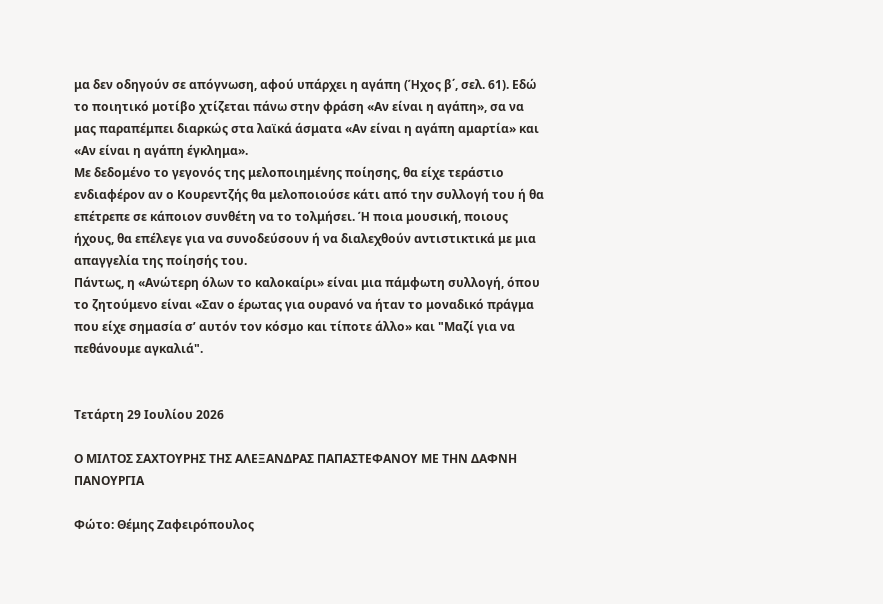μα δεν οδηγούν σε απόγνωση, αφού υπάρχει η αγάπη (Ήχος β΄, σελ. 61). Εδώ το ποιητικό μοτίβο χτίζεται πάνω στην φράση «Αν είναι η αγάπη», σα να μας παραπέμπει διαρκώς στα λαϊκά άσματα «Αν είναι η αγάπη αμαρτία» και «Αν είναι η αγάπη έγκλημα».
Με δεδομένο το γεγονός της μελοποιημένης ποίησης, θα είχε τεράστιο ενδιαφέρον αν ο Κουρεντζής θα μελοποιούσε κάτι από την συλλογή του ή θα επέτρεπε σε κάποιον συνθέτη να το τολμήσει. Ή ποια μουσική, ποιους ήχους, θα επέλεγε για να συνοδεύσουν ή να διαλεχθούν αντιστικτικά με μια απαγγελία της ποίησής του.
Πάντως, η «Ανώτερη όλων το καλοκαίρι» είναι μια πάμφωτη συλλογή, όπου το ζητούμενο είναι «Σαν ο έρωτας για ουρανό να ήταν το μοναδικό πράγμα που είχε σημασία σ’ αυτόν τον κόσμο και τίποτε άλλο» και "Μαζί για να πεθάνουμε αγκαλιά".


Τετάρτη 29 Ιουλίου 2026

Ο ΜΙΛΤΟΣ ΣΑΧΤΟΥΡΗΣ ΤΗΣ ΑΛΕΞΑΝΔΡΑΣ ΠΑΠΑΣΤΕΦΑΝΟΥ ΜΕ ΤΗΝ ΔΑΦΝΗ ΠΑΝΟΥΡΓΙΑ

Φώτο: Θέμης Ζαφειρόπουλος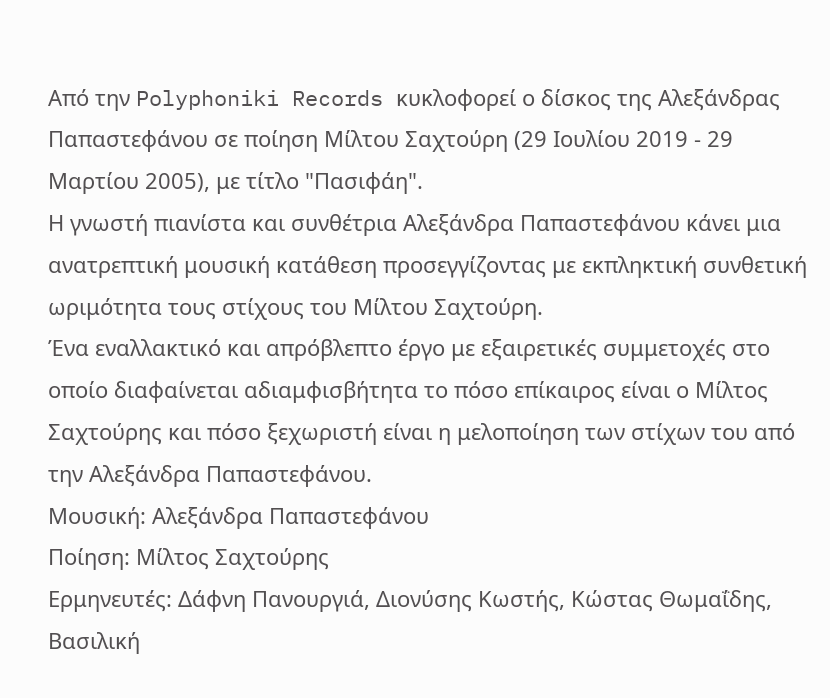Από την Polyphoniki Records κυκλοφορεί ο δίσκος της Αλεξάνδρας Παπαστεφάνου σε ποίηση Μίλτου Σαχτούρη (29 Ιουλίου 2019 - 29 Μαρτίου 2005), με τίτλο "Πασιφάη".
Η γνωστή πιανίστα και συνθέτρια Αλεξάνδρα Παπαστεφάνου κάνει μια ανατρεπτική μουσική κατάθεση προσεγγίζοντας με εκπληκτική συνθετική ωριμότητα τους στίχους του Μίλτου Σαχτούρη.
Ένα εναλλακτικό και απρόβλεπτο έργο με εξαιρετικές συμμετοχές στο οποίο διαφαίνεται αδιαμφισβήτητα το πόσο επίκαιρος είναι ο Μίλτος Σαχτούρης και πόσο ξεχωριστή είναι η μελοποίηση των στίχων του από την Αλεξάνδρα Παπαστεφάνου.
Μουσική: Αλεξάνδρα Παπαστεφάνου
Ποίηση: Μίλτος Σαχτούρης
Ερμηνευτές: Δάφνη Πανουργιά, Διονύσης Κωστής, Κώστας Θωμαΐδης, Βασιλική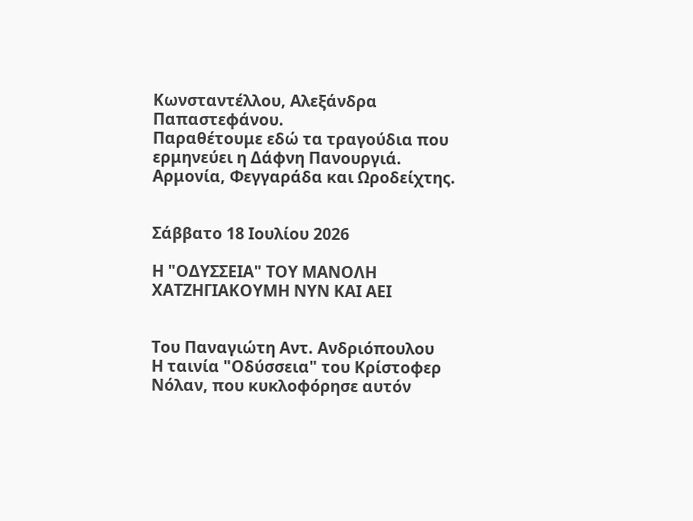Κωνσταντέλλου, Αλεξάνδρα Παπαστεφάνου.
Παραθέτουμε εδώ τα τραγούδια που ερμηνεύει η Δάφνη Πανουργιά.
Αρμονία, Φεγγαράδα και Ωροδείχτης.


Σάββατο 18 Ιουλίου 2026

Η "ΟΔΥΣΣΕΙΑ" ΤΟΥ ΜΑΝΟΛΗ ΧΑΤΖΗΓΙΑΚΟΥΜΗ ΝΥΝ ΚΑΙ ΑΕΙ


Του Παναγιώτη Αντ. Ανδριόπουλου
Η ταινία "Οδύσσεια" του Κρίστοφερ Νόλαν, που κυκλοφόρησε αυτόν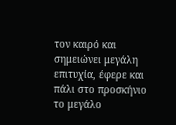τον καιρό και σημειώνει μεγάλη επιτυχία, έφερε και πάλι στο προσκήνιο το μεγάλο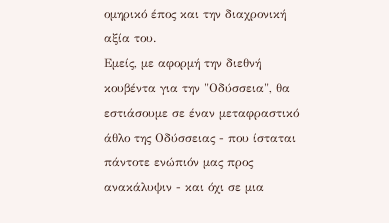ομηρικό έπος και την διαχρονική αξία του.
Εμείς, με αφορμή την διεθνή κουβέντα για την "Οδύσσεια", θα εστιάσουμε σε έναν μεταφραστικό άθλο της Οδύσσειας - που ίσταται πάντοτε ενώπιόν μας προς ανακάλυψιν - και όχι σε μια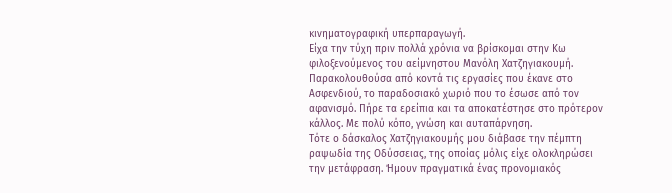κινηματογραφική υπερπαραγωγή.
Είχα την τύχη πριν πολλά χρόνια να βρίσκομαι στην Κω φιλοξενούμενος του αείμνηστου Μανόλη Χατζηγιακουμή. Παρακολουθούσα από κοντά τις εργασίες που έκανε στο Ασφενδιού, το παραδοσιακό χωριό που το έσωσε από τον αφανισμό. Πήρε τα ερείπια και τα αποκατέστησε στο πρότερον κάλλος. Με πολύ κόπο, γνώση και αυταπάρνηση.
Τότε ο δάσκαλος Χατζηγιακουμής μου διάβασε την πέμπτη ραψωδία της Οδύσσειας, της οποίας μόλις είχε ολοκληρώσει την μετάφραση. Ήμουν πραγματικά ένας προνομιακός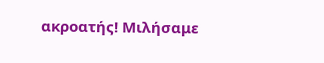ακροατής! Μιλήσαμε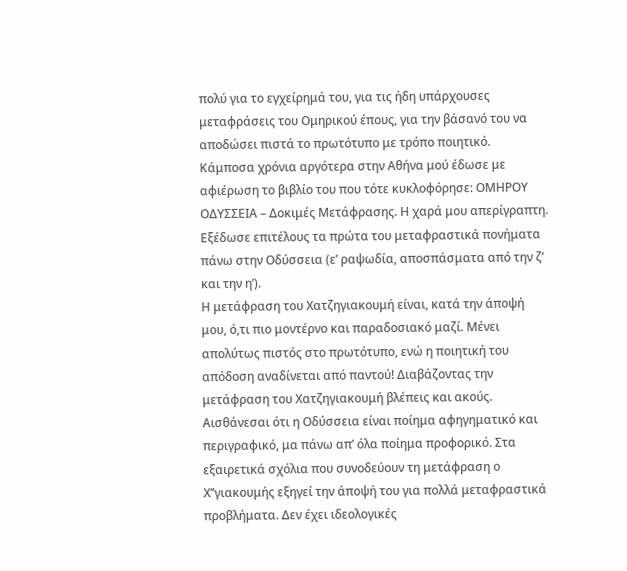πολύ για το εγχείρημά του, για τις ήδη υπάρχουσες μεταφράσεις του Ομηρικού έπους, για την βάσανό του να αποδώσει πιστά το πρωτότυπο με τρόπο ποιητικό. Κάμποσα χρόνια αργότερα στην Αθήνα μού έδωσε με αφιέρωση το βιβλίο του που τότε κυκλοφόρησε: ΟΜΗΡΟΥ ΟΔΥΣΣΕΙΑ – Δοκιμές Μετάφρασης. Η χαρά μου απερίγραπτη. Εξέδωσε επιτέλους τα πρώτα του μεταφραστικά πονήματα πάνω στην Οδύσσεια (ε’ ραψωδία, αποσπάσματα από την ζ’ και την η’).
Η μετάφραση του Χατζηγιακουμή είναι, κατά την άποψή μου, ό,τι πιο μοντέρνο και παραδοσιακό μαζί. Μένει απολύτως πιστός στο πρωτότυπο, ενώ η ποιητική του απόδοση αναδίνεται από παντού! Διαβάζοντας την μετάφραση του Χατζηγιακουμή βλέπεις και ακούς. Αισθάνεσαι ότι η Οδύσσεια είναι ποίημα αφηγηματικό και περιγραφικό, μα πάνω απ’ όλα ποίημα προφορικό. Στα εξαιρετικά σχόλια που συνοδεύουν τη μετάφραση ο Χ’’γιακουμής εξηγεί την άποψή του για πολλά μεταφραστικά προβλήματα. Δεν έχει ιδεολογικές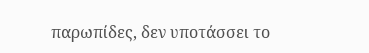παρωπίδες, δεν υποτάσσει το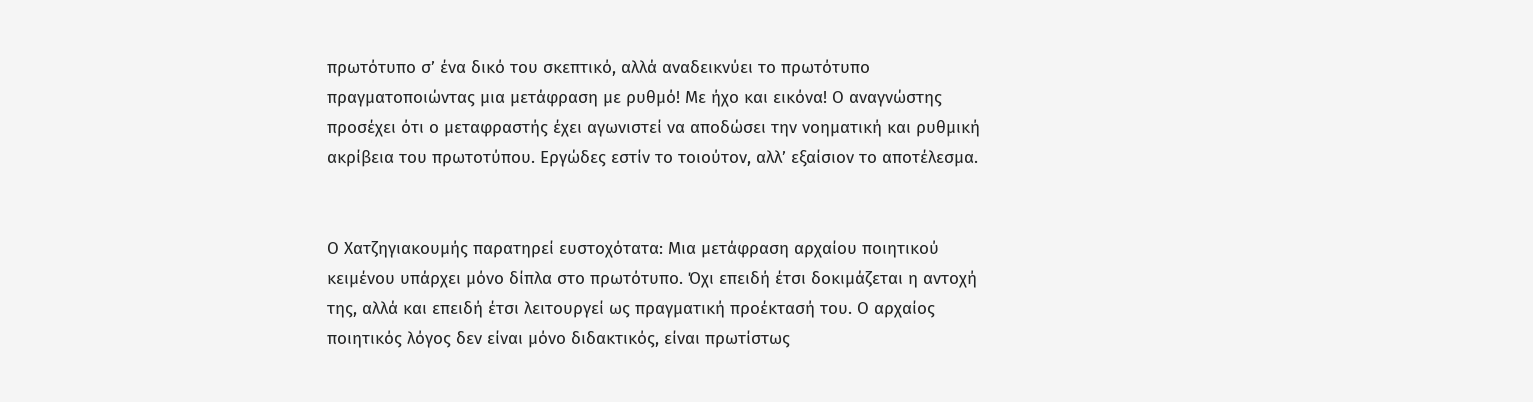πρωτότυπο σ’ ένα δικό του σκεπτικό, αλλά αναδεικνύει το πρωτότυπο πραγματοποιώντας μια μετάφραση με ρυθμό! Με ήχο και εικόνα! Ο αναγνώστης προσέχει ότι ο μεταφραστής έχει αγωνιστεί να αποδώσει την νοηματική και ρυθμική ακρίβεια του πρωτοτύπου. Εργώδες εστίν το τοιούτον, αλλ’ εξαίσιον το αποτέλεσμα.


Ο Χατζηγιακουμής παρατηρεί ευστοχότατα: Μια μετάφραση αρχαίου ποιητικού κειμένου υπάρχει μόνο δίπλα στο πρωτότυπο. Όχι επειδή έτσι δοκιμάζεται η αντοχή της, αλλά και επειδή έτσι λειτουργεί ως πραγματική προέκτασή του. Ο αρχαίος ποιητικός λόγος δεν είναι μόνο διδακτικός, είναι πρωτίστως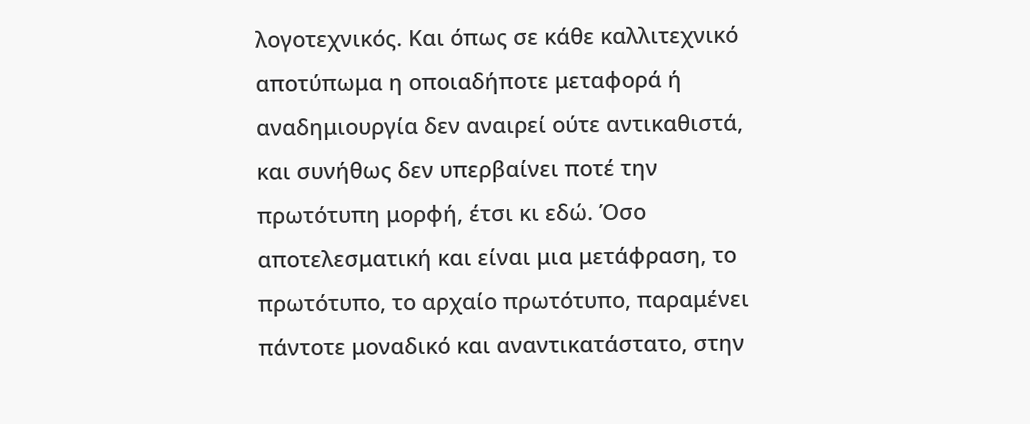λογοτεχνικός. Και όπως σε κάθε καλλιτεχνικό αποτύπωμα η οποιαδήποτε μεταφορά ή αναδημιουργία δεν αναιρεί ούτε αντικαθιστά, και συνήθως δεν υπερβαίνει ποτέ την πρωτότυπη μορφή, έτσι κι εδώ. Όσο αποτελεσματική και είναι μια μετάφραση, το πρωτότυπο, το αρχαίο πρωτότυπο, παραμένει πάντοτε μοναδικό και αναντικατάστατο, στην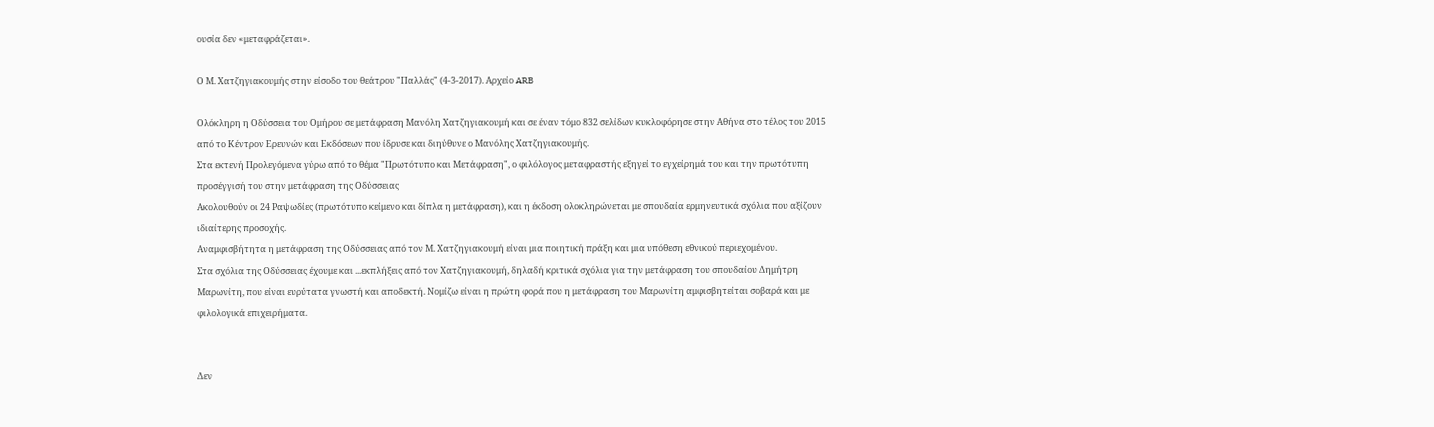ουσία δεν «μεταφράζεται».

Ο Μ. Χατζηγιακουμής στην είσοδο του θεάτρου "Παλλάς" (4-3-2017). Αρχείο ARB

Ολόκληρη η Οδύσσεια του Ομήρου σε μετάφραση Μανόλη Χατζηγιακουμή και σε έναν τόμο 832 σελίδων κυκλοφόρησε στην Αθήνα στο τέλος του 2015 από το Κέντρον Ερευνών και Εκδόσεων που ίδρυσε και διηύθυνε ο Μανόλης Χατζηγιακουμής.
Στα εκτενή Προλεγόμενα γύρω από το θέμα "Πρωτότυπο και Μετάφραση", ο φιλόλογος μεταφραστής εξηγεί το εγχείρημά του και την πρωτότυπη προσέγγισή του στην μετάφραση της Οδύσσειας
Ακολουθούν οι 24 Ραψωδίες (πρωτότυπο κείμενο και δίπλα η μετάφραση), και η έκδοση ολοκληρώνεται με σπουδαία ερμηνευτικά σχόλια που αξίζουν ιδιαίτερης προσοχής.
Αναμφισβήτητα η μετάφραση της Οδύσσειας από τον Μ. Χατζηγιακουμή είναι μια ποιητική πράξη και μια υπόθεση εθνικού περιεχομένου.
Στα σχόλια της Οδύσσειας έχουμε και ...εκπλήξεις από τον Χατζηγιακουμή, δηλαδή κριτικά σχόλια για την μετάφραση του σπουδαίου Δημήτρη Μαρωνίτη, που είναι ευρύτατα γνωστή και αποδεκτή. Νομίζω είναι η πρώτη φορά που η μετάφραση του Μαρωνίτη αμφισβητείται σοβαρά και με φιλολογικά επιχειρήματα.


Δεν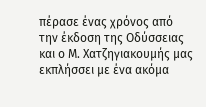πέρασε ένας χρόνος από την έκδοση της Οδύσσειας και ο Μ. Χατζηγιακουμής μας εκπλήσσει με ένα ακόμα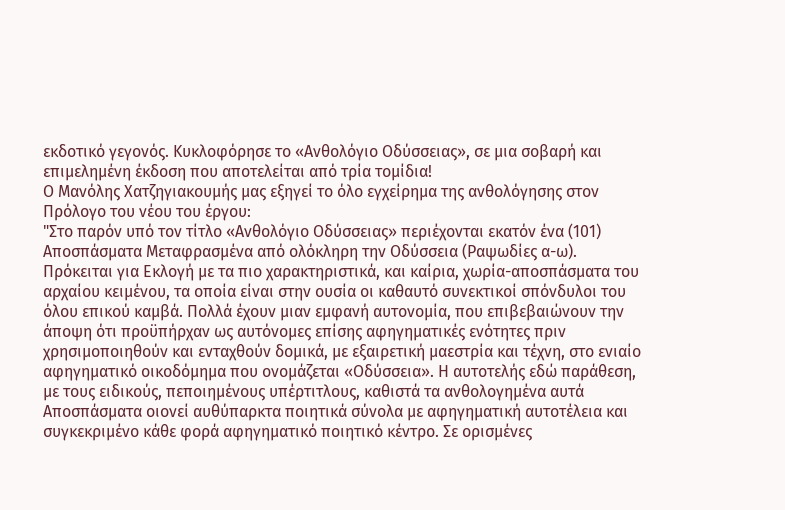εκδοτικό γεγονός. Κυκλοφόρησε το «Ανθολόγιο Οδύσσειας», σε μια σοβαρή και επιμελημένη έκδοση που αποτελείται από τρία τομίδια!
Ο Μανόλης Χατζηγιακουμής μας εξηγεί το όλο εγχείρημα της ανθολόγησης στον Πρόλογο του νέου του έργου:
"Στο παρόν υπό τον τίτλο «Ανθολόγιο Οδύσσειας» περιέχονται εκατόν ένα (101) Αποσπάσματα Μεταφρασμένα από ολόκληρη την Οδύσσεια (Ραψωδίες α-ω). Πρόκειται για Εκλογή με τα πιο χαρακτηριστικά, και καίρια, χωρία-αποσπάσματα του αρχαίου κειμένου, τα οποία είναι στην ουσία οι καθαυτό συνεκτικοί σπόνδυλοι του όλου επικού καμβά. Πολλά έχουν μιαν εμφανή αυτονομία, που επιβεβαιώνουν την άποψη ότι προϋπήρχαν ως αυτόνομες επίσης αφηγηματικές ενότητες πριν χρησιμοποιηθούν και ενταχθούν δομικά, με εξαιρετική μαεστρία και τέχνη, στο ενιαίο αφηγηματικό οικοδόμημα που ονομάζεται «Οδύσσεια». Η αυτοτελής εδώ παράθεση, με τους ειδικούς, πεποιημένους υπέρτιτλους, καθιστά τα ανθολογημένα αυτά Αποσπάσματα οιονεί αυθύπαρκτα ποιητικά σύνολα με αφηγηματική αυτοτέλεια και συγκεκριμένο κάθε φορά αφηγηματικό ποιητικό κέντρο. Σε ορισμένες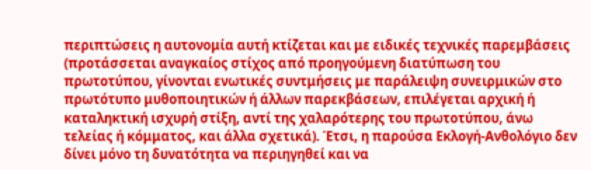περιπτώσεις η αυτονομία αυτή κτίζεται και με ειδικές τεχνικές παρεμβάσεις (προτάσσεται αναγκαίος στίχος από προηγούμενη διατύπωση του πρωτοτύπου, γίνονται ενωτικές συντμήσεις με παράλειψη συνειρμικών στο πρωτότυπο μυθοποιητικών ή άλλων παρεκβάσεων, επιλέγεται αρχική ή καταληκτική ισχυρή στίξη, αντί της χαλαρότερης του πρωτοτύπου, άνω τελείας ή κόμματος, και άλλα σχετικά). Έτσι, η παρούσα Εκλογή-Ανθολόγιο δεν δίνει μόνο τη δυνατότητα να περιηγηθεί και να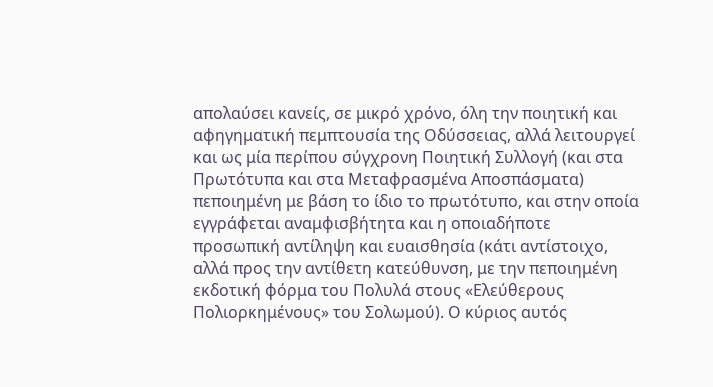απολαύσει κανείς, σε μικρό χρόνο, όλη την ποιητική και αφηγηματική πεμπτουσία της Οδύσσειας, αλλά λειτουργεί και ως μία περίπου σύγχρονη Ποιητική Συλλογή (και στα Πρωτότυπα και στα Μεταφρασμένα Αποσπάσματα) πεποιημένη με βάση το ίδιο το πρωτότυπο, και στην οποία εγγράφεται αναμφισβήτητα και η οποιαδήποτε προσωπική αντίληψη και ευαισθησία (κάτι αντίστοιχο, αλλά προς την αντίθετη κατεύθυνση, με την πεποιημένη εκδοτική φόρμα του Πολυλά στους «Ελεύθερους Πολιορκημένους» του Σολωμού). Ο κύριος αυτός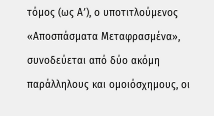τόμος (ως Αʹ), ο υποτιτλούμενος «Αποσπάσματα Μεταφρασμένα», συνοδεύεται από δύο ακόμη παράλληλους και ομοιόσχημους, οι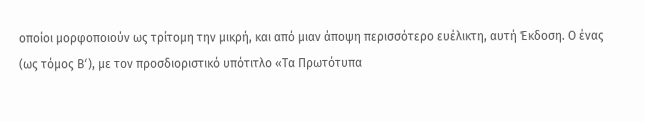οποίοι μορφοποιούν ως τρίτομη την μικρή, και από μιαν άποψη περισσότερο ευέλικτη, αυτή Έκδοση. Ο ένας (ως τόμος Βʹ), με τον προσδιοριστικό υπότιτλο «Τα Πρωτότυπα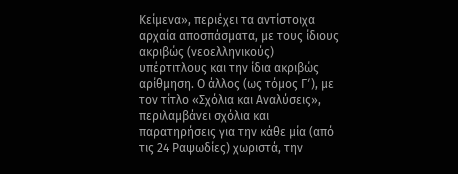Κείμενα», περιέχει τα αντίστοιχα αρχαία αποσπάσματα, με τους ίδιους ακριβώς (νεοελληνικούς) υπέρτιτλους και την ίδια ακριβώς αρίθμηση. Ο άλλος (ως τόμος Γʹ), με τον τίτλο «Σχόλια και Αναλύσεις», περιλαμβάνει σχόλια και παρατηρήσεις για την κάθε μία (από τις 24 Ραψωδίες) χωριστά, την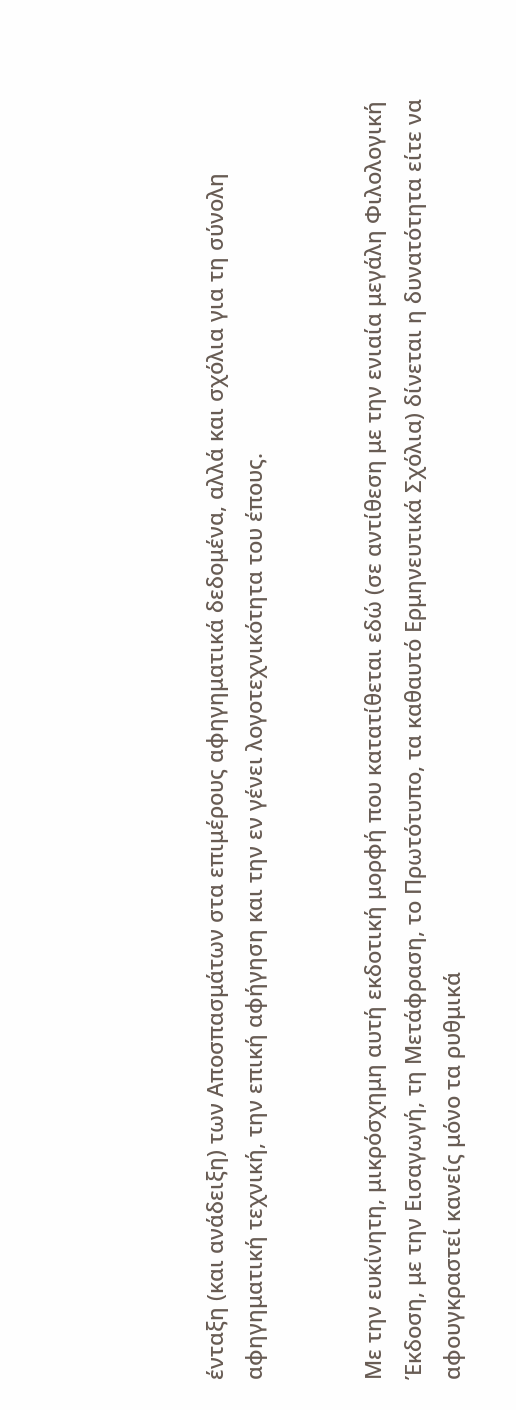ένταξη (και ανάδειξη) των Αποσπασμάτων στα επιμέρους αφηγηματικά δεδομένα, αλλά και σχόλια για τη σύνολη αφηγηματική τεχνική, την επική αφήγηση και την εν γένει λογοτεχνικότητα του έπους.


Με την ευκίνητη, μικρόσχημη αυτή εκδοτική μορφή που κατατίθεται εδώ (σε αντίθεση με την ενιαία μεγάλη Φιλολογική Έκδοση, με την Εισαγωγή, τη Μετάφραση, το Πρωτότυπο, τα καθαυτό Ερμηνευτικά Σχόλια) δίνεται η δυνατότητα είτε να αφουγκραστεί κανείς μόνο τα ρυθμικά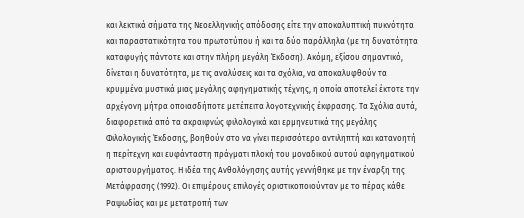και λεκτικά σήματα της Νεοελληνικής απόδοσης είτε την αποκαλυπτική πυκνότητα και παραστατικότητα του πρωτοτύπου ή και τα δύο παράλληλα (με τη δυνατότητα καταφυγής πάντοτε και στην πλήρη μεγάλη Έκδοση). Ακόμη, εξίσου σημαντικό, δίνεται η δυνατότητα, με τις αναλύσεις και τα σχόλια, να αποκαλυφθούν τα κρυμμένα μυστικά μιας μεγάλης αφηγηματικής τέχνης, η οποία αποτελεί έκτοτε την αρχέγονη μήτρα οποιασδήποτε μετέπειτα λογοτεχνικής έκφρασης. Τα Σχόλια αυτά, διαφορετικά από τα ακραιφνώς φιλολογικά και ερμηνευτικά της μεγάλης Φιλολογικής Έκδοσης, βοηθούν στο να γίνει περισσότερο αντιληπτή και κατανοητή η περίτεχνη και ευφάνταστη πράγματι πλοκή του μοναδικού αυτού αφηγηματικού αριστουργήματος. Η ιδέα της Ανθολόγησης αυτής γεννήθηκε με την έναρξη της Μετάφρασης (1992). Οι επιμέρους επιλογές οριστικοποιούνταν με το πέρας κάθε Ραψωδίας και με μετατροπή των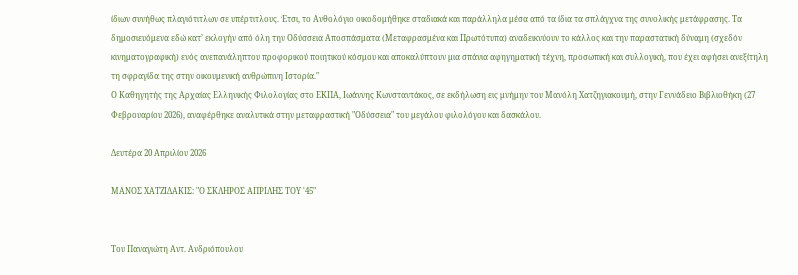ίδιων συνήθως πλαγιότιτλων σε υπέρτιτλους. Έτσι, το Ανθολόγιο οικοδομήθηκε σταδιακά και παράλληλα μέσα από τα ίδια τα σπλάγχνα της συνολικής μετάφρασης. Τα δημοσιευόμενα εδώ κατ’ εκλογήν από όλη την Οδύσσεια Αποσπάσματα (Μεταφρασμένα και Πρωτότυπα) αναδεικνύουν το κάλλος και την παραστατική δύναμη (σχεδόν κινηματογραφική) ενός ανεπανάληπτου προφορικού ποιητικού κόσμου και αποκαλύπτουν μια σπάνια αφηγηματική τέχνη, προσωπική και συλλογική, που έχει αφήσει ανεξίτηλη τη σφραγίδα της στην οικουμενική ανθρώπινη Ιστορία."
Ο Καθηγητής της Αρχαίας Ελληνικής Φιλολογίας στο EKΠΑ, Ιωάννης Κωνσταντάκος, σε εκδήλωση εις μνήμην του Μανόλη Χατζηγιακουμή, στην Γεννάδειο Βιβλιοθήκη (27 Φεβρουαρίου 2026), αναφέρθηκε αναλυτικά στην μεταφραστική "Οδύσσεια" του μεγάλου φιλολόγου και δασκάλου.

Δευτέρα 20 Απριλίου 2026

ΜΑΝΟΣ ΧΑΤΖΙΔΑΚΙΣ: "Ο ΣΚΛΗΡΟΣ ΑΠΡΙΛΗΣ ΤΟΥ '45"


Του Παναγιώτη Αντ. Ανδριόπουλου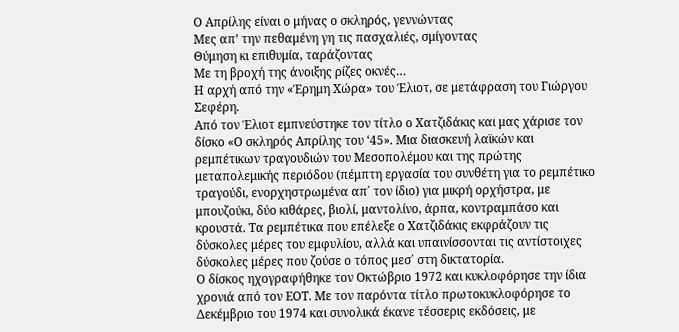Ο Απρίλης είναι ο μήνας ο σκληρός, γεννώντας
Μες απ’ την πεθαμένη γη τις πασχαλιές, σμίγοντας
Θύμηση κι επιθυμία, ταράζοντας
Με τη βροχή της άνοιξης ρίζες οκνές…
Η αρχή από την «Έρημη Χώρα» του Έλιοτ, σε μετάφραση του Γιώργου Σεφέρη.
Από τον Έλιοτ εμπνεύστηκε τον τίτλο ο Χατζιδάκις και μας χάρισε τον δίσκο «Ο σκληρός Απρίλης του ‘45». Μια διασκευή λαϊκών και ρεμπέτικων τραγουδιών του Μεσοπολέμου και της πρώτης μεταπολεμικής περιόδου (πέμπτη εργασία του συνθέτη για το ρεμπέτικο τραγούδι, ενορχηστρωμένα απ΄ τον ίδιο) για μικρή ορχήστρα, με μπουζούκι, δύο κιθάρες, βιολί, μαντολίνο, άρπα, κοντραμπάσο και κρουστά. Τα ρεμπέτικα που επέλεξε ο Χατζιδάκις εκφράζουν τις δύσκολες μέρες του εμφυλίου, αλλά και υπαινίσσονται τις αντίστοιχες δύσκολες μέρες που ζούσε ο τόπος μεσ΄ στη δικτατορία.
Ο δίσκος ηχογραφήθηκε τον Οκτώβριο 1972 και κυκλοφόρησε την ίδια χρονιά από τον ΕΟΤ. Με τον παρόντα τίτλο πρωτοκυκλοφόρησε το Δεκέμβριο του 1974 και συνολικά έκανε τέσσερις εκδόσεις, με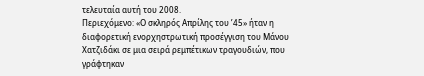τελευταία αυτή του 2008.
Περιεχόμενο: «Ο σκληρός Απρίλης του ’45» ήταν η διαφορετική ενορχηστρωτική προσέγγιση του Μάνου Χατζιδάκι σε μια σειρά ρεμπέτικων τραγουδιών, που γράφτηκαν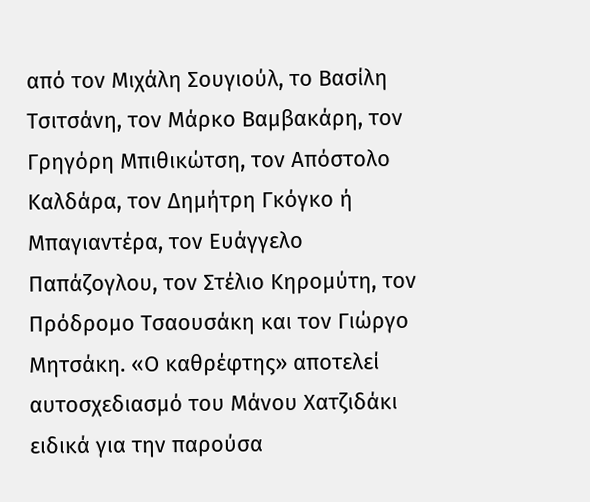από τον Μιχάλη Σουγιούλ, το Βασίλη Τσιτσάνη, τον Μάρκο Βαμβακάρη, τον Γρηγόρη Μπιθικώτση, τον Απόστολο Καλδάρα, τον Δημήτρη Γκόγκο ή Μπαγιαντέρα, τον Ευάγγελο Παπάζογλου, τον Στέλιο Κηρομύτη, τον Πρόδρομο Τσαουσάκη και τον Γιώργο Μητσάκη. «Ο καθρέφτης» αποτελεί αυτοσχεδιασμό του Μάνου Χατζιδάκι ειδικά για την παρούσα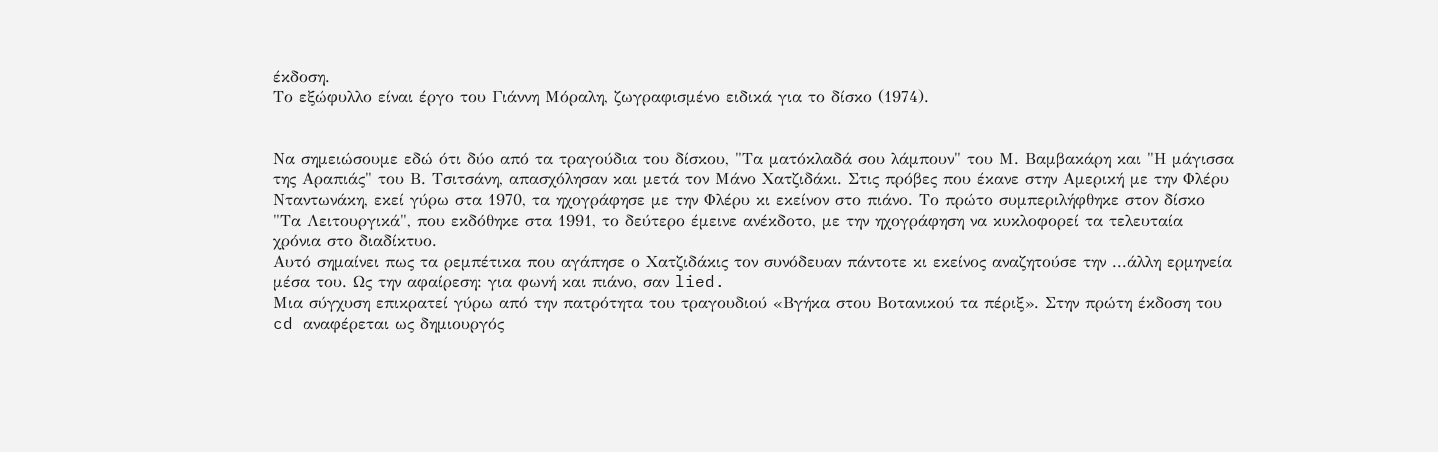έκδοση.
Το εξώφυλλο είναι έργο του Γιάννη Μόραλη, ζωγραφισμένο ειδικά για το δίσκο (1974).


Να σημειώσουμε εδώ ότι δύο από τα τραγούδια του δίσκου, "Τα ματόκλαδά σου λάμπουν" του Μ. Βαμβακάρη και "Η μάγισσα της Αραπιάς" του Β. Τσιτσάνη, απασχόλησαν και μετά τον Μάνο Χατζιδάκι. Στις πρόβες που έκανε στην Αμερική με την Φλέρυ Νταντωνάκη, εκεί γύρω στα 1970, τα ηχογράφησε με την Φλέρυ κι εκείνον στο πιάνο. Το πρώτο συμπεριλήφθηκε στον δίσκο "Τα Λειτουργικά", που εκδόθηκε στα 1991, το δεύτερο έμεινε ανέκδοτο, με την ηχογράφηση να κυκλοφορεί τα τελευταία χρόνια στο διαδίκτυο.
Αυτό σημαίνει πως τα ρεμπέτικα που αγάπησε ο Χατζιδάκις τον συνόδευαν πάντοτε κι εκείνος αναζητούσε την ...άλλη ερμηνεία μέσα του. Ως την αφαίρεση: για φωνή και πιάνο, σαν lied.
Μια σύγχυση επικρατεί γύρω από την πατρότητα του τραγουδιού «Βγήκα στου Βοτανικού τα πέριξ». Στην πρώτη έκδοση του cd αναφέρεται ως δημιουργός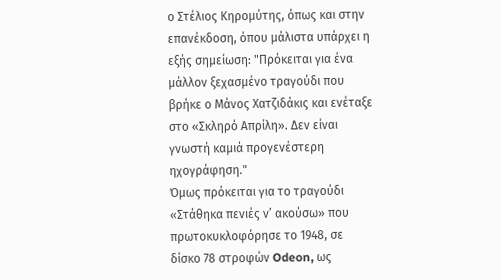ο Στέλιος Κηρομύτης, όπως και στην επανέκδοση, όπου μάλιστα υπάρχει η εξής σημείωση: "Πρόκειται για ένα μάλλον ξεχασμένο τραγούδι που βρήκε ο Μάνος Χατζιδάκις και ενέταξε στο «Σκληρό Απρίλη». Δεν είναι γνωστή καμιά προγενέστερη ηχογράφηση."
Όμως πρόκειται για το τραγούδι «Στάθηκα πενιές ν’ ακούσω» που πρωτοκυκλοφόρησε το 1948, σε δίσκο 78 στροφών Odeon, ως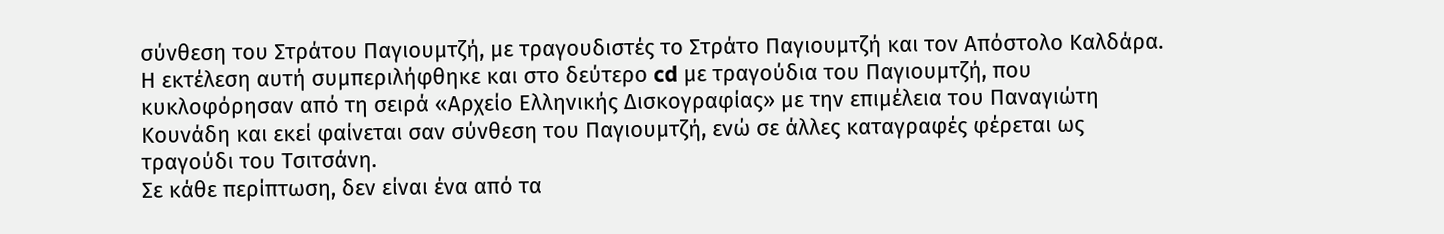σύνθεση του Στράτου Παγιουμτζή, με τραγουδιστές το Στράτο Παγιουμτζή και τον Απόστολο Καλδάρα. Η εκτέλεση αυτή συμπεριλήφθηκε και στο δεύτερο cd με τραγούδια του Παγιουμτζή, που κυκλοφόρησαν από τη σειρά «Αρχείο Ελληνικής Δισκογραφίας» με την επιμέλεια του Παναγιώτη Κουνάδη και εκεί φαίνεται σαν σύνθεση του Παγιουμτζή, ενώ σε άλλες καταγραφές φέρεται ως τραγούδι του Τσιτσάνη.
Σε κάθε περίπτωση, δεν είναι ένα από τα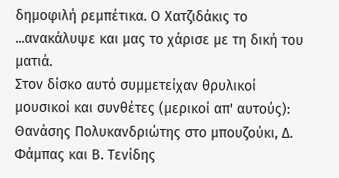δημοφιλή ρεμπέτικα. Ο Χατζιδάκις το ...ανακάλυψε και μας το χάρισε με τη δική του ματιά.
Στον δίσκο αυτό συμμετείχαν θρυλικοί μουσικοί και συνθέτες (μερικοί απ' αυτούς): Θανάσης Πολυκανδριώτης στο μπουζούκι, Δ. Φάμπας και Β. Τενίδης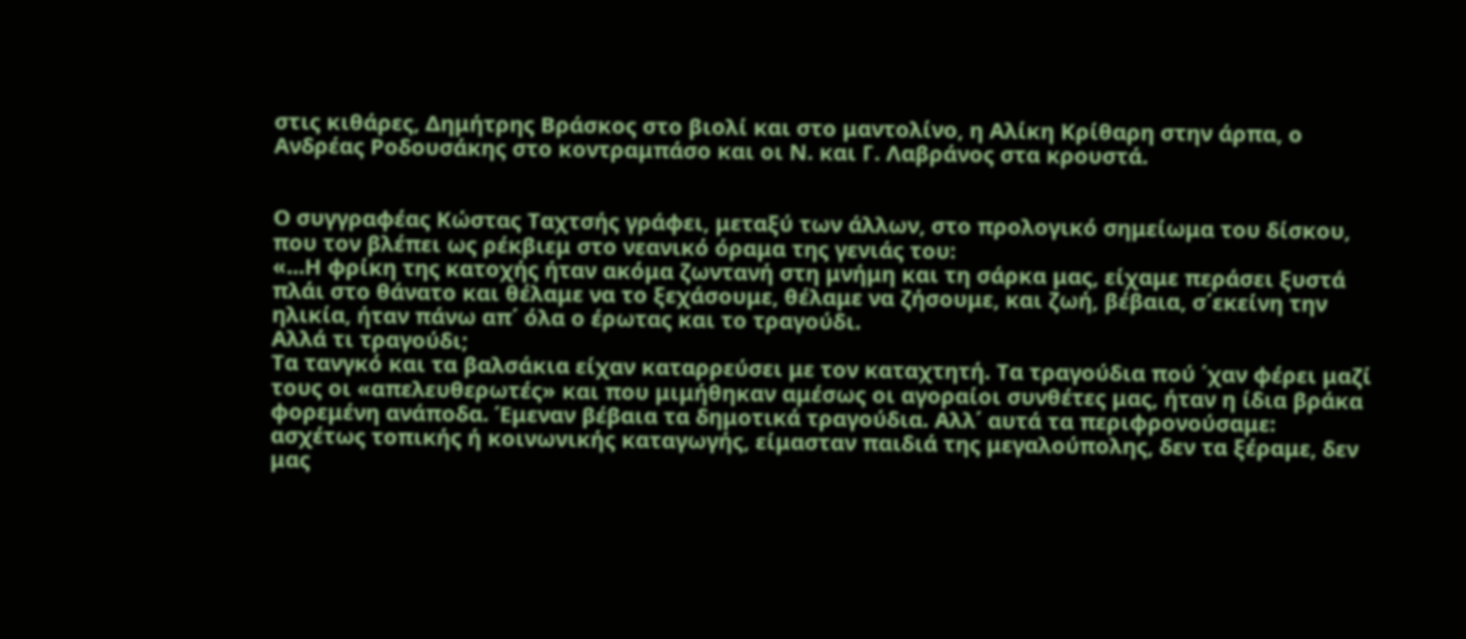στις κιθάρες, Δημήτρης Βράσκος στο βιολί και στο μαντολίνο, η Αλίκη Κρίθαρη στην άρπα, ο Ανδρέας Ροδουσάκης στο κοντραμπάσο και οι Ν. και Γ. Λαβράνος στα κρουστά.


Ο συγγραφέας Κώστας Ταχτσής γράφει, μεταξύ των άλλων, στο προλογικό σημείωμα του δίσκου, που τον βλέπει ως ρέκβιεμ στο νεανικό όραμα της γενιάς του:
«...Η φρίκη της κατοχής ήταν ακόμα ζωντανή στη μνήμη και τη σάρκα μας, είχαμε περάσει ξυστά πλάι στο θάνατο και θέλαμε να το ξεχάσουμε, θέλαμε να ζήσουμε, και ζωή, βέβαια, σ΄εκείνη την ηλικία, ήταν πάνω απ΄ όλα ο έρωτας και το τραγούδι.
Αλλά τι τραγούδι;
Τα τανγκό και τα βαλσάκια είχαν καταρρεύσει με τον καταχτητή. Τα τραγούδια πού ΄χαν φέρει μαζί τους οι «απελευθερωτές» και που μιμήθηκαν αμέσως οι αγοραίοι συνθέτες μας, ήταν η ίδια βράκα φορεμένη ανάποδα. Έμεναν βέβαια τα δημοτικά τραγούδια. Αλλ΄ αυτά τα περιφρονούσαμε: ασχέτως τοπικής ή κοινωνικής καταγωγής, είμασταν παιδιά της μεγαλούπολης, δεν τα ξέραμε, δεν μας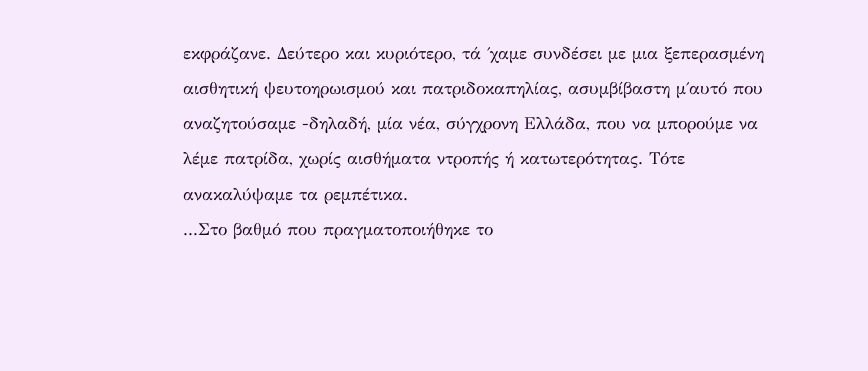εκφράζανε. Δεύτερο και κυριότερο, τά ΄χαμε συνδέσει με μια ξεπερασμένη αισθητική ψευτοηρωισμού και πατριδοκαπηλίας, ασυμβίβαστη μ΄αυτό που αναζητούσαμε -δηλαδή, μία νέα, σύγχρονη Ελλάδα, που να μπορούμε να λέμε πατρίδα, χωρίς αισθήματα ντροπής ή κατωτερότητας. Τότε ανακαλύψαμε τα ρεμπέτικα.
...Στο βαθμό που πραγματοποιήθηκε το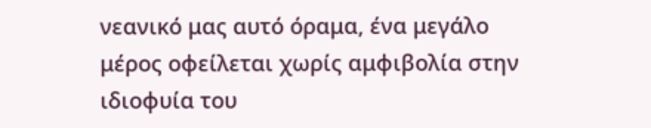νεανικό μας αυτό όραμα, ένα μεγάλο μέρος οφείλεται χωρίς αμφιβολία στην ιδιοφυία του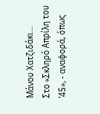Μάνου Χατζιδάκι...
Στο «Σκληρό Απρίλη του ’45», - αναφορά, όπως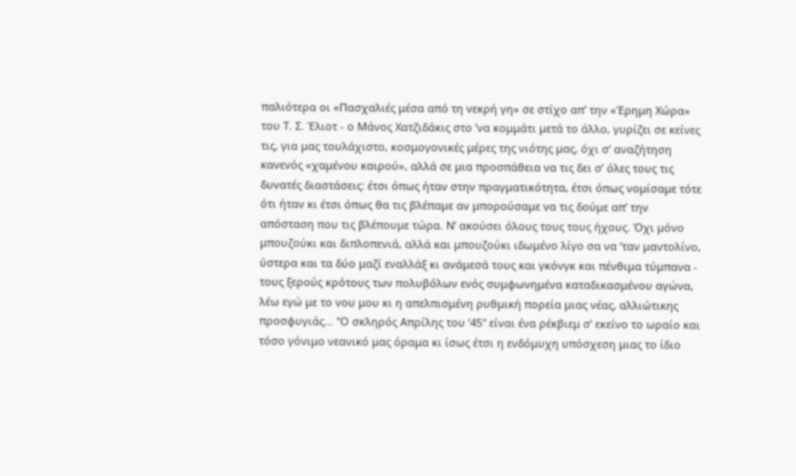παλιότερα οι «Πασχαλιές μέσα από τη νεκρή γη» σε στίχο απ’ την «Έρημη Χώρα» του Τ. Σ. Έλιοτ - ο Μάνος Χατζιδάκις στο ’να κομμάτι μετά το άλλο, γυρίζει σε κείνες τις, για μας τουλάχιστο, κοσμογονικές μέρες της νιότης μας, όχι σ’ αναζήτηση κανενός «χαμένου καιρού», αλλά σε μια προσπάθεια να τις δει σ’ όλες τους τις δυνατές διαστάσεις: έτσι όπως ήταν στην πραγματικότητα, έτσι όπως νομίσαμε τότε ότι ήταν κι έτσι όπως θα τις βλέπαμε αν μπορούσαμε να τις δούμε απ’ την απόσταση που τις βλέπουμε τώρα. Ν’ ακούσει όλους τους τους ήχους. Όχι μόνο μπουζούκι και διπλοπενιά, αλλά και μπουζούκι ιδωμένο λίγο σα να ’ταν μαντολίνο, ύστερα και τα δύο μαζί εναλλάξ κι ανάμεσά τους και γκόνγκ και πένθιμα τύμπανα - τους ξερούς κρότους των πολυβόλων ενός συμφωνημένα καταδικασμένου αγώνα, λέω εγώ με το νου μου κι η απελπισμένη ρυθμική πορεία μιας νέας, αλλιώτικης προσφυγιάς… "Ο σκληρός Απρίλης του ’45" είναι ένα ρέκβιεμ σ’ εκείνο το ωραίο και τόσο γόνιμο νεανικό μας όραμα κι ίσως έτσι η ενδόμυχη υπόσχεση μιας το ίδιο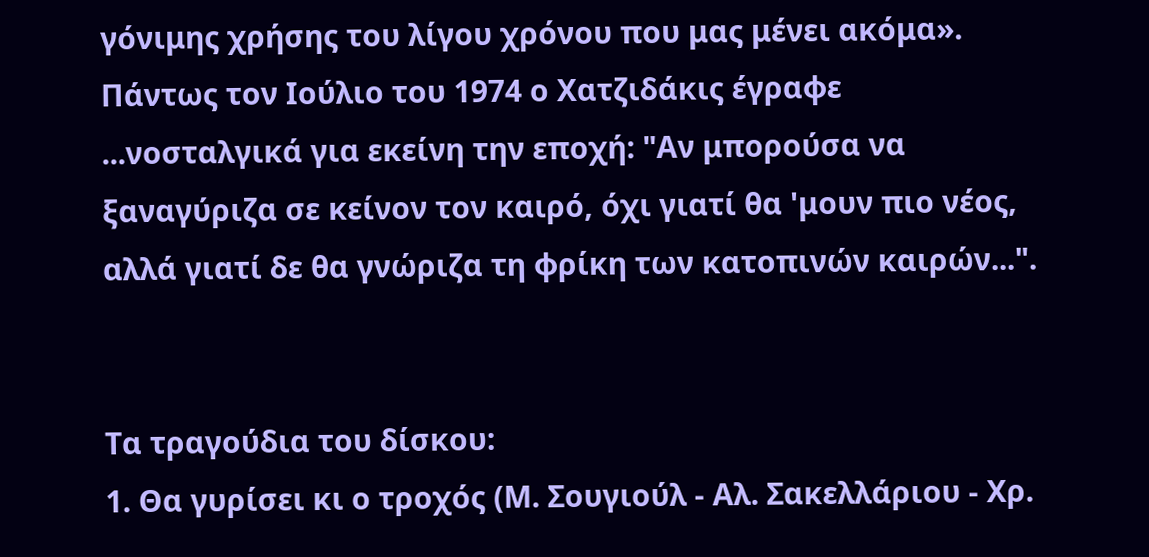γόνιμης χρήσης του λίγου χρόνου που μας μένει ακόμα».
Πάντως τον Ιούλιο του 1974 ο Χατζιδάκις έγραφε ...νοσταλγικά για εκείνη την εποχή: "Αν μπορούσα να ξαναγύριζα σε κείνον τον καιρό, όχι γιατί θα 'μουν πιο νέος, αλλά γιατί δε θα γνώριζα τη φρίκη των κατοπινών καιρών...".


Τα τραγούδια του δίσκου:
1. Θα γυρίσει κι ο τροχός (Μ. Σουγιούλ - Αλ. Σακελλάριου - Χρ.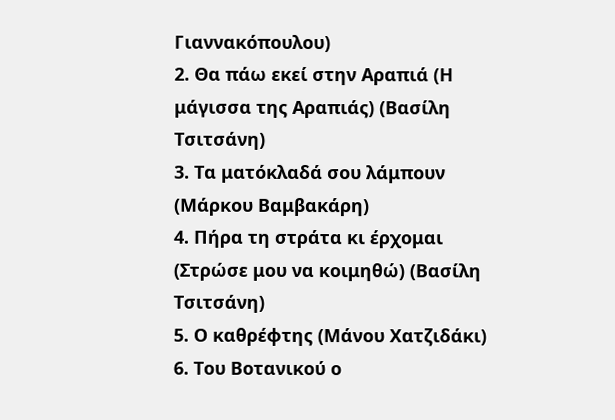Γιαννακόπουλου)
2. Θα πάω εκεί στην Αραπιά (Η μάγισσα της Αραπιάς) (Βασίλη Τσιτσάνη)
3. Τα ματόκλαδά σου λάμπουν (Μάρκου Βαμβακάρη)
4. Πήρα τη στράτα κι έρχομαι (Στρώσε μου να κοιμηθώ) (Βασίλη Τσιτσάνη)
5. Ο καθρέφτης (Μάνου Χατζιδάκι)
6. Του Βοτανικού ο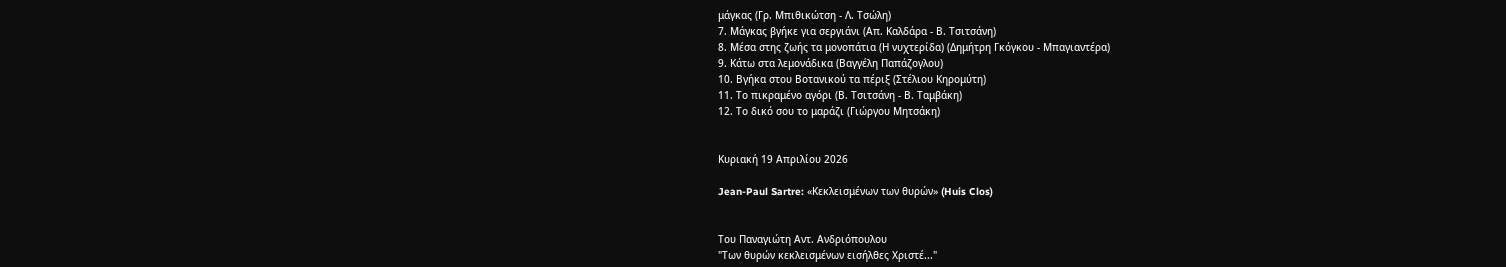μάγκας (Γρ. Μπιθικώτση - Λ. Τσώλη)
7. Μάγκας βγήκε για σεργιάνι (Απ. Καλδάρα - Β. Τσιτσάνη)
8. Μέσα στης ζωής τα μονοπάτια (Η νυχτερίδα) (Δημήτρη Γκόγκου - Μπαγιαντέρα)
9. Κάτω στα λεμονάδικα (Βαγγέλη Παπάζογλου)
10. Βγήκα στου Βοτανικού τα πέριξ (Στέλιου Κηρομύτη)
11. Το πικραμένο αγόρι (Β. Τσιτσάνη - Β. Ταμβάκη)
12. Το δικό σου το μαράζι (Γιώργου Μητσάκη)


Κυριακή 19 Απριλίου 2026

Jean-Paul Sartre: «Κεκλεισμένων των θυρών» (Huis Clos)


Του Παναγιώτη Αντ. Ανδριόπουλου
"Των θυρών κεκλεισμένων εισήλθες Χριστέ..."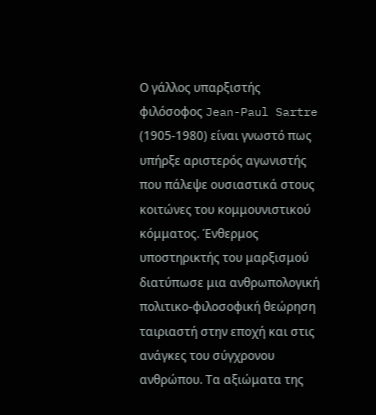Ο γάλλος υπαρξιστής φιλόσοφος Jean-Paul Sartre (1905-1980) είναι γνωστό πως υπήρξε αριστερός αγωνιστής που πάλεψε ουσιαστικά στους κοιτώνες του κομμουνιστικού κόμματος. Ένθερμος υποστηρικτής του μαρξισμού διατύπωσε μια ανθρωπολογική πολιτικο-φιλοσοφική θεώρηση ταιριαστή στην εποχή και στις ανάγκες του σύγχρονου ανθρώπου. Τα αξιώματα της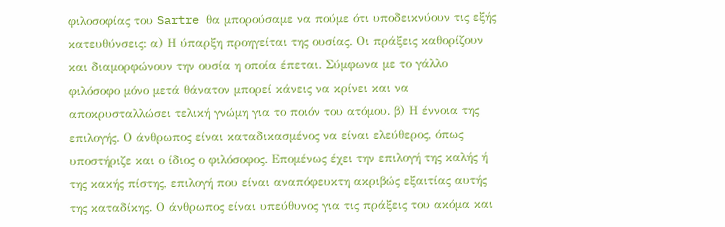φιλοσοφίας του Sartre θα μπορούσαμε να πούμε ότι υποδεικνύουν τις εξής κατευθύνσεις: α) Η ύπαρξη προηγείται της ουσίας. Οι πράξεις καθορίζουν και διαμορφώνουν την ουσία η οποία έπεται. Σύμφωνα με το γάλλο φιλόσοφο μόνο μετά θάνατον μπορεί κάνεις να κρίνει και να αποκρυσταλλώσει τελική γνώμη για το ποιόν του ατόμου. β) Η έννοια της επιλογής. Ο άνθρωπος είναι καταδικασμένος να είναι ελεύθερος, όπως υποστήριζε και ο ίδιος ο φιλόσοφος. Επομένως έχει την επιλογή της καλής ή της κακής πίστης, επιλογή που είναι αναπόφευκτη ακριβώς εξαιτίας αυτής της καταδίκης. Ο άνθρωπος είναι υπεύθυνος για τις πράξεις του ακόμα και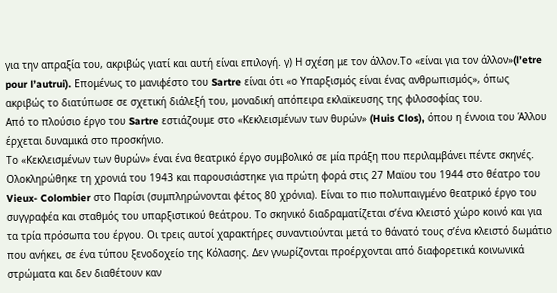για την απραξία του, ακριβώς γιατί και αυτή είναι επιλογή. γ) Η σχέση με τον άλλον.Το «είναι για τον άλλον»(l’etre pour l’autrui). Επομένως το μανιφέστο του Sartre είναι ότι «ο Υπαρξισμός είναι ένας ανθρωπισμός», όπως ακριβώς το διατύπωσε σε σχετική διάλεξή του, μοναδική απόπειρα εκλαϊκευσης της φιλοσοφίας του.
Από το πλούσιο έργο του Sartre εστιάζουμε στο «Κεκλεισμένων των θυρών» (Huis Clos), όπου η έννοια του Άλλου έρχεται δυναμικά στο προσκήνιο.
Το «Κεκλεισμένων των θυρών» έναι ένα θεατρικό έργο συμβολικό σε μία πράξη που περιλαμβάνει πέντε σκηνές. Ολοκληρώθηκε τη χρονιά του 1943 και παρουσιάστηκε για πρώτη φορά στις 27 Μαϊου του 1944 στο θέατρο του Vieux- Colombier στο Παρίσι (συμπληρώνονται φέτος 80 χρόνια). Είναι το πιο πολυπαιγμένο θεατρικό έργο του συγγραφέα και σταθμός του υπαρξιστικού θεάτρου. Το σκηνικό διαδραματίζεται σ’ένα κλειστό χώρο κοινό και για τα τρία πρόσωπα του έργου. Οι τρεις αυτοί χαρακτήρες συναντιούνται μετά το θάνατό τους σ’ένα κλειστό δωμάτιο που ανήκει, σε ένα τύπου ξενοδοχείο της Κόλασης. Δεν γνωρίζονται προέρχονται από διαφορετικά κοινωνικά στρώματα και δεν διαθέτουν καν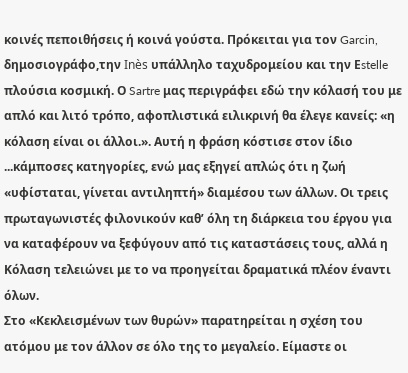κοινές πεποιθήσεις ή κοινά γούστα. Πρόκειται για τον Garcin, δημοσιογράφο,την Inès υπάλληλο ταχυδρομείου και την Εstelle πλούσια κοσμική. Ο Sartre μας περιγράφει εδώ την κόλασή του με απλό και λιτό τρόπο, αφοπλιστικά ειλικρινή θα έλεγε κανείς: «η κόλαση είναι οι άλλοι.». Αυτή η φράση κόστισε στον ίδιο ...κάμποσες κατηγορίες, ενώ μας εξηγεί απλώς ότι η ζωή «υφίσταται, γίνεται αντιληπτή» διαμέσου των άλλων. Οι τρεις πρωταγωνιστές φιλονικούν καθ’ όλη τη διάρκεια του έργου για να καταφέρουν να ξεφύγουν από τις καταστάσεις τους, αλλά η Κόλαση τελειώνει με το να προηγείται δραματικά πλέον έναντι όλων.
Στο «Κεκλεισμένων των θυρών» παρατηρείται η σχέση του ατόμου με τον άλλον σε όλο της το μεγαλείο. Είμαστε οι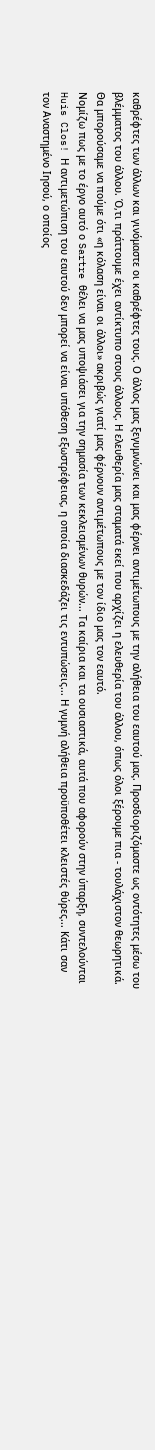καθρέφτες των άλλων και γινόμαστε οι καθρέφτες τους. Ο άλλος μας ξεγυμνώνει και μας φέρνει αντιμέτωπους με την αλήθεια του εαυτού μας. Προσδιοριζόμαστε ως οντότητες μέσω του βλέμματος του άλλου. Ό,τι πράττουμε έχει αντίκτυπο στους άλλους. Η ελευθερία μας σταματά εκεί που αρχίζει η ελευθερία του άλλου, όπως όλοι ξέρουμε πια - τουλάχιστον θεωρητικά.  Θα μπορούσαμε να πούμε ότι «η κόλαση είναι οι άλλοι» ακριβώς γιατί μας φέρνουν αντιμέτωπους με τον ίδιο μας τον εαυτό.
Νομίζω πως με το έργο αυτό ο Sartre θέλει να μας υποψιάσει για την σημασία των κεκλεισμένων θυρών... Τα καίρια και τα ουσιαστικά, αυτά που αφορούν στην ύπαρξη, συντελούνται Huis Clos! Η αντιμετώπιση του εαυτού δεν μπορεί να είναι υπόθεση εξωστρέφειας, η οποία διασκεδάζει τις εντυπώσεις... Η γυμνή αλήθεια προϋποθέτει κλειστές θύρες... Κάτι σαν τον Αναστημένο Ιησού, ο οποίος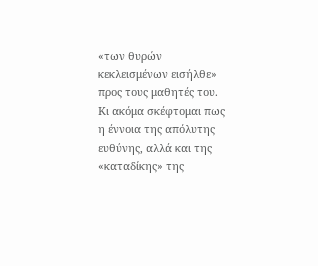«των θυρών κεκλεισμένων εισήλθε» προς τους μαθητές του. Κι ακόμα σκέφτομαι πως η έννοια της απόλυτης ευθύνης, αλλά και της «καταδίκης» της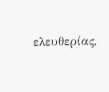ελευθερίας,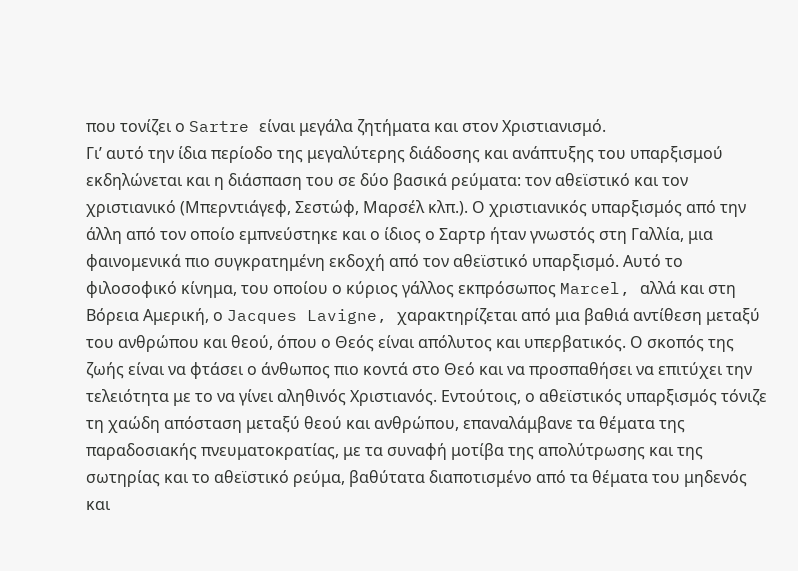που τονίζει ο Sartre είναι μεγάλα ζητήματα και στον Χριστιανισμό.
Γι’ αυτό την ίδια περίοδο της μεγαλύτερης διάδοσης και ανάπτυξης του υπαρξισμού εκδηλώνεται και η διάσπαση του σε δύο βασικά ρεύματα: τον αθεϊστικό και τον χριστιανικό (Μπερντιάγεφ, Σεστώφ, Μαρσέλ κλπ.). Ο χριστιανικός υπαρξισμός από την άλλη από τον οποίο εμπνεύστηκε και ο ίδιος ο Σαρτρ ήταν γνωστός στη Γαλλία, μια φαινομενικά πιο συγκρατημένη εκδοχή από τον αθεϊστικό υπαρξισμό. Αυτό το φιλοσοφικό κίνημα, του οποίου ο κύριος γάλλος εκπρόσωπος Marcel, αλλά και στη Βόρεια Αμερική, ο Jacques Lavigne, χαρακτηρίζεται από μια βαθιά αντίθεση μεταξύ του ανθρώπου και θεού, όπου ο Θεός είναι απόλυτος και υπερβατικός. Ο σκοπός της ζωής είναι να φτάσει ο άνθωπος πιο κοντά στο Θεό και να προσπαθήσει να επιτύχει την τελειότητα με το να γίνει αληθινός Χριστιανός. Εντούτοις, ο αθεϊστικός υπαρξισμός τόνιζε τη χαώδη απόσταση μεταξύ θεού και ανθρώπου, επαναλάμβανε τα θέματα της παραδοσιακής πνευματοκρατίας, με τα συναφή μοτίβα της απολύτρωσης και της σωτηρίας και το αθεϊστικό ρεύμα, βαθύτατα διαποτισμένο από τα θέματα του μηδενός και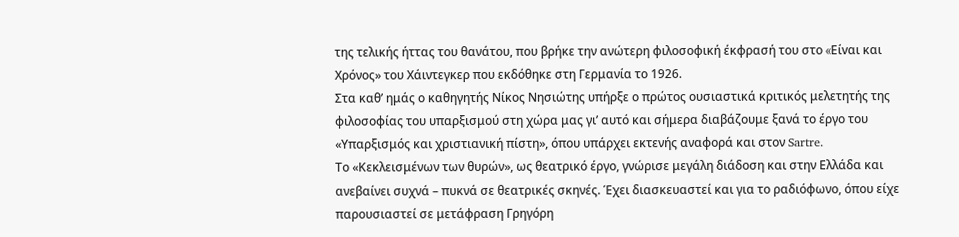της τελικής ήττας του θανάτου, που βρήκε την ανώτερη φιλοσοφική έκφρασή του στο «Eίvαι και Χρόνος» του Χάιντεγκερ που εκδόθηκε στη Γερμανία το 1926.
Στα καθ’ ημάς ο καθηγητής Νίκος Νησιώτης υπήρξε ο πρώτος ουσιαστικά κριτικός μελετητής της φιλοσοφίας του υπαρξισμού στη χώρα μας γι’ αυτό και σήμερα διαβάζουμε ξανά το έργο του «Υπαρξισμός και χριστιανική πίστη», όπου υπάρχει εκτενής αναφορά και στον Sartre.
Το «Κεκλεισμένων των θυρών», ως θεατρικό έργο, γνώρισε μεγάλη διάδοση και στην Ελλάδα και ανεβαίνει συχνά – πυκνά σε θεατρικές σκηνές. Έχει διασκευαστεί και για το ραδιόφωνο, όπου είχε παρουσιαστεί σε μετάφραση Γρηγόρη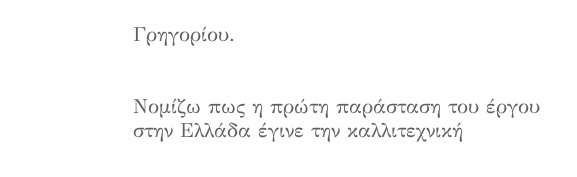Γρηγορίου.


Νομίζω πως η πρώτη παράσταση του έργου στην Ελλάδα έγινε την καλλιτεχνική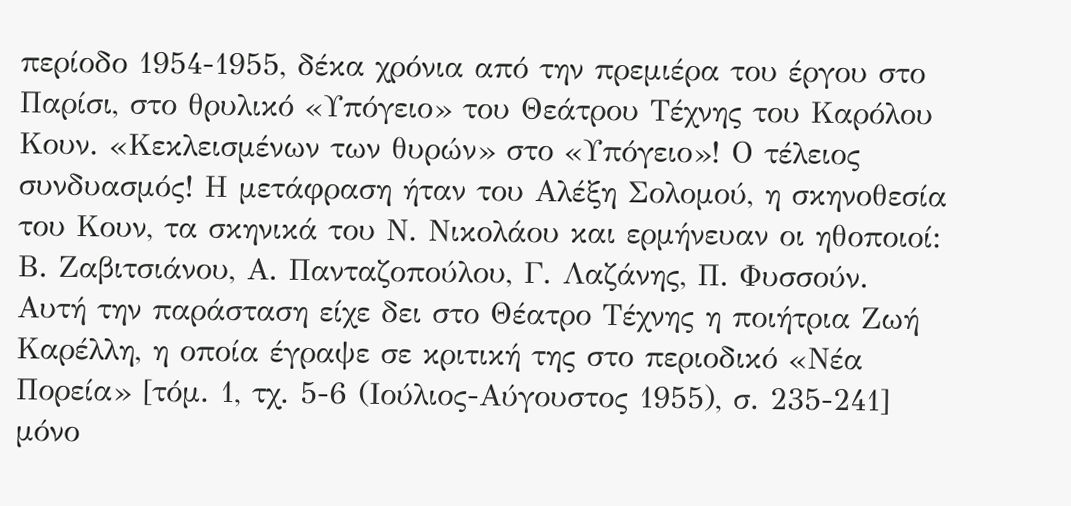περίοδο 1954-1955, δέκα χρόνια από την πρεμιέρα του έργου στο Παρίσι, στο θρυλικό «Υπόγειο» του Θεάτρου Τέχνης του Καρόλου Κουν. «Κεκλεισμένων των θυρών» στο «Υπόγειο»! Ο τέλειος συνδυασμός! Η μετάφραση ήταν του Αλέξη Σολομού, η σκηνοθεσία του Κουν, τα σκηνικά του Ν. Νικολάου και ερμήνευαν οι ηθοποιοί: Β. Ζαβιτσιάνου, Α. Πανταζοπούλου, Γ. Λαζάνης, Π. Φυσσούν.
Αυτή την παράσταση είχε δει στο Θέατρο Τέχνης η ποιήτρια Ζωή Καρέλλη, η οποία έγραψε σε κριτική της στο περιοδικό «Νέα Πορεία» [τόμ. 1, τχ. 5-6 (Ιούλιος-Αύγουστος 1955), σ. 235-241] μόνο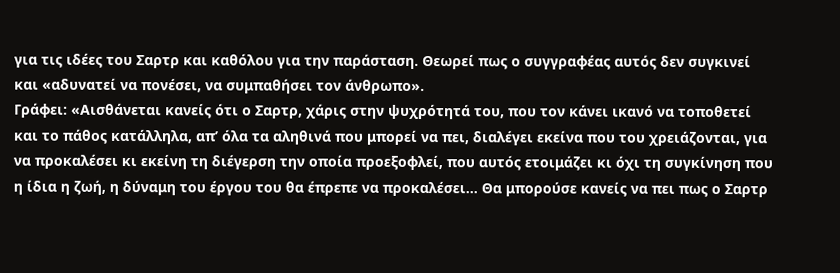για τις ιδέες του Σαρτρ και καθόλου για την παράσταση. Θεωρεί πως ο συγγραφέας αυτός δεν συγκινεί και «αδυνατεί να πονέσει, να συμπαθήσει τον άνθρωπο».
Γράφει: «Αισθάνεται κανείς ότι ο Σαρτρ, χάρις στην ψυχρότητά του, που τον κάνει ικανό να τοποθετεί και το πάθος κατάλληλα, απ’ όλα τα αληθινά που μπορεί να πει, διαλέγει εκείνα που του χρειάζονται, για να προκαλέσει κι εκείνη τη διέγερση την οποία προεξοφλεί, που αυτός ετοιμάζει κι όχι τη συγκίνηση που η ίδια η ζωή, η δύναμη του έργου του θα έπρεπε να προκαλέσει... Θα μπορούσε κανείς να πει πως ο Σαρτρ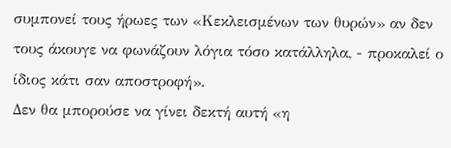συμπονεί τους ήρωες των «Κεκλεισμένων των θυρών» αν δεν τους άκουγε να φωνάζουν λόγια τόσο κατάλληλα, - προκαλεί ο ίδιος κάτι σαν αποστροφή».
Δεν θα μπορούσε να γίνει δεκτή αυτή «η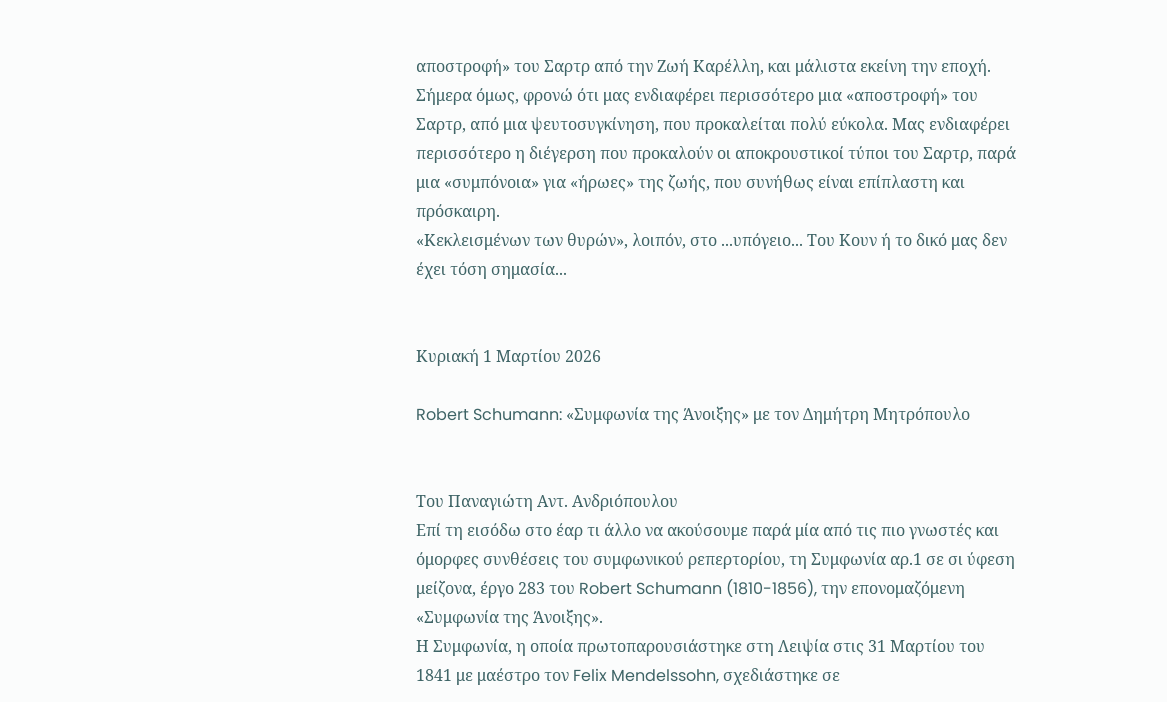αποστροφή» του Σαρτρ από την Ζωή Καρέλλη, και μάλιστα εκείνη την εποχή. Σήμερα όμως, φρονώ ότι μας ενδιαφέρει περισσότερο μια «αποστροφή» του Σαρτρ, από μια ψευτοσυγκίνηση, που προκαλείται πολύ εύκολα. Μας ενδιαφέρει περισσότερο η διέγερση που προκαλούν οι αποκρουστικοί τύποι του Σαρτρ, παρά μια «συμπόνοια» για «ήρωες» της ζωής, που συνήθως είναι επίπλαστη και πρόσκαιρη.
«Κεκλεισμένων των θυρών», λοιπόν, στο ...υπόγειο... Του Κουν ή το δικό μας δεν έχει τόση σημασία...


Κυριακή 1 Μαρτίου 2026

Robert Schumann: «Συμφωνία της Άνοιξης» με τον Δημήτρη Μητρόπουλο


Του Παναγιώτη Αντ. Ανδριόπουλου
Επί τη εισόδω στο έαρ τι άλλο να ακούσουμε παρά μία από τις πιο γνωστές και όμορφες συνθέσεις του συμφωνικού ρεπερτορίου, τη Συμφωνία αρ.1 σε σι ύφεση μείζονα, έργο 283 του Robert Schumann (1810-1856), την επονομαζόμενη «Συμφωνία της Άνοιξης».
Η Συμφωνία, η οποία πρωτοπαρουσιάστηκε στη Λειψία στις 31 Μαρτίου του 1841 με μαέστρο τον Felix Mendelssohn, σχεδιάστηκε σε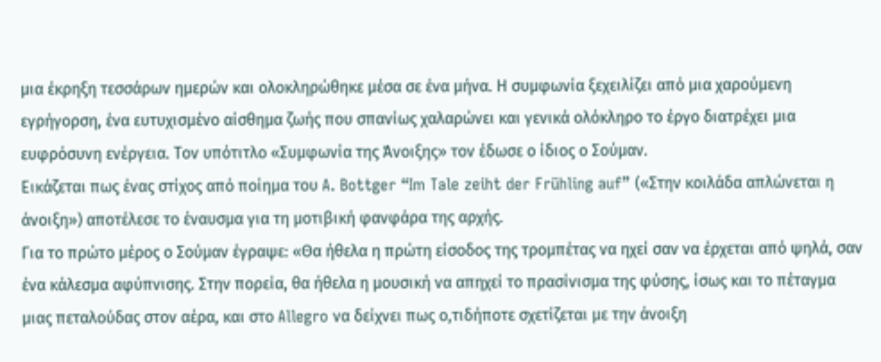μια έκρηξη τεσσάρων ημερών και ολοκληρώθηκε μέσα σε ένα μήνα. Η συμφωνία ξεχειλίζει από μια χαρούμενη εγρήγορση, ένα ευτυχισμένο αίσθημα ζωής που σπανίως χαλαρώνει και γενικά ολόκληρο το έργο διατρέχει μια ευφρόσυνη ενέργεια. Τον υπότιτλο «Συμφωνία της Άνοιξης» τον έδωσε ο ίδιος ο Σούμαν.
Εικάζεται πως ένας στίχος από ποίημα του A. Bottger “Im Tale zeiht der Frühling auf” («Στην κοιλάδα απλώνεται η άνοιξη») αποτέλεσε το έναυσμα για τη μοτιβική φανφάρα της αρχής.
Για το πρώτο μέρος ο Σούμαν έγραψε: «Θα ήθελα η πρώτη είσοδος της τρομπέτας να ηχεί σαν να έρχεται από ψηλά, σαν ένα κάλεσμα αφύπνισης. Στην πορεία, θα ήθελα η μουσική να απηχεί το πρασίνισμα της φύσης, ίσως και το πέταγμα μιας πεταλούδας στον αέρα, και στο Allegro να δείχνει πως ο,τιδήποτε σχετίζεται με την άνοιξη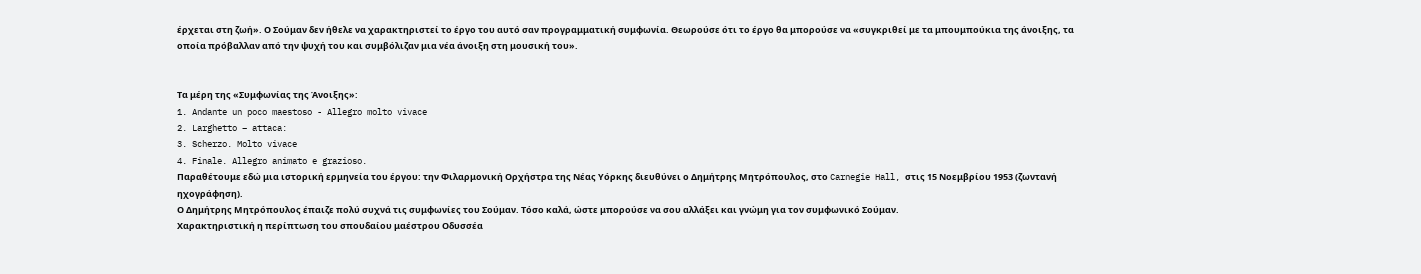έρχεται στη ζωή». Ο Σούμαν δεν ήθελε να χαρακτηριστεί το έργο του αυτό σαν προγραμματική συμφωνία. Θεωρούσε ότι το έργο θα μπορούσε να «συγκριθεί με τα μπουμπούκια της άνοιξης, τα οποία πρόβαλλαν από την ψυχή του και συμβόλιζαν μια νέα άνοιξη στη μουσική του».


Τα μέρη της «Συμφωνίας της Άνοιξης»:
1. Andante un poco maestoso - Allegro molto vivace
2. Larghetto – attaca:
3. Scherzo. Molto vivace
4. Finale. Allegro animato e grazioso.
Παραθέτουμε εδώ μια ιστορική ερμηνεία του έργου: την Φιλαρμονική Ορχήστρα της Νέας Υόρκης διευθύνει ο Δημήτρης Μητρόπουλος, στο Carnegie Hall, στις 15 Νοεμβρίου 1953 (ζωντανή ηχογράφηση).
Ο Δημήτρης Μητρόπουλος έπαιζε πολύ συχνά τις συμφωνίες του Σούμαν. Τόσο καλά, ώστε μπορούσε να σου αλλάξει και γνώμη για τον συμφωνικό Σούμαν.
Χαρακτηριστική η περίπτωση του σπουδαίου μαέστρου Οδυσσέα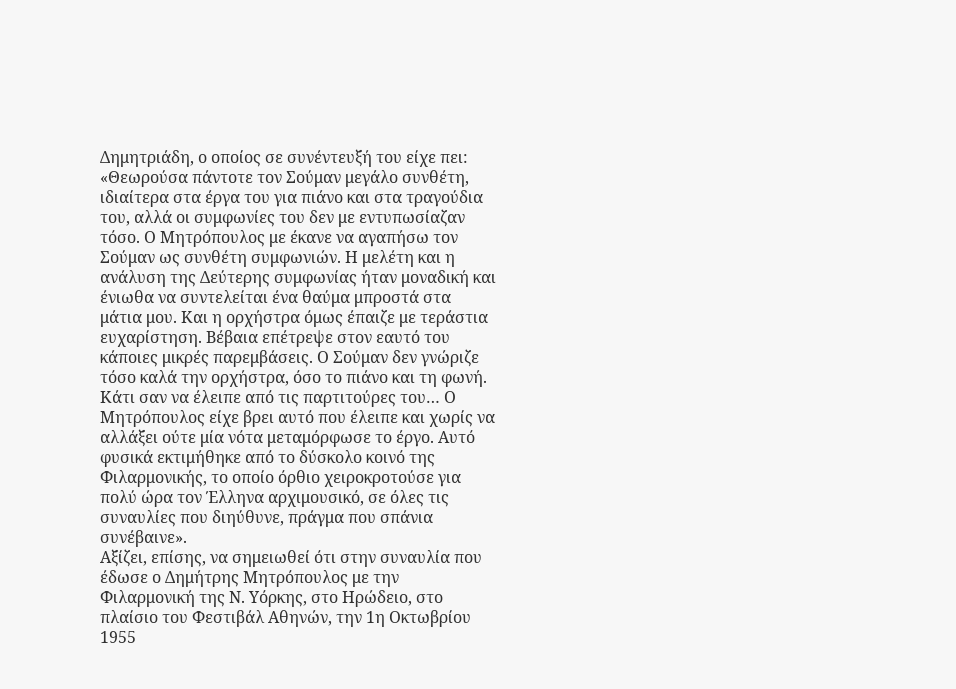Δημητριάδη, ο οποίος σε συνέντευξή του είχε πει: «Θεωρούσα πάντοτε τον Σούμαν μεγάλο συνθέτη, ιδιαίτερα στα έργα του για πιάνο και στα τραγούδια του, αλλά οι συμφωνίες του δεν με εντυπωσίαζαν τόσο. Ο Μητρόπουλος με έκανε να αγαπήσω τον Σούμαν ως συνθέτη συμφωνιών. Η μελέτη και η ανάλυση της Δεύτερης συμφωνίας ήταν μοναδική και ένιωθα να συντελείται ένα θαύμα μπροστά στα μάτια μου. Και η ορχήστρα όμως έπαιζε με τεράστια ευχαρίστηση. Βέβαια επέτρεψε στον εαυτό του κάποιες μικρές παρεμβάσεις. Ο Σούμαν δεν γνώριζε τόσο καλά την ορχήστρα, όσο το πιάνο και τη φωνή. Κάτι σαν να έλειπε από τις παρτιτούρες του… Ο Μητρόπουλος είχε βρει αυτό που έλειπε και χωρίς να αλλάξει ούτε μία νότα μεταμόρφωσε το έργο. Αυτό φυσικά εκτιμήθηκε από το δύσκολο κοινό της Φιλαρμονικής, το οποίο όρθιο χειροκροτούσε για πολύ ώρα τον Έλληνα αρχιμουσικό, σε όλες τις συναυλίες που διηύθυνε, πράγμα που σπάνια συνέβαινε».
Αξίζει, επίσης, να σημειωθεί ότι στην συναυλία που έδωσε ο Δημήτρης Μητρόπουλος με την Φιλαρμονική της Ν. Υόρκης, στο Ηρώδειο, στο πλαίσιο του Φεστιβάλ Αθηνών, την 1η Οκτωβρίου 1955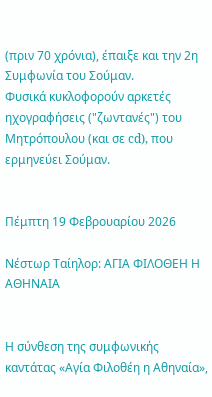(πριν 70 χρόνια), έπαιξε και την 2η Συμφωνία του Σούμαν.
Φυσικά κυκλοφορούν αρκετές ηχογραφήσεις ("ζωντανές") του Μητρόπουλου (και σε cd), που ερμηνεύει Σούμαν.


Πέμπτη 19 Φεβρουαρίου 2026

Νέστωρ Ταίηλορ: ΑΓΙΑ ΦΙΛΟΘΕΗ Η ΑΘΗΝΑΙΑ


Η σύνθεση της συμφωνικής καντάτας «Αγία Φιλοθέη η Αθηναία»,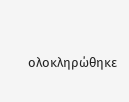ολοκληρώθηκε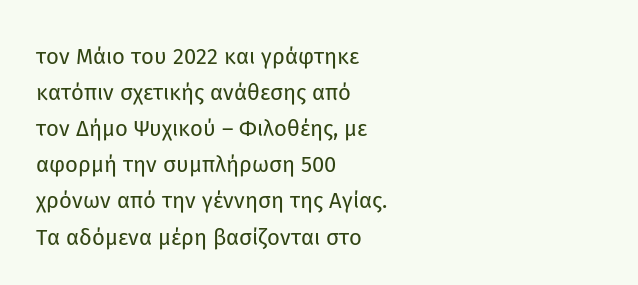τον Μάιο του 2022 και γράφτηκε κατόπιν σχετικής ανάθεσης από τον Δήμο Ψυχικού – Φιλοθέης, με αφορμή την συμπλήρωση 500 χρόνων από την γέννηση της Αγίας. Τα αδόμενα μέρη βασίζονται στο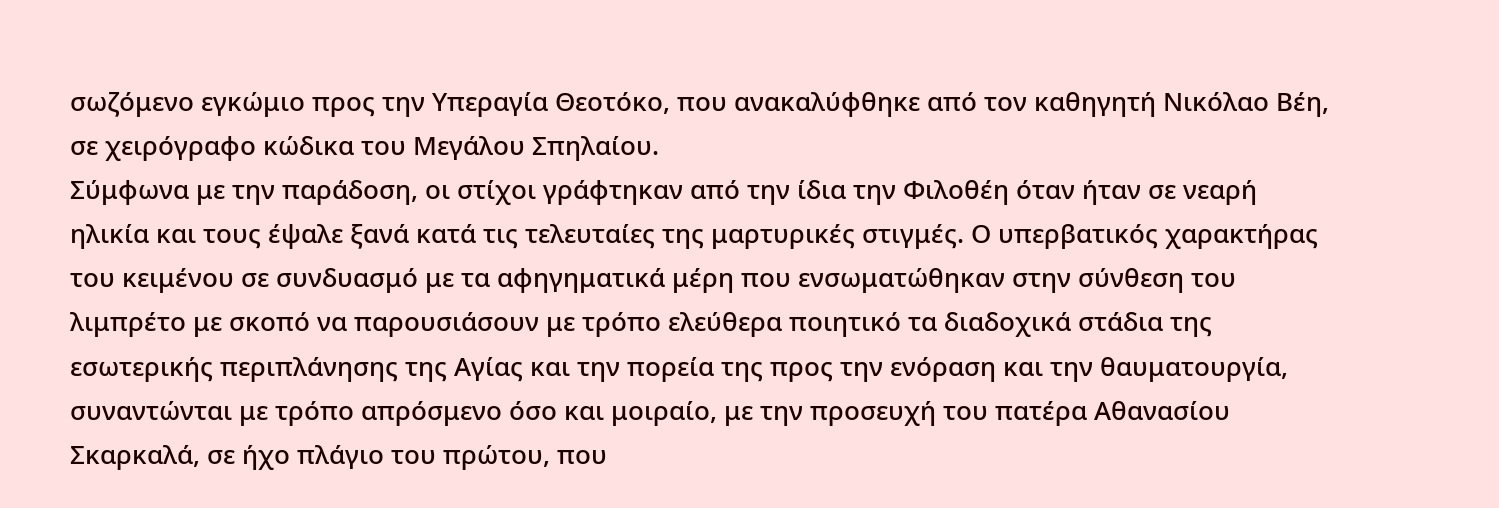σωζόμενο εγκώμιο προς την Υπεραγία Θεοτόκο, που ανακαλύφθηκε από τον καθηγητή Νικόλαο Βέη, σε χειρόγραφο κώδικα του Μεγάλου Σπηλαίου.
Σύμφωνα με την παράδοση, οι στίχοι γράφτηκαν από την ίδια την Φιλοθέη όταν ήταν σε νεαρή ηλικία και τους έψαλε ξανά κατά τις τελευταίες της μαρτυρικές στιγμές. Ο υπερβατικός χαρακτήρας του κειμένου σε συνδυασμό με τα αφηγηματικά μέρη που ενσωματώθηκαν στην σύνθεση του λιμπρέτο με σκοπό να παρουσιάσουν με τρόπο ελεύθερα ποιητικό τα διαδοχικά στάδια της εσωτερικής περιπλάνησης της Αγίας και την πορεία της προς την ενόραση και την θαυματουργία, συναντώνται με τρόπο απρόσμενο όσο και μοιραίο, με την προσευχή του πατέρα Αθανασίου Σκαρκαλά, σε ήχο πλάγιο του πρώτου, που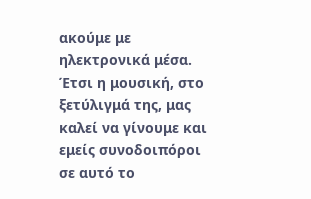ακούμε με ηλεκτρονικά μέσα.
Έτσι η μουσική, στο ξετύλιγμά της, μας καλεί να γίνουμε και εμείς συνοδοιπόροι σε αυτό το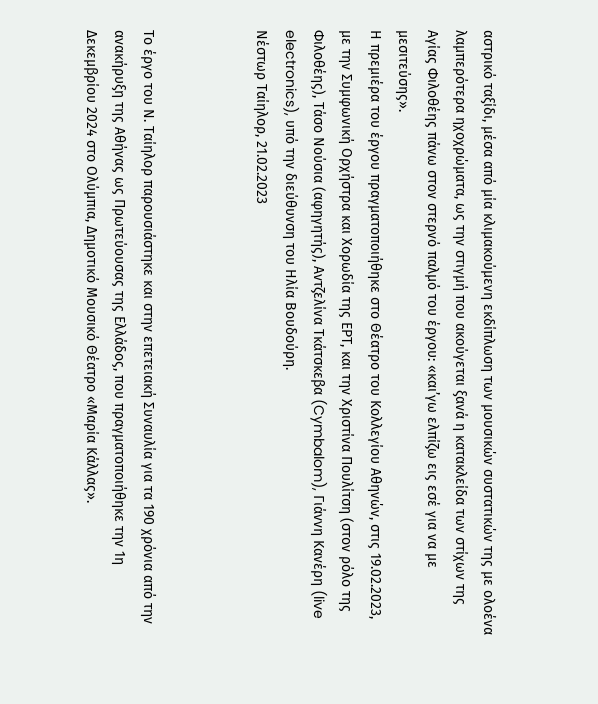αστρικό ταξίδι, μέσα από μία κλιμακούμενη εκδίπλωση των μουσικών συστατικών της με ολοένα λαμπερότερα ηχοχρώματα, ως την στιγμή που ακούγεται ξανά η κατακλείδα των στίχων της Αγίας Φιλοθέης πάνω στον στερνό παλμό του έργου: «και’γω ελπίζω εις εσέ για να με μεσιτεύσης».
Η πρεμιέρα του έργου πραγματοποιήθηκε στο Θέατρο του Κολλεγίου Αθηνών, στις 19.02.2023, με την Συμφωνική Ορχήστρα και Χορωδία της ΕΡΤ, και την Χριστίνα Πουλίτση (στον ρόλο της Φιλοθέης), Τάσο Νούσια (αφηγητής), Αντζελίνα Τκάτσκεβα (Cymbalom), Γιάννη Κανέρη (live electronics), υπό την διεύθυνση του Ηλία Βουδούρη.
Νέστωρ Ταίηλορ, 21.02.2023



Το έργο του Ν. Ταίηλορ παρουσιάστηκε και στην επετειακή Συναυλία για τα 190 χρόνια από την ανακήρυξη της Αθήνας ως Πρωτεύουσας της Ελλάδος, που πραγματοποιήθηκε την 1η Δεκεμβρίου 2024 στο Ολύμπια, Δημοτικό Μουσικό Θέατρο «Μαρία Κάλλας».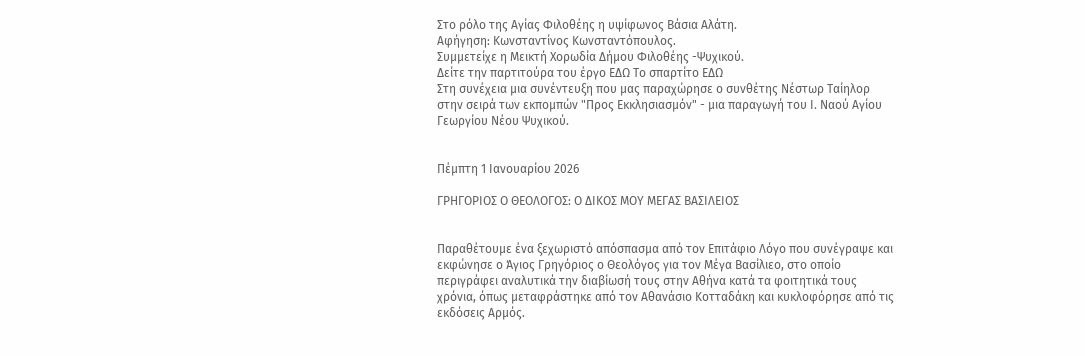Στο ρόλο της Αγίας Φιλοθέης η υψίφωνος Βάσια Αλάτη.
Αφήγηση: Κωνσταντίνος Κωνσταντόπουλος.
Συμμετείχε η Μεικτή Χορωδία Δήμου Φιλοθέης -Ψυχικού.
Δείτε την παρτιτούρα του έργο ΕΔΩ Το σπαρτίτο ΕΔΩ
Στη συνέχεια μια συνέντευξη που μας παραχώρησε ο συνθέτης Νέστωρ Ταίηλορ στην σειρά των εκπομπών "Προς Εκκλησιασμόν" - μια παραγωγή του Ι. Ναού Αγίου Γεωργίου Νέου Ψυχικού.


Πέμπτη 1 Ιανουαρίου 2026

ΓΡΗΓΟΡΙΟΣ Ο ΘΕΟΛΟΓΟΣ: Ο ΔΙΚΟΣ ΜΟΥ ΜΕΓΑΣ ΒΑΣΙΛΕΙΟΣ


Παραθέτουμε ένα ξεχωριστό απόσπασμα από τον Επιτάφιο Λόγο που συνέγραψε και εκφώνησε ο Άγιος Γρηγόριος ο Θεολόγος για τον Μέγα Βασίλιεο, στο οποίο περιγράφει αναλυτικά την διαβίωσή τους στην Αθήνα κατά τα φοιτητικά τους χρόνια, όπως μεταφράστηκε από τον Αθανάσιο Κοτταδάκη και κυκλοφόρησε από τις εκδόσεις Αρμός.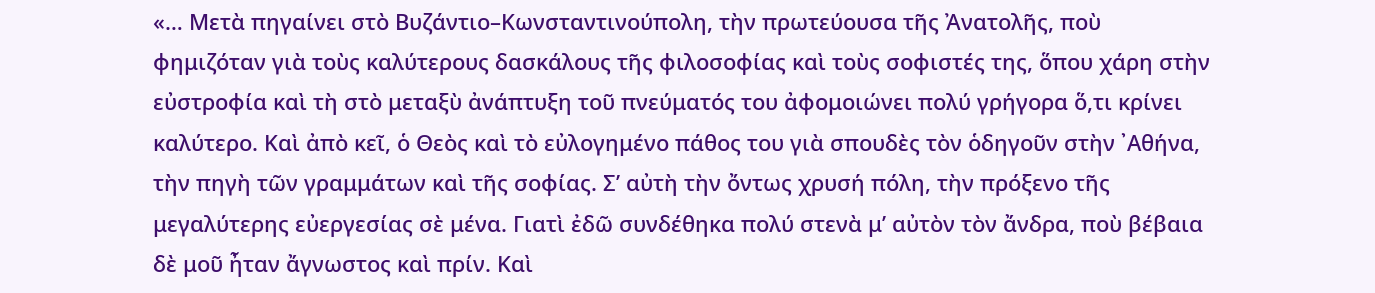«… Μετὰ πηγαίνει στὸ Βυζάντιο–Κωνσταντινούπολη, τὴν πρωτεύουσα τῆς Ἀνατολῆς, ποὺ φημιζόταν γιὰ τοὺς καλύτερους δασκάλους τῆς φιλοσοφίας καὶ τοὺς σοφιστές της, ὅπου χάρη στὴν εὐστροφία καὶ τὴ στὸ μεταξὺ ἀνάπτυξη τοῦ πνεύματός του ἀφομοιώνει πολύ γρήγορα ὅ,τι κρίνει καλύτερο. Καὶ ἀπὸ κεῖ, ὁ Θεὸς καὶ τὸ εὐλογημένο πάθος του γιὰ σπουδὲς τὸν ὁδηγοῦν στὴν ᾿Αθήνα, τὴν πηγὴ τῶν γραμμάτων καὶ τῆς σοφίας. Σ’ αὐτὴ τὴν ὄντως χρυσή πόλη, τὴν πρόξενο τῆς μεγαλύτερης εὐεργεσίας σὲ μένα. Γιατὶ ἐδῶ συνδέθηκα πολύ στενὰ μ’ αὐτὸν τὸν ἄνδρα, ποὺ βέβαια δὲ μοῦ ἦταν ἄγνωστος καὶ πρίν. Καὶ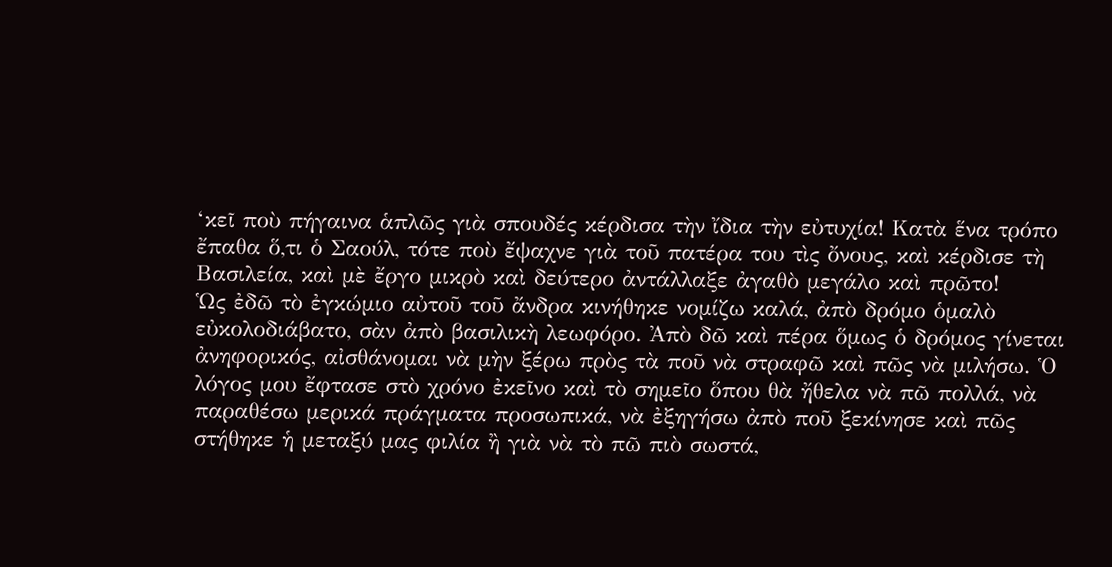‘κεῖ ποὺ πήγαινα ἁπλῶς γιὰ σπουδές κέρδισα τὴν ἴδια τὴν εὐτυχία! Κατὰ ἕνα τρόπο ἔπαθα ὅ,τι ὁ Σαούλ, τότε ποὺ ἔψαχνε γιὰ τοῦ πατέρα του τὶς ὄνους, καὶ κέρδισε τὴ Βασιλεία, καὶ μὲ ἔργο μικρὸ καὶ δεύτερο ἀντάλλαξε ἀγαθὸ μεγάλο καὶ πρῶτο!
Ὡς ἐδῶ τὸ ἐγκώμιο αὐτοῦ τοῦ ἄνδρα κινήθηκε νομίζω καλά, ἀπὸ δρόμο ὁμαλὸ εὐκολοδιάβατο, σὰν ἀπὸ βασιλικὴ λεωφόρο. Ἀπὸ δῶ καὶ πέρα ὅμως ὁ δρόμος γίνεται ἀνηφορικός, αἰσθάνομαι νὰ μὴν ξέρω πρὸς τὰ ποῦ νὰ στραφῶ καὶ πῶς νὰ μιλήσω. Ὁ λόγος μου ἔφτασε στὸ χρόνο ἐκεῖνο καὶ τὸ σημεῖο ὅπου θὰ ἤθελα νὰ πῶ πολλά, νὰ παραθέσω μερικά πράγματα προσωπικά, νὰ ἐξηγήσω ἀπὸ ποῦ ξεκίνησε καὶ πῶς στήθηκε ἡ μεταξύ μας φιλία ἢ γιὰ νὰ τὸ πῶ πιὸ σωστά,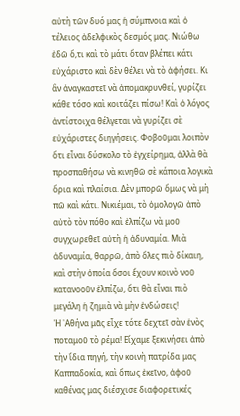αὐτὴ τῶν δυό μας ἡ σύμπνοια καὶ ὁ τέλειος ἀδελφικὸς δεσμός μας. Νιώθω ἐδῶ ὅ,τι καὶ τὸ μάτι ὅταν βλέπει κάτι εὐχάριστο καὶ δὲν θέλει νὰ τὸ ἀφήσει. Κι ἂν ἀναγκαστεῖ νὰ ἀπομακρυνθεί, γυρίζει κάθε τόσο καὶ κοιτάζει πίσω! Καὶ ὁ λόγος ἀντίστοιχα θέλγεται νὰ γυρίζει σὲ εὐχάριστες διηγήσεις. Φοβοῦμαι λοιπὸν ὅτι εἶναι δύσκολο τὸ ἐγχείρημα, ἀλλὰ θὰ προσπαθήσω νὰ κινηθῶ σὲ κάποια λογικὰ ὅρια καὶ πλαίσια. Δὲν μπορῶ ὅμως νὰ μὴ πῶ καὶ κάτι. Νικιέμαι, τὸ ὁμολογῶ ἀπὸ αὐτὸ τὸν πόθο καὶ ἐλπίζω νὰ μοῦ συγχωρεθεῖ αὐτὴ ἡ ἀδυναμία. Μιὰ ἀδυναμία, θαρρῶ, ἀπὸ ὅλες πιὸ δίκαιη, καὶ στὴν ὁποία ὅσοι ἔχουν κοινὸ νοῦ κατανοοῦν ἐλπίζω, ὅτι θὰ εἶναι πιὸ μεγάλη ἡ ζημιὰ νὰ μὴν ἐνδώσεις!
Ἡ ᾿Αθήνα μᾶς εἶχε τότε δεχτεῖ σὰν ἑνὸς ποταμοῦ τὸ ρέμα! Εἴχαμε ξεκινήσει ἀπὸ τὴν ἴδια πηγή, τὴν κοινὴ πατρίδα μας Καππαδοκία, καὶ ὅπως ἐκεῖνο, ἀφοῦ καθένας μας διέσχισε διαφορετικές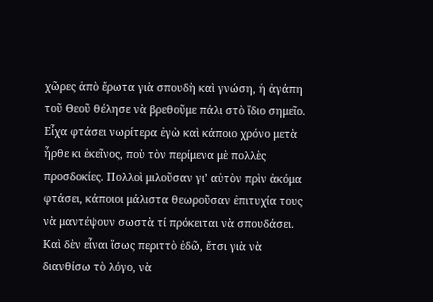χῶρες ἀπὸ ἔρωτα γιὰ σπουδὴ καὶ γνώση, ἡ ἀγάπη τοῦ Θεοῦ θέλησε νὰ βρεθοῦμε πάλι στὸ ἴδιο σημεῖο. Εἶχα φτάσει νωρίτερα ἐγὼ καὶ κάποιο χρόνο μετὰ ἦρθε κι ἐκεῖνος, ποὺ τὸν περίμενα μὲ πολλὲς προσδοκίες. Πολλοὶ μιλοῦσαν γι’ αὐτὸν πρὶν ἀκόμα φτάσει, κάποιοι μάλιστα θεωροῦσαν ἐπιτυχία τους νὰ μαντέψουν σωστὰ τί πρόκειται νὰ σπουδάσει. Καὶ δὲν εἶναι ἴσως περιττὸ ἐδῶ, ἔτσι γιὰ νὰ διανθίσω τὸ λόγο, νὰ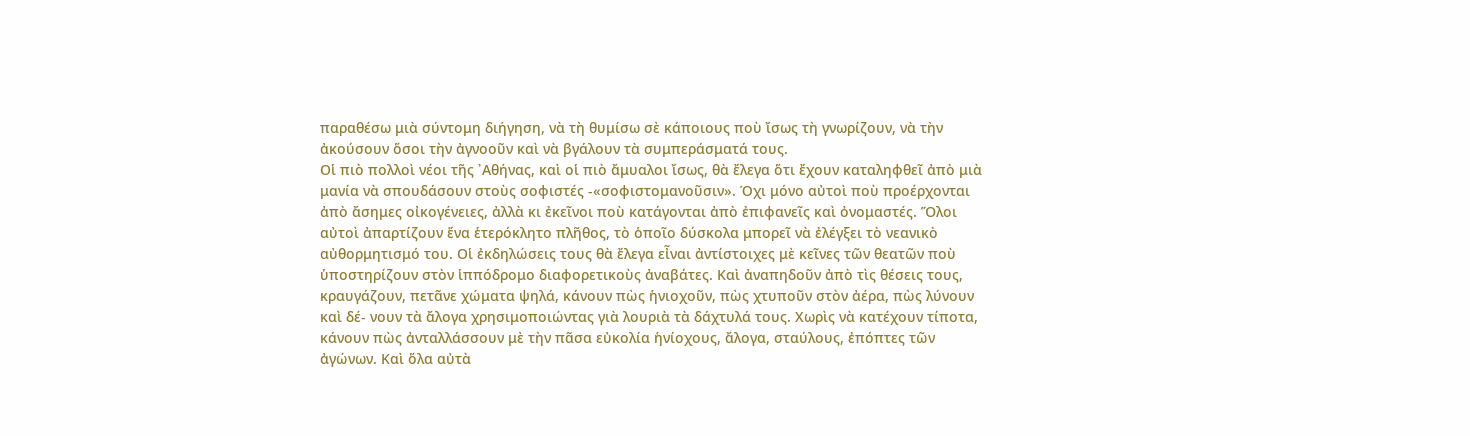παραθέσω μιὰ σύντομη διήγηση, νὰ τὴ θυμίσω σὲ κάποιους ποὺ ἴσως τὴ γνωρίζουν, νὰ τὴν ἀκούσουν ὅσοι τὴν ἀγνοοῦν καὶ νὰ βγάλουν τὰ συμπεράσματά τους.
Οἱ πιὸ πολλοὶ νέοι τῆς ᾿Αθήνας, καὶ οἱ πιὸ ἄμυαλοι ἴσως, θὰ ἔλεγα ὅτι ἔχουν καταληφθεῖ ἀπὸ μιὰ μανία νὰ σπουδάσουν στοὺς σοφιστές -«σοφιστομανοῦσιν». Όχι μόνο αὐτοὶ ποὺ προέρχονται ἀπὸ ἄσημες οἰκογένειες, ἀλλὰ κι ἐκεῖνοι ποὺ κατάγονται ἀπὸ ἐπιφανεῖς καὶ ὀνομαστές. Ὅλοι αὐτοὶ ἀπαρτίζουν ἕνα ἑτερόκλητο πλῆθος, τὸ ὁποῖο δύσκολα μπορεῖ νὰ ἐλέγξει τὸ νεανικὸ αὐθορμητισμό του. Οἱ ἐκδηλώσεις τους θὰ ἔλεγα εἶναι ἀντίστοιχες μὲ κεῖνες τῶν θεατῶν ποὺ ὑποστηρίζουν στὸν ἱππόδρομο διαφορετικοὺς ἀναβάτες. Καὶ ἀναπηδοῦν ἀπὸ τὶς θέσεις τους, κραυγάζουν, πετᾶνε χώματα ψηλά, κάνουν πὼς ἡνιοχοῦν, πὼς χτυποῦν στὸν ἀέρα, πὼς λύνουν καὶ δέ- νουν τὰ ἄλογα χρησιμοποιώντας γιὰ λουριὰ τὰ δάχτυλά τους. Χωρὶς νὰ κατέχουν τίποτα, κάνουν πὼς ἀνταλλάσσουν μὲ τὴν πᾶσα εὐκολία ἡνίοχους, ἄλογα, σταύλους, ἐπόπτες τῶν ἀγώνων. Καὶ ὅλα αὐτὰ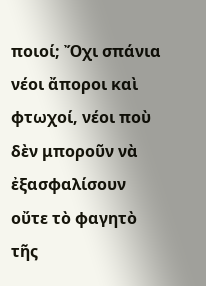ποιοί; Ὄχι σπάνια νέοι ἄποροι καὶ φτωχοί, νέοι ποὺ δὲν μποροῦν νὰ ἐξασφαλίσουν οὔτε τὸ φαγητὸ τῆς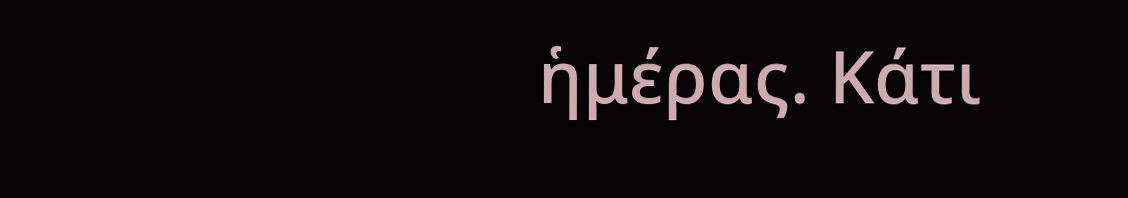ἡμέρας. Κάτι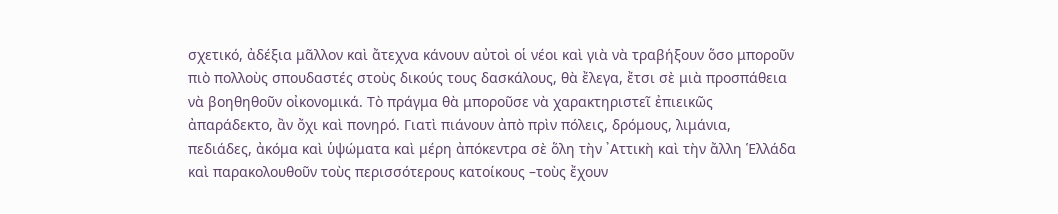σχετικό, ἀδέξια μᾶλλον καὶ ἄτεχνα κάνουν αὐτοὶ οἱ νέοι καὶ γιὰ νὰ τραβήξουν ὅσο μποροῦν πιὸ πολλοὺς σπουδαστές στοὺς δικούς τους δασκάλους, θὰ ἔλεγα, ἔτσι σὲ μιὰ προσπάθεια νὰ βοηθηθοῦν οἰκονομικά. Τὸ πράγμα θὰ μποροῦσε νὰ χαρακτηριστεῖ ἐπιεικῶς ἀπαράδεκτο, ἂν ὄχι καὶ πονηρό. Γιατὶ πιάνουν ἀπὸ πρὶν πόλεις, δρόμους, λιμάνια, πεδιάδες, ἀκόμα καὶ ὑψώματα καὶ μέρη ἀπόκεντρα σὲ ὅλη τὴν ᾿Αττικὴ καὶ τὴν ἄλλη Ἑλλάδα καὶ παρακολουθοῦν τοὺς περισσότερους κατοίκους –τοὺς ἔχουν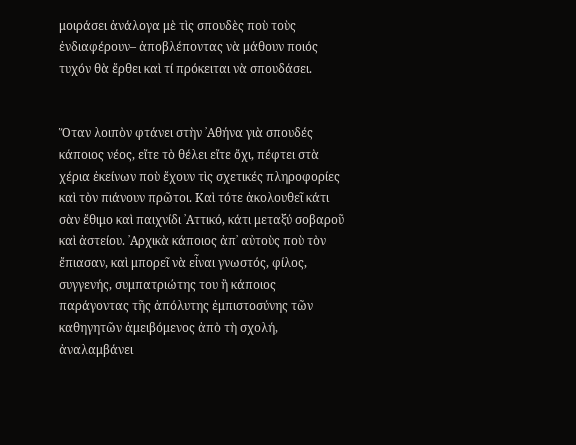μοιράσει ἀνάλογα μὲ τὶς σπουδὲς ποὺ τοὺς ἐνδιαφέρουν– ἀποβλέποντας νὰ μάθουν ποιός τυχόν θὰ ἔρθει καὶ τί πρόκειται νὰ σπουδάσει.


Ὅταν λοιπὸν φτάνει στὴν ᾿Αθήνα γιὰ σπουδές κάποιος νέος, εἴτε τὸ θέλει εἴτε ὄχι, πέφτει στὰ χέρια ἐκείνων ποὺ ἔχουν τὶς σχετικές πληροφορίες καὶ τὸν πιάνουν πρῶτοι. Καὶ τότε ἀκολουθεῖ κάτι σὰν ἔθιμο καὶ παιχνίδι ᾿Αττικό, κάτι μεταξύ σοβαροῦ καὶ ἀστείου. ᾿Αρχικὰ κάποιος ἀπ᾿ αὐτοὺς ποὺ τὸν ἔπιασαν, καὶ μπορεῖ νὰ εἶναι γνωστός, φίλος, συγγενής, συμπατριώτης του ἢ κάποιος παράγοντας τῆς ἀπόλυτης ἐμπιστοσύνης τῶν καθηγητῶν ἀμειβόμενος ἀπὸ τὴ σχολή, ἀναλαμβάνει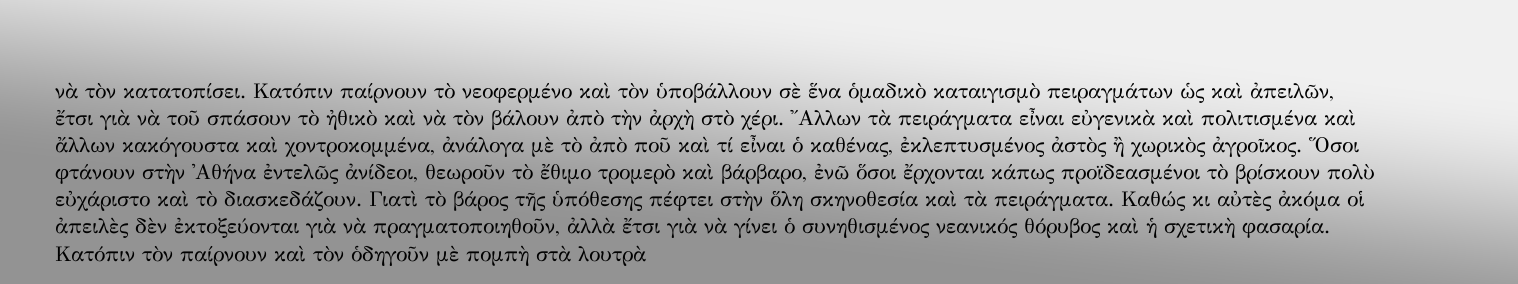νὰ τὸν κατατοπίσει. Κατόπιν παίρνουν τὸ νεοφερμένο καὶ τὸν ὑποβάλλουν σὲ ἕνα ὁμαδικὸ καταιγισμὸ πειραγμάτων ὡς καὶ ἀπειλῶν, ἔτσι γιὰ νὰ τοῦ σπάσουν τὸ ἠθικὸ καὶ νὰ τὸν βάλουν ἀπὸ τὴν ἀρχὴ στὸ χέρι. ῎Αλλων τὰ πειράγματα εἶναι εὐγενικὰ καὶ πολιτισμένα καὶ ἄλλων κακόγουστα καὶ χοντροκομμένα, ἀνάλογα μὲ τὸ ἀπὸ ποῦ καὶ τί εἶναι ὁ καθένας, ἐκλεπτυσμένος ἀστὸς ἢ χωρικὸς ἀγροῖκος. Ὅσοι φτάνουν στὴν ᾿Αθήνα ἐντελῶς ἀνίδεοι, θεωροῦν τὸ ἔθιμο τρομερὸ καὶ βάρβαρο, ἐνῶ ὅσοι ἔρχονται κάπως προϊδεασμένοι τὸ βρίσκουν πολὺ εὐχάριστο καὶ τὸ διασκεδάζουν. Γιατὶ τὸ βάρος τῆς ὑπόθεσης πέφτει στὴν ὅλη σκηνοθεσία καὶ τὰ πειράγματα. Καθώς κι αὐτὲς ἀκόμα οἱ ἀπειλὲς δὲν ἐκτοξεύονται γιὰ νὰ πραγματοποιηθοῦν, ἀλλὰ ἔτσι γιὰ νὰ γίνει ὁ συνηθισμένος νεανικός θόρυβος καὶ ἡ σχετικὴ φασαρία. Κατόπιν τὸν παίρνουν καὶ τὸν ὁδηγοῦν μὲ πομπὴ στὰ λουτρὰ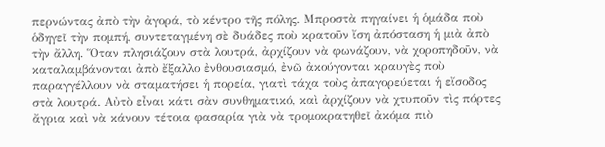περνώντας ἀπὸ τὴν ἀγορά, τὸ κέντρο τῆς πόλης. Μπροστὰ πηγαίνει ἡ ὁμάδα ποὺ ὁδηγεῖ τὴν πομπή, συντεταγμένη σὲ δυάδες ποὺ κρατοῦν ἴση ἀπόσταση ἡ μιὰ ἀπὸ τὴν ἄλλη. Ὅταν πλησιάζουν στὰ λουτρά, ἀρχίζουν νὰ φωνάζουν, νὰ χοροπηδοῦν, νὰ καταλαμβάνονται ἀπὸ ἔξαλλο ἐνθουσιασμό, ἐνῶ ἀκούγονται κραυγὲς ποὺ παραγγέλλουν νὰ σταματήσει ἡ πορεία, γιατὶ τάχα τοὺς ἀπαγορεύεται ἡ εἴσοδος στὰ λουτρά. Αὐτὸ εἶναι κάτι σὰν συνθηματικό, καὶ ἀρχίζουν νὰ χτυποῦν τὶς πόρτες ἄγρια καὶ νὰ κάνουν τέτοια φασαρία γιὰ νὰ τρομοκρατηθεῖ ἀκόμα πιὸ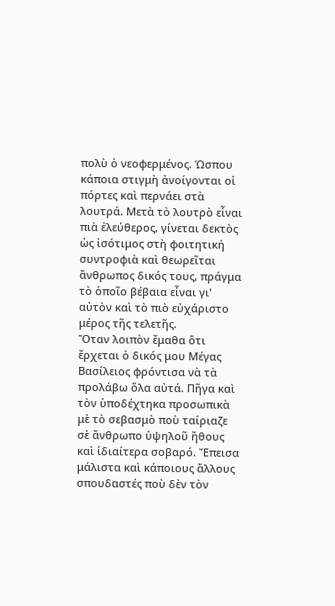πολὺ ὁ νεοφερμένος. Ώσπου κάποια στιγμὴ ἀνοίγονται οἱ πόρτες καὶ περνάει στὰ λουτρά. Μετὰ τὸ λουτρὸ εἶναι πιὰ ἐλεύθερος, γίνεται δεκτὸς ὡς ἰσότιμος στὴ φοιτητική συντροφιὰ καὶ θεωρεῖται ἄνθρωπος δικός τους, πράγμα τὸ ὁποῖο βέβαια εἶναι γι' αὐτὸν καὶ τὸ πιὸ εὐχάριστο μέρος τῆς τελετῆς.
Ὅταν λοιπὸν ἔμαθα ὅτι ἔρχεται ὁ δικός μου Μέγας Βασίλειος φρόντισα νὰ τὰ προλάβω ὅλα αὐτά. Πῆγα καὶ τὸν ὑποδέχτηκα προσωπικὰ μὲ τὸ σεβασμὸ ποὺ ταίριαζε σὲ ἄνθρωπο ὑψηλοῦ ἤθους καὶ ἰδιαίτερα σοβαρό. Ἔπεισα μάλιστα καὶ κάποιους ἄλλους σπουδαστές ποὺ δὲν τὸν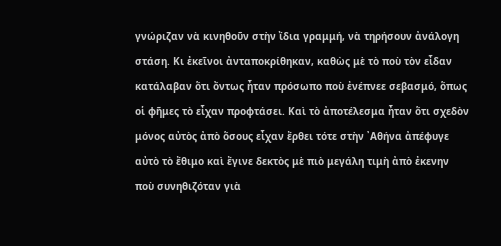γνώριζαν νὰ κινηθοῦν στὴν ἴδια γραμμή, νὰ τηρήσουν ἀνάλογη στάση. Κι ἐκεῖνοι ἀνταποκρίθηκαν, καθὼς μὲ τὸ ποὺ τὸν εἶδαν κατάλαβαν ὅτι ὄντως ἦταν πρόσωπο ποὺ ἐνέπνεε σεβασμό, ὅπως οἱ φῆμες τὸ εἶχαν προφτάσει. Καὶ τὸ ἀποτέλεσμα ἦταν ὅτι σχεδὸν μόνος αὐτὸς ἀπὸ ὅσους εἶχαν ἔρθει τότε στὴν ᾿Αθήνα ἀπέφυγε αὐτὸ τὸ ἔθιμο καὶ ἔγινε δεκτὸς μὲ πιὸ μεγάλη τιμὴ ἀπὸ ἐκενην ποὺ συνηθιζόταν γιὰ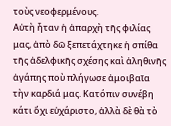τοὺς νεοφερμένους.
Αὐτὴ ἦταν ἡ ἀπαρχὴ τῆς φιλίας μας, ἀπὸ δῶ ξεπετάχτηκε ἡ σπίθα τῆς ἀδελφικῆς σχέσης καὶ ἀληθινῆς ἀγάπης ποὺ πλήγωσε ἀμοιβαῖα τὴν καρδιά μας. Κατόπιν συνέβη κάτι ὄχι εὐχάριστο, ἀλλὰ δὲ θὰ τὸ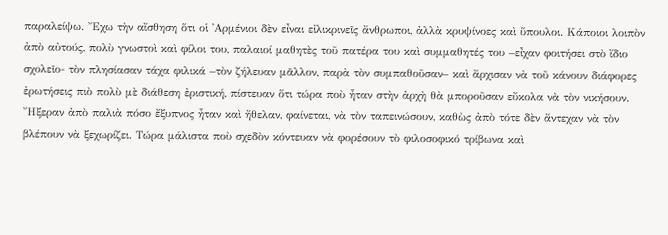παραλείψω. Ἔχω τὴν αἴσθηση ὅτι οἱ ᾿Αρμένιοι δὲν εἶναι εἰλικρινεῖς ἄνθρωποι, ἀλλὰ κρυψίνοες καὶ ὕπουλοι. Κάποιοι λοιπὸν ἀπὸ αὐτούς, πολὺ γνωστοὶ καὶ φίλοι του, παλαιοί μαθητὲς τοῦ πατέρα του καὶ συμμαθητές του –εἶχαν φοιτήσει στὸ ἴδιο σχολεῖο- τὸν πλησίασαν τάχα φιλικά –τὸν ζήλευαν μᾶλλον, παρὰ τὸν συμπαθοῦσαν– καὶ ἄρχισαν νὰ τοῦ κάνουν διάφορες ἐρωτήσεις πιὸ πολὺ μὲ διάθεση ἐριστική, πίστευαν ὅτι τώρα ποὺ ἦταν στὴν ἀρχὴ θὰ μποροῦσαν εὔκολα νὰ τὸν νικήσουν. Ἤξεραν ἀπὸ παλιὰ πόσο ἔξυπνος ἦταν καὶ ἤθελαν, φαίνεται, νὰ τὸν ταπεινώσουν, καθὼς ἀπὸ τότε δὲν ἄντεχαν νὰ τὸν βλέπουν νὰ ξεχωρίζει. Τώρα μάλιστα ποὺ σχεδὸν κόντευαν νὰ φορέσουν τὸ φιλοσοφικό τρίβωνα καὶ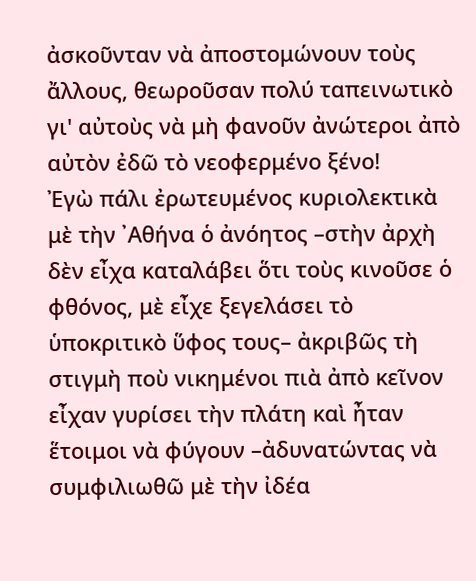ἀσκοῦνταν νὰ ἀποστομώνουν τοὺς ἄλλους, θεωροῦσαν πολύ ταπεινωτικὸ γι' αὐτοὺς νὰ μὴ φανοῦν ἀνώτεροι ἀπὸ αὐτὸν ἐδῶ τὸ νεοφερμένο ξένο!
Ἐγὼ πάλι ἐρωτευμένος κυριολεκτικὰ μὲ τὴν ᾿Αθήνα ὁ ἀνόητος –στὴν ἀρχὴ δὲν εἶχα καταλάβει ὅτι τοὺς κινοῦσε ὁ φθόνος, μὲ εἶχε ξεγελάσει τὸ ὑποκριτικὸ ὕφος τους– ἀκριβῶς τὴ στιγμὴ ποὺ νικημένοι πιὰ ἀπὸ κεῖνον εἶχαν γυρίσει τὴν πλάτη καὶ ἦταν ἕτοιμοι νὰ φύγουν –ἀδυνατώντας νὰ συμφιλιωθῶ μὲ τὴν ἰδέα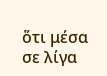ὅτι μέσα σε λίγα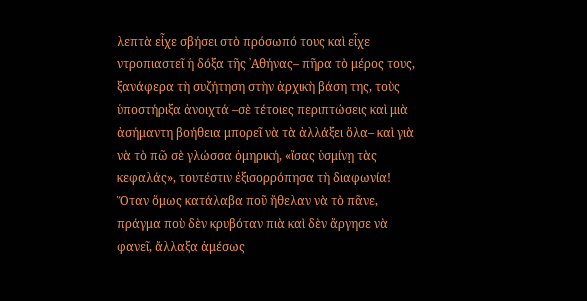λεπτὰ εἶχε σβήσει στὸ πρόσωπό τους καὶ εἶχε ντροπιαστεῖ ἡ δόξα τῆς ᾿Αθήνας– πῆρα τὸ μέρος τους, ξανάφερα τὴ συζήτηση στὴν ἀρχικὴ βάση της, τοὺς ὑποστήριξα ἀνοιχτά –σὲ τέτοιες περιπτώσεις καὶ μιὰ ἀσήμαντη βοήθεια μπορεῖ νὰ τὰ ἀλλάξει ὅλα– καὶ γιὰ νὰ τὸ πῶ σὲ γλώσσα ὁμηρική, «ἴσας ὑσμίνῃ τὰς κεφαλάς», τουτέστιν ἐξισορρόπησα τὴ διαφωνία!
Ὅταν ὅμως κατάλαβα ποῦ ἤθελαν νὰ τὸ πᾶνε, πράγμα ποὺ δὲν κρυβόταν πιὰ καὶ δὲν ἄργησε νὰ φανεῖ, ἄλλαξα ἀμέσως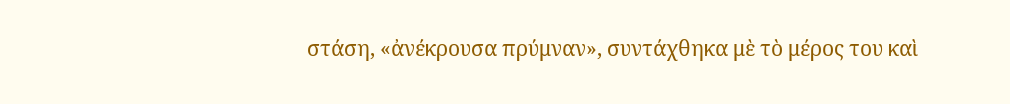στάση, «ἀνέκρουσα πρύμναν», συντάχθηκα μὲ τὸ μέρος του καὶ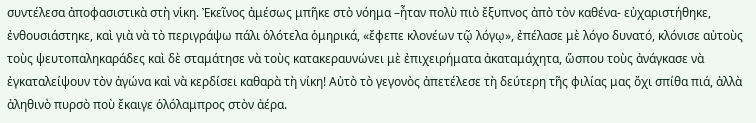συντέλεσα ἀποφασιστικὰ στὴ νἱκη. Ἐκεῖνος ἀμέσως μπῆκε στὸ νόημα –ἦταν πολὺ πιὸ ἔξυπνος ἀπὸ τὸν καθένα- εὐχαριστήθηκε, ἐνθουσιάστηκε, καὶ γιὰ νὰ τὸ περιγράψω πάλι ὁλότελα ὁμηρικά, «ἔφεπε κλονέων τῷ λόγῳ», ἐπέλασε μὲ λόγο δυνατό, κλόνισε αὐτοὺς τοὺς ψευτοπαληκαράδες καὶ δὲ σταμάτησε νὰ τοὺς κατακεραυνώνει μὲ ἐπιχειρήματα ἀκαταμάχητα, ὥσπου τοὺς ἀνάγκασε νὰ ἐγκαταλείψουν τὸν ἀγώνα καὶ νὰ κερδίσει καθαρὰ τὴ νίκη! Αὐτὸ τὸ γεγονὸς ἀπετέλεσε τὴ δεύτερη τῆς φιλίας μας ὄχι σπίθα πιά, ἀλλὰ ἀληθινὸ πυρσὸ ποὺ ἔκαιγε ὁλόλαμπρος στὸν ἀέρα.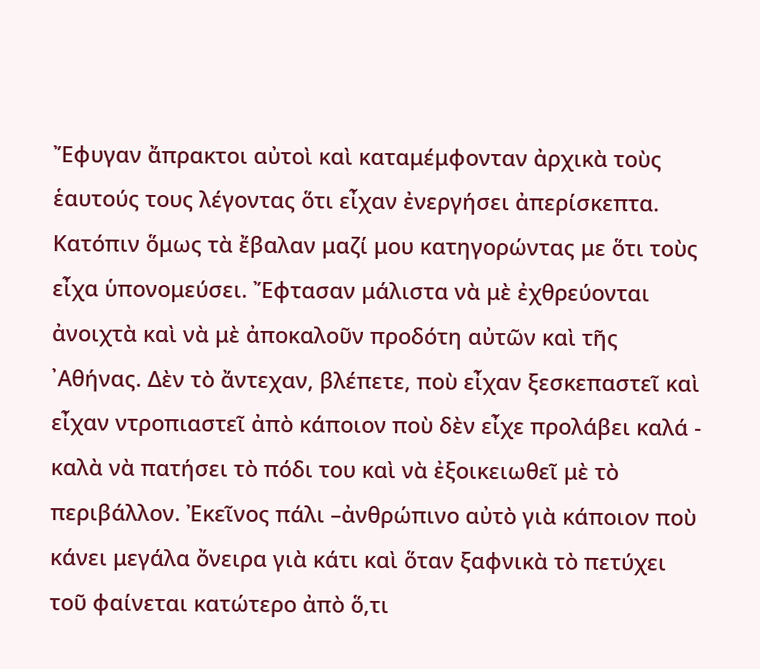Ἔφυγαν ἄπρακτοι αὐτοὶ καὶ καταμέμφονταν ἀρχικὰ τοὺς ἑαυτούς τους λέγοντας ὅτι εἶχαν ἐνεργήσει ἀπερίσκεπτα. Κατόπιν ὅμως τὰ ἔβαλαν μαζί μου κατηγορώντας με ὅτι τοὺς εἶχα ὑπονομεύσει. Ἔφτασαν μάλιστα νὰ μὲ ἐχθρεύονται ἀνοιχτὰ καὶ νὰ μὲ ἀποκαλοῦν προδότη αὐτῶν καὶ τῆς ᾿Αθήνας. Δὲν τὸ ἄντεχαν, βλέπετε, ποὺ εἶχαν ξεσκεπαστεῖ καὶ εἶχαν ντροπιαστεῖ ἀπὸ κάποιον ποὺ δὲν εἶχε προλάβει καλά - καλὰ νὰ πατήσει τὸ πόδι του καὶ νὰ ἐξοικειωθεῖ μὲ τὸ περιβάλλον. Ἐκεῖνος πάλι –ἀνθρώπινο αὐτὸ γιὰ κάποιον ποὺ κάνει μεγάλα ὄνειρα γιὰ κάτι καὶ ὅταν ξαφνικὰ τὸ πετύχει τοῦ φαίνεται κατώτερο ἀπὸ ὅ,τι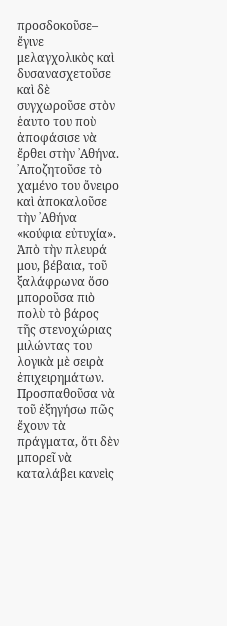προσδοκοῦσε– ἔγινε μελαγχολικὸς καὶ δυσανασχετοῦσε καὶ δὲ συγχωροῦσε στὸν ἑαυτο του ποὺ ἀποφάσισε νὰ ἔρθει στὴν ᾿Αθήνα. ᾿Αποζητοῦσε τὸ χαμένο του ὄνειρο καὶ ἀποκαλοῦσε τὴν ᾿Αθήνα «κούφια εὐτυχία».
Ἀπὸ τὴν πλευρά μου, βέβαια, τοῦ ξαλάφρωνα ὅσο μποροῦσα πιὸ πολὺ τὸ βάρος τῆς στενοχώριας μιλώντας του λογικὰ μὲ σειρὰ ἐπιχειρημάτων. Προσπαθοῦσα νὰ τοῦ ἐξηγήσω πῶς ἔχουν τὰ πράγματα, ὅτι δὲν μπορεῖ νὰ καταλάβει κανεὶς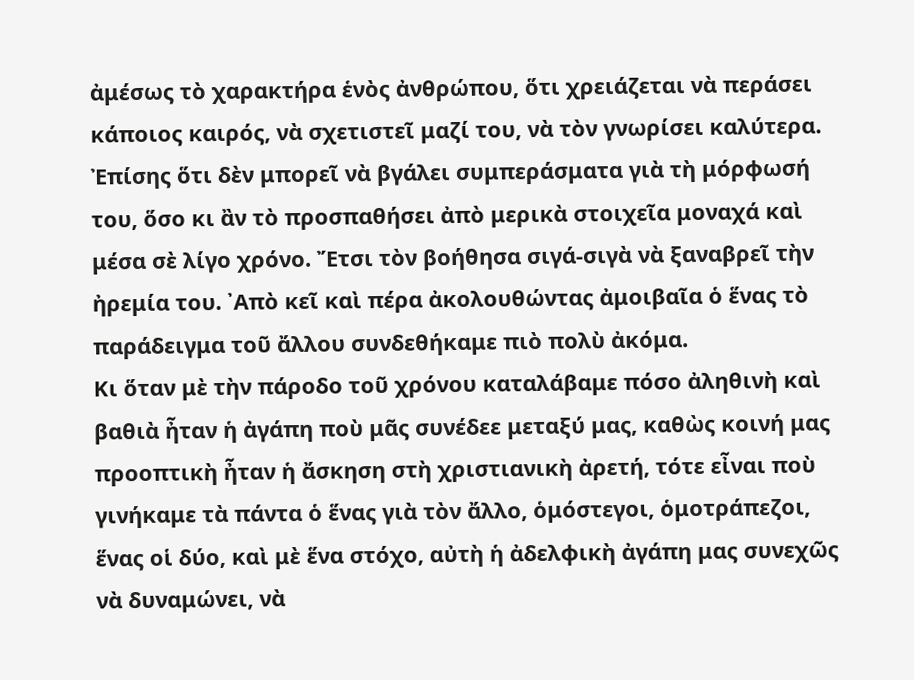ἀμέσως τὸ χαρακτήρα ἑνὸς ἀνθρώπου, ὅτι χρειάζεται νὰ περάσει κάποιος καιρός, νὰ σχετιστεῖ μαζί του, νὰ τὸν γνωρίσει καλύτερα. Ἐπίσης ὅτι δὲν μπορεῖ νὰ βγάλει συμπεράσματα γιὰ τὴ μόρφωσή του, ὅσο κι ἂν τὸ προσπαθήσει ἀπὸ μερικὰ στοιχεῖα μοναχά καὶ μέσα σὲ λίγο χρόνο. Ἔτσι τὸν βοήθησα σιγά-σιγὰ νὰ ξαναβρεῖ τὴν ἠρεμία του. ᾿Απὸ κεῖ καὶ πέρα ἀκολουθώντας ἀμοιβαῖα ὁ ἕνας τὸ παράδειγμα τοῦ ἄλλου συνδεθήκαμε πιὸ πολὺ ἀκόμα.
Κι ὅταν μὲ τὴν πάροδο τοῦ χρόνου καταλάβαμε πόσο ἀληθινὴ καὶ βαθιὰ ἦταν ἡ ἀγάπη ποὺ μᾶς συνέδεε μεταξύ μας, καθὼς κοινή μας προοπτικὴ ἦταν ἡ ἄσκηση στὴ χριστιανικὴ ἀρετή, τότε εἶναι ποὺ γινήκαμε τὰ πάντα ὁ ἕνας γιὰ τὸν ἄλλο, ὁμόστεγοι, ὁμοτράπεζοι, ἕνας οἱ δύο, καὶ μὲ ἕνα στόχο, αὐτὴ ἡ ἀδελφικὴ ἀγάπη μας συνεχῶς νὰ δυναμώνει, νὰ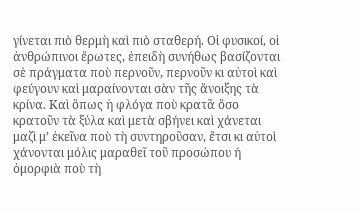γίνεται πιὸ θερμὴ καὶ πιὸ σταθερή. Οἱ φυσικοί, οἱ ἀνθρώπινοι ἔρωτες, ἐπειδὴ συνήθως βασίζονται σὲ πράγματα ποὺ περνοῦν, περνοῦν κι αὐτοὶ καὶ φεύγουν καὶ μαραίνονται σὰν τῆς ἄνοιξης τὰ κρίνα. Καὶ ὅπως ἡ φλόγα ποὺ κρατᾶ ὅσο κρατοῦν τὰ ξύλα καὶ μετὰ σβήνει καὶ χάνεται μαζὶ μ’ ἐκεῖνα ποὺ τὴ συντηροῦσαν, ἔτσι κι αὐτοὶ χάνονται μόλις μαραθεῖ τοῦ προσώπου ή ὀμορφιὰ ποὺ τὴ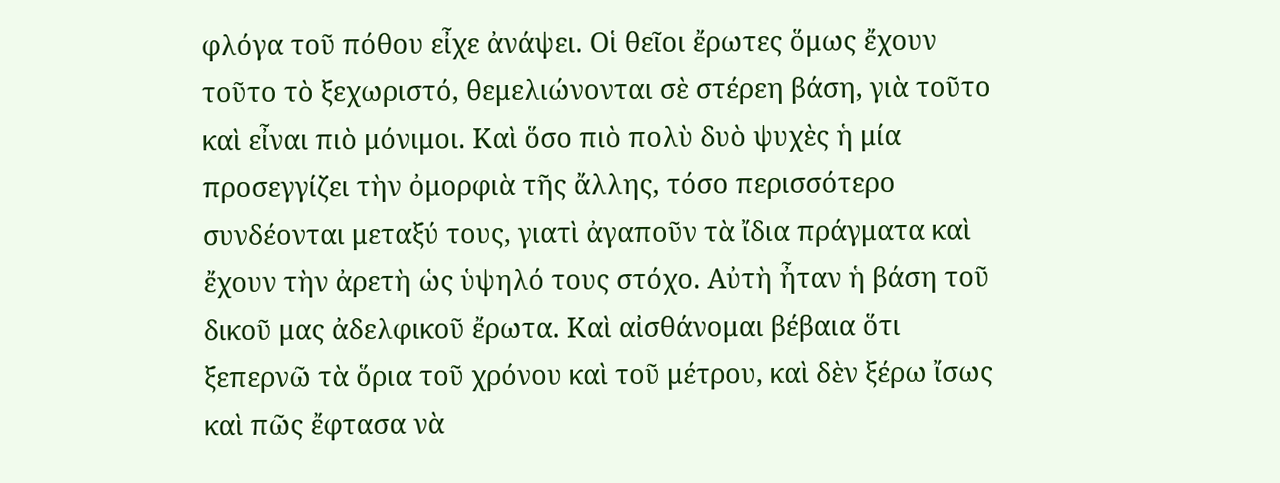φλόγα τοῦ πόθου εἶχε ἀνάψει. Οἱ θεῖοι ἔρωτες ὅμως ἔχουν τοῦτο τὸ ξεχωριστό, θεμελιώνονται σὲ στέρεη βάση, γιὰ τοῦτο καὶ εἶναι πιὸ μόνιμοι. Καὶ ὅσο πιὸ πολὺ δυὸ ψυχὲς ἡ μία προσεγγίζει τὴν ὀμορφιὰ τῆς ἄλλης, τόσο περισσότερο συνδέονται μεταξύ τους, γιατὶ ἀγαποῦν τὰ ἴδια πράγματα καὶ ἔχουν τὴν ἀρετὴ ὡς ὑψηλό τους στόχο. Αὐτὴ ἦταν ἡ βάση τοῦ δικοῦ μας ἀδελφικοῦ ἔρωτα. Καὶ αἰσθάνομαι βέβαια ὅτι ξεπερνῶ τὰ ὅρια τοῦ χρόνου καὶ τοῦ μέτρου, καὶ δὲν ξέρω ἴσως καὶ πῶς ἔφτασα νὰ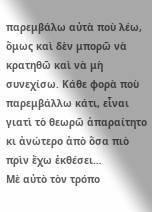παρεμβάλω αὐτὰ ποὺ λέω, ὅμως καὶ δὲν μπορῶ νὰ κρατηθῶ καὶ νὰ μὴ συνεχίσω. Κάθε φορὰ ποὺ παρεμβάλλω κάτι, εἶναι γιατὶ τὸ θεωρῶ ἀπαραίτητο κι ἀνώτερο ἀπὸ ὅσα πιὸ πρὶν ἔχω ἐκθέσει…
Μὲ αὐτὸ τὸν τρόπο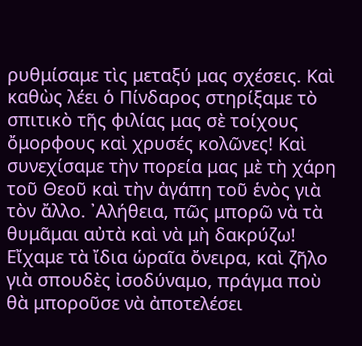ρυθμίσαμε τὶς μεταξύ μας σχέσεις. Καὶ καθὼς λέει ὁ Πίνδαρος στηρίξαμε τὸ σπιτικὸ τῆς φιλίας μας σὲ τοίχους ὄμορφους καὶ χρυσές κολῶνες! Καὶ συνεχίσαμε τὴν πορεία μας μὲ τὴ χάρη τοῦ Θεοῦ καὶ τὴν ἀγάπη τοῦ ἑνὸς γιὰ τὸν ἄλλο. ᾿Αλήθεια, πῶς μπορῶ νὰ τὰ θυμᾶμαι αὐτὰ καὶ νὰ μὴ δακρύζω! Εἴχαμε τὰ ἴδια ὡραῖα ὄνειρα, καὶ ζῆλο γιὰ σπουδὲς ἰσοδύναμο, πράγμα ποὺ θὰ μποροῦσε νὰ ἀποτελέσει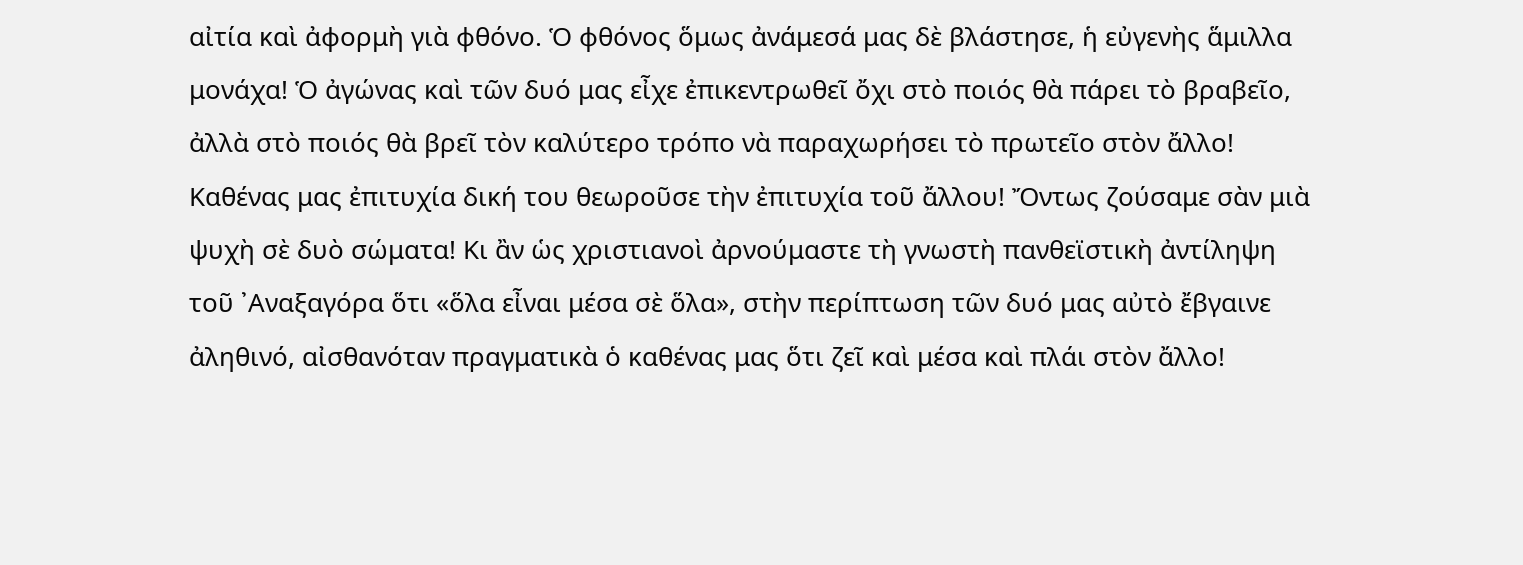αἰτία καὶ ἀφορμὴ γιὰ φθόνο. Ὁ φθόνος ὅμως ἀνάμεσά μας δὲ βλάστησε, ἡ εὐγενὴς ἅμιλλα μονάχα! Ὁ ἀγώνας καὶ τῶν δυό μας εἶχε ἐπικεντρωθεῖ ὄχι στὸ ποιός θὰ πάρει τὸ βραβεῖο, ἀλλὰ στὸ ποιός θὰ βρεῖ τὸν καλύτερο τρόπο νὰ παραχωρήσει τὸ πρωτεῖο στὸν ἄλλο! Καθένας μας ἐπιτυχία δική του θεωροῦσε τὴν ἐπιτυχία τοῦ ἄλλου! Ὄντως ζούσαμε σὰν μιὰ ψυχὴ σὲ δυὸ σώματα! Κι ἂν ὡς χριστιανοὶ ἀρνούμαστε τὴ γνωστὴ πανθεϊστικὴ ἀντίληψη τοῦ ᾿Αναξαγόρα ὅτι «ὅλα εἶναι μέσα σὲ ὅλα», στὴν περίπτωση τῶν δυό μας αὐτὸ ἔβγαινε ἀληθινό, αἰσθανόταν πραγματικὰ ὁ καθένας μας ὅτι ζεῖ καὶ μέσα καὶ πλάι στὸν ἄλλο!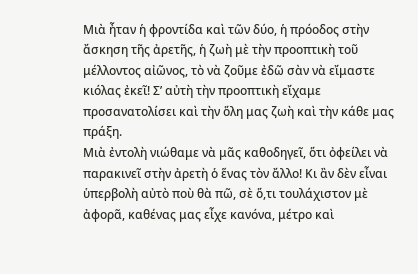Μιὰ ἦταν ἡ φροντίδα καὶ τῶν δύο, ἡ πρόοδος στὴν ἄσκηση τῆς ἀρετῆς, ἡ ζωὴ μὲ τὴν προοπτικὴ τοῦ μέλλοντος αἰῶνος, τὸ νὰ ζοῦμε ἐδῶ σὰν νὰ εἴμαστε κιόλας ἐκεῖ! Σ’ αὐτὴ τὴν προοπτικὴ εἴχαμε προσανατολίσει καὶ τὴν ὅλη μας ζωὴ καὶ τὴν κάθε μας πράξη.
Μιὰ ἐντολὴ νιώθαμε νὰ μᾶς καθοδηγεῖ, ὅτι ὀφείλει νὰ παρακινεῖ στὴν ἀρετὴ ὁ ἕνας τὸν ἄλλο! Κι ἂν δὲν εἶναι ὑπερβολὴ αὐτὸ ποὺ θὰ πῶ, σὲ ὅ,τι τουλάχιστον μὲ ἀφορᾶ, καθένας μας εἶχε κανόνα, μέτρο καὶ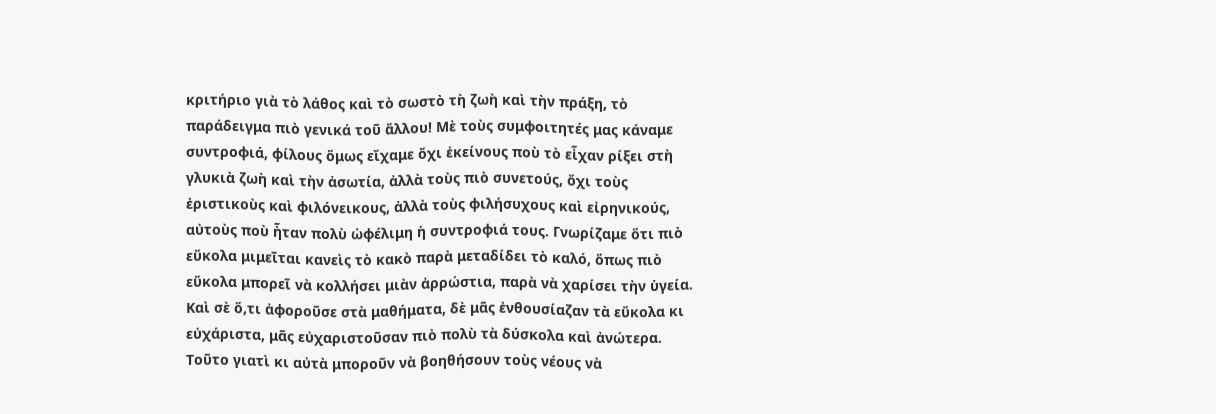κριτήριο γιὰ τὸ λάθος καὶ τὸ σωστὸ τὴ ζωὴ καὶ τὴν πράξη, τὸ παράδειγμα πιὸ γενικά τοῦ ἄλλου! Μὲ τοὺς συμφοιτητές μας κάναμε συντροφιά, φίλους ὅμως εἴχαμε ὄχι ἐκείνους ποὺ τὸ εἶχαν ρίξει στὴ γλυκιὰ ζωὴ καὶ τὴν ἀσωτία, ἀλλὰ τοὺς πιὸ συνετούς, ὄχι τοὺς ἐριστικοὺς καὶ φιλόνεικους, ἀλλὰ τοὺς φιλήσυχους καὶ εἰρηνικούς, αὐτοὺς ποὺ ἦταν πολὺ ὠφέλιμη ἡ συντροφιά τους. Γνωρίζαμε ὅτι πιὸ εὔκολα μιμεῖται κανεὶς τὸ κακὸ παρὰ μεταδίδει τὸ καλό, ὅπως πιὸ εὔκολα μπορεῖ νὰ κολλήσει μιὰν ἀρρώστια, παρὰ νὰ χαρίσει τὴν ὑγεία. Καὶ σὲ ὅ,τι ἀφοροῦσε στὰ μαθήματα, δὲ μᾶς ἐνθουσίαζαν τὰ εὔκολα κι εὐχάριστα, μᾶς εὐχαριστοῦσαν πιὸ πολὺ τὰ δύσκολα καὶ ἀνώτερα. Τοῦτο γιατὶ κι αὐτὰ μποροῦν νὰ βοηθήσουν τοὺς νέους νὰ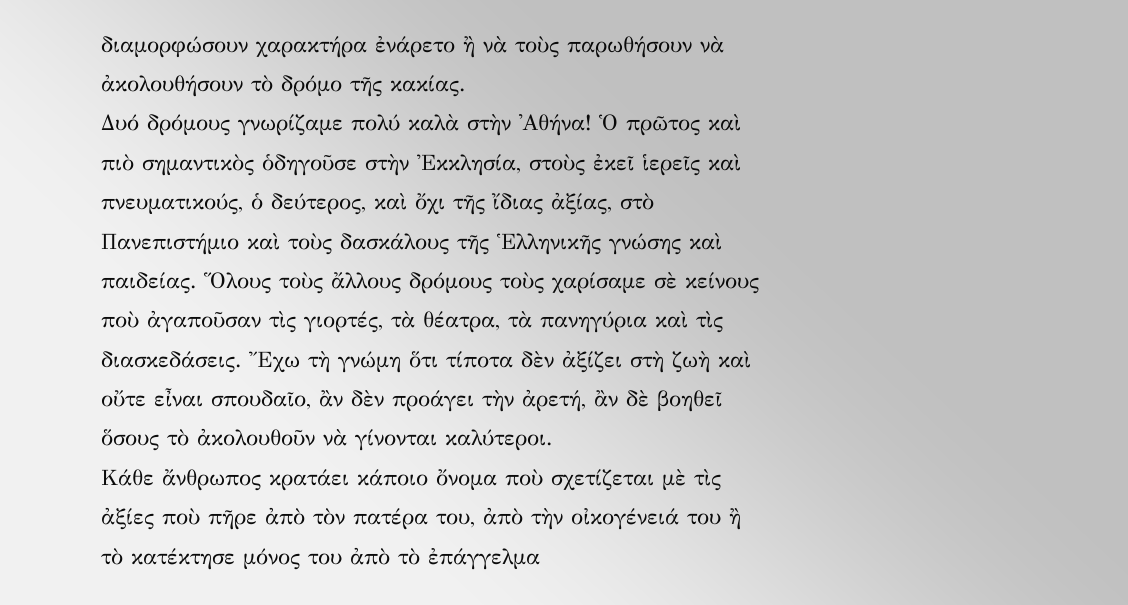διαμορφώσουν χαρακτήρα ἐνάρετο ἢ νὰ τοὺς παρωθήσουν νὰ ἀκολουθήσουν τὸ δρόμο τῆς κακίας.
Δυό δρόμους γνωρίζαμε πολύ καλὰ στὴν ᾿Αθήνα! Ὁ πρῶτος καὶ πιὸ σημαντικὸς ὁδηγοῦσε στὴν Ἐκκλησία, στοὺς ἐκεῖ ἱερεῖς καὶ πνευματικούς, ὁ δεύτερος, καὶ ὄχι τῆς ἴδιας ἀξίας, στὸ Πανεπιστήμιο καὶ τοὺς δασκάλους τῆς Ἑλληνικῆς γνώσης καὶ παιδείας. Ὅλους τοὺς ἄλλους δρόμους τοὺς χαρίσαμε σὲ κείνους ποὺ ἀγαποῦσαν τὶς γιορτές, τὰ θέατρα, τὰ πανηγύρια καὶ τὶς διασκεδάσεις. Ἔχω τὴ γνώμη ὅτι τίποτα δὲν ἀξίζει στὴ ζωὴ καὶ οὔτε εἶναι σπουδαῖο, ἂν δὲν προάγει τὴν ἀρετή, ἂν δὲ βοηθεῖ ὅσους τὸ ἀκολουθοῦν νὰ γίνονται καλύτεροι.
Κάθε ἄνθρωπος κρατάει κάποιο ὄνομα ποὺ σχετίζεται μὲ τὶς ἀξίες ποὺ πῆρε ἀπὸ τὸν πατέρα του, ἀπὸ τὴν οἰκογένειά του ἢ τὸ κατέκτησε μόνος του ἀπὸ τὸ ἐπάγγελμα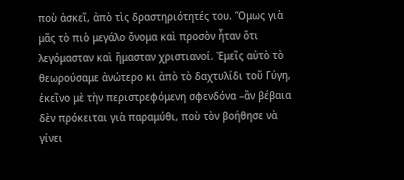ποὺ ἀσκεῖ, ἀπὸ τὶς δραστηριότητές του. Ὅμως γιὰ μᾶς τὸ πιὸ μεγάλο ὄνομα καὶ προσὸν ἦταν ὅτι λεγόμασταν καὶ ἤμασταν χριστιανοί. Ἐμεῖς αὐτὸ τὸ θεωρούσαμε ἀνώτερο κι ἀπὸ τὸ δαχτυλίδι τοῦ Γύγη, ἐκεῖνο μὲ τὴν περιστρεφόμενη σφενδόνα –ἂν βέβαια δὲν πρόκειται γιὰ παραμύθι, ποὺ τὸν βοήθησε νὰ γίνει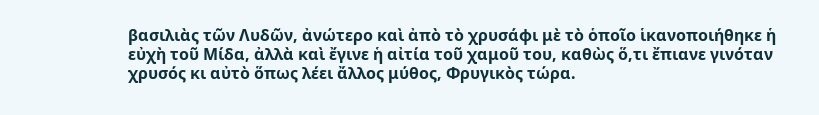βασιλιὰς τῶν Λυδῶν, ἀνώτερο καὶ ἀπὸ τὸ χρυσάφι μὲ τὸ ὁποῖο ἱκανοποιήθηκε ἡ εὐχὴ τοῦ Μίδα, ἀλλὰ καὶ ἔγινε ἡ αἰτία τοῦ χαμοῦ του, καθὼς ὅ,τι ἔπιανε γινόταν χρυσός κι αὐτὸ ὅπως λέει ἄλλος μύθος, Φρυγικὸς τώρα.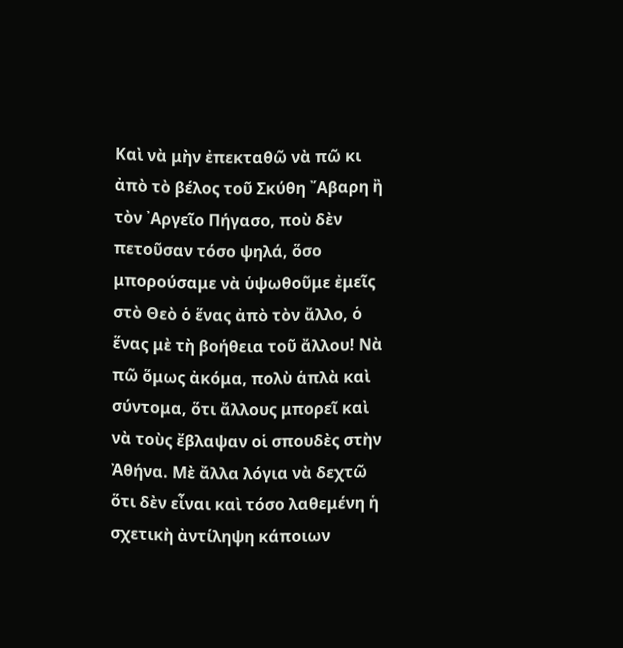Καὶ νὰ μὴν ἐπεκταθῶ νὰ πῶ κι ἀπὸ τὸ βέλος τοῦ Σκύθη ῎Αβαρη ἢ τὸν ᾿Αργεῖο Πήγασο, ποὺ δὲν πετοῦσαν τόσο ψηλά, ὅσο μπορούσαμε νὰ ὑψωθοῦμε ἐμεῖς στὸ Θεὸ ὁ ἕνας ἀπὸ τὸν ἄλλο, ὁ ἕνας μὲ τὴ βοήθεια τοῦ ἄλλου! Νὰ πῶ ὅμως ἀκόμα, πολὺ ἁπλὰ καὶ σύντομα, ὅτι ἄλλους μπορεῖ καὶ νὰ τοὺς ἔβλαψαν οἱ σπουδὲς στὴν Ἀθήνα. Μὲ ἄλλα λόγια νὰ δεχτῶ ὅτι δὲν εἶναι καὶ τόσο λαθεμένη ἡ σχετικὴ ἀντίληψη κάποιων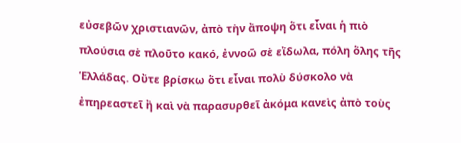εὐσεβῶν χριστιανῶν, ἀπὸ τὴν ἄποψη ὅτι εἶναι ἡ πιὸ πλούσια σὲ πλοῦτο κακό, ἐννοῶ σὲ εἴδωλα, πόλη ὅλης τῆς Ἑλλάδας. Οὔτε βρίσκω ὅτι εἶναι πολὺ δύσκολο νὰ ἐπηρεαστεῖ ἢ καὶ νὰ παρασυρθεῖ ἀκόμα κανεὶς ἀπὸ τοὺς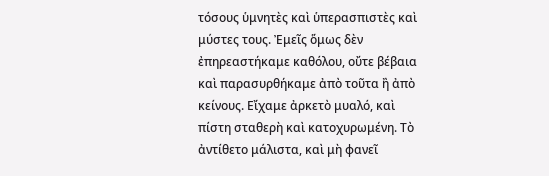τόσους ὑμνητὲς καὶ ὑπερασπιστὲς καὶ μύστες τους. Ἐμεῖς ὅμως δὲν ἐπηρεαστήκαμε καθόλου, οὔτε βέβαια καὶ παρασυρθήκαμε ἀπὸ τοῦτα ἢ ἀπὸ κείνους. Εἴχαμε ἀρκετὸ μυαλό, καὶ πίστη σταθερὴ καὶ κατοχυρωμένη. Τὸ ἀντίθετο μάλιστα, καὶ μὴ φανεῖ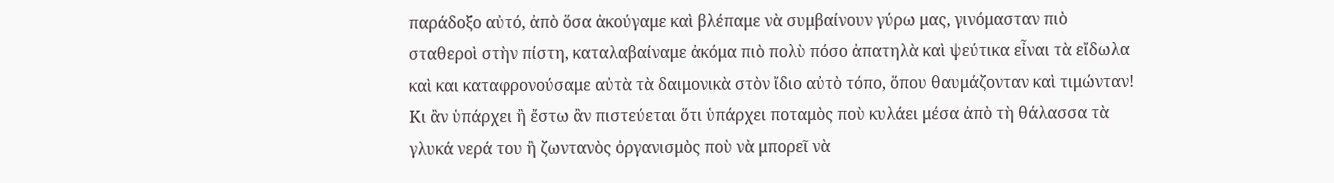παράδοξο αὐτό, ἀπὸ ὅσα ἀκούγαμε καὶ βλέπαμε νὰ συμβαίνουν γύρω μας, γινόμασταν πιὸ σταθεροὶ στὴν πίστη, καταλαβαίναμε ἀκόμα πιὸ πολὺ πόσο ἀπατηλὰ καὶ ψεύτικα εἶναι τὰ εἴδωλα καὶ και καταφρονούσαμε αὐτὰ τὰ δαιμονικὰ στὸν ἴδιο αὐτὸ τόπο, ὅπου θαυμάζονταν καὶ τιμώνταν! Κι ἂν ὑπάρχει ἢ ἔστω ἂν πιστεύεται ὅτι ὑπάρχει ποταμὸς ποὺ κυλάει μέσα ἀπὸ τὴ θάλασσα τὰ γλυκά νερά του ἢ ζωντανὸς ὀργανισμὸς ποὺ νὰ μπορεῖ νὰ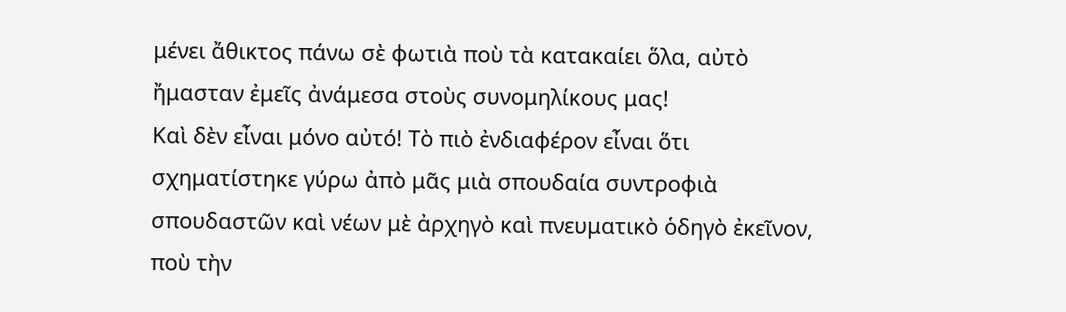μένει ἄθικτος πάνω σὲ φωτιὰ ποὺ τὰ κατακαίει ὅλα, αὐτὸ ἤμασταν ἐμεῖς ἀνάμεσα στοὺς συνομηλίκους μας!
Καὶ δὲν εἶναι μόνο αὐτό! Τὸ πιὸ ἐνδιαφέρον εἶναι ὅτι σχηματίστηκε γύρω ἀπὸ μᾶς μιὰ σπουδαία συντροφιὰ σπουδαστῶν καὶ νέων μὲ ἀρχηγὸ καὶ πνευματικὸ ὁδηγὸ ἐκεῖνον, ποὺ τὴν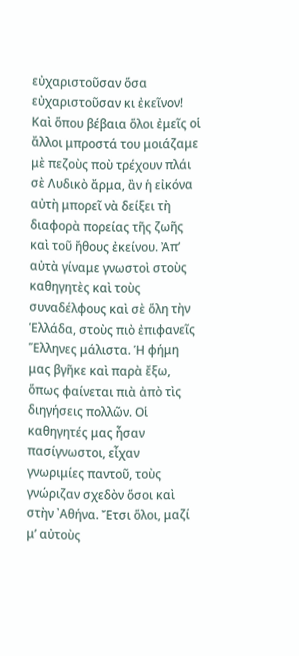εὐχαριστοῦσαν ὅσα εὐχαριστοῦσαν κι ἐκεῖνον! Καὶ ὅπου βέβαια ὅλοι ἐμεῖς οἱ ἄλλοι μπροστά του μοιάζαμε μὲ πεζοὺς ποὺ τρέχουν πλάι σὲ Λυδικὸ ἄρμα, ἂν ἡ εἰκόνα αὐτὴ μπορεῖ νὰ δείξει τὴ διαφορὰ πορείας τῆς ζωῆς καὶ τοῦ ἤθους ἐκείνου. Ἀπ’ αὐτὰ γίναμε γνωστοὶ στοὺς καθηγητὲς καὶ τοὺς συναδέλφους καὶ σὲ ὅλη τὴν Ἑλλάδα, στοὺς πιὸ ἐπιφανεῖς Ἕλληνες μάλιστα. Ἡ φήμη μας βγῆκε καὶ παρὰ ἔξω, ὅπως φαίνεται πιὰ ἀπὸ τὶς διηγήσεις πολλῶν. Οἱ καθηγητές μας ἦσαν πασίγνωστοι, εἶχαν γνωριμίες παντοῦ, τοὺς γνώριζαν σχεδὸν ὅσοι καὶ στὴν ᾿Αθήνα. Ἔτσι ὅλοι, μαζί μ’ αὐτοὺς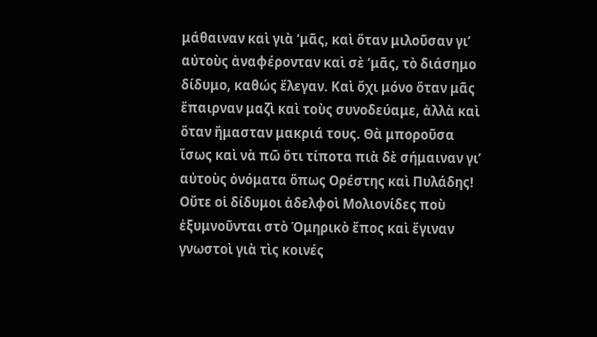μάθαιναν καὶ γιὰ ‘μᾶς, καὶ ὅταν μιλοῦσαν γι’ αὐτοὺς ἀναφέρονταν καὶ σὲ ‘μᾶς, τὸ διάσημο δίδυμο, καθώς ἔλεγαν. Καὶ ὄχι μόνο ὅταν μᾶς ἔπαιρναν μαζὶ καὶ τοὺς συνοδεύαμε, ἀλλὰ καὶ ὅταν ἤμασταν μακριά τους. Θὰ μποροῦσα ἴσως καὶ νὰ πῶ ὅτι τίποτα πιὰ δὲ σήμαιναν γι’ αὐτοὺς ὀνόματα ὅπως Ορέστης καὶ Πυλάδης! Οὔτε οἱ δίδυμοι ἀδελφοὶ Μολιονίδες ποὺ ἐξυμνοῦνται στὸ Ὁμηρικὸ ἔπος καὶ ἔγιναν γνωστοὶ γιὰ τὶς κοινές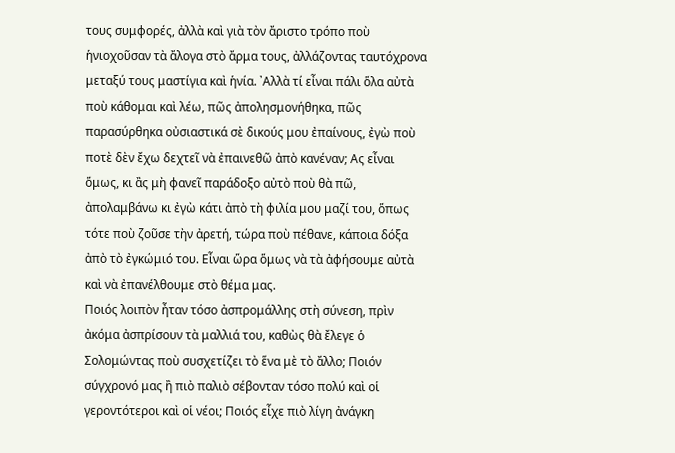τους συμφορές, ἀλλὰ καὶ γιὰ τὸν ἄριστο τρόπο ποὺ ἡνιοχοῦσαν τὰ ἄλογα στὸ ἄρμα τους, ἀλλάζοντας ταυτόχρονα μεταξύ τους μαστίγια καὶ ἡνία. ᾿Αλλὰ τί εἶναι πάλι ὅλα αὐτὰ ποὺ κάθομαι καὶ λέω, πῶς ἀπολησμονήθηκα, πῶς παρασύρθηκα οὐσιαστικά σὲ δικούς μου ἐπαίνους, ἐγὼ ποὺ ποτὲ δὲν ἔχω δεχτεῖ νὰ ἐπαινεθῶ ἀπὸ κανέναν; Ας εἶναι ὅμως, κι ἂς μὴ φανεῖ παράδοξο αὐτὸ ποὺ θὰ πῶ, ἀπολαμβάνω κι ἐγὼ κάτι ἀπὸ τὴ φιλία μου μαζί του, ὅπως τότε ποὺ ζοῦσε τὴν ἀρετή, τώρα ποὺ πέθανε, κάποια δόξα ἀπὸ τὸ ἐγκώμιό του. Εἶναι ὥρα ὅμως νὰ τὰ ἀφήσουμε αὐτὰ καὶ νὰ ἐπανέλθουμε στὸ θέμα μας.
Ποιός λοιπὸν ἦταν τόσο ἀσπρομάλλης στὴ σύνεση, πρὶν ἀκόμα ἀσπρίσουν τὰ μαλλιά του, καθὼς θὰ ἔλεγε ὁ Σολομώντας ποὺ συσχετίζει τὸ ἕνα μὲ τὸ ἄλλο; Ποιόν σύγχρονό μας ἢ πιὸ παλιὸ σέβονταν τόσο πολύ καὶ οἱ γεροντότεροι καὶ οἱ νέοι; Ποιός εἶχε πιὸ λίγη ἀνάγκη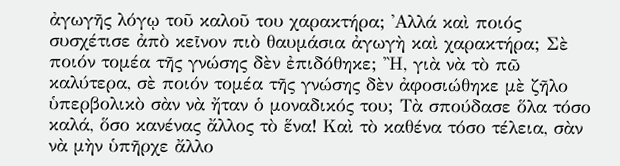ἀγωγῆς λόγῳ τοῦ καλοῦ του χαρακτήρα; ᾿Αλλά καὶ ποιός συσχέτισε ἀπὸ κεῖνον πιὸ θαυμάσια ἀγωγὴ καὶ χαρακτήρα; Σὲ ποιόν τομέα τῆς γνώσης δὲν ἐπιδόθηκε; Ἢ, γιὰ νὰ τὸ πῶ καλύτερα, σὲ ποιόν τομέα τῆς γνώσης δὲν ἀφοσιώθηκε μὲ ζῆλο ὑπερβολικὸ σὰν νὰ ἤταν ὁ μοναδικός του; Τὰ σπούδασε ὅλα τόσο καλά, ὅσο κανένας ἄλλος τὸ ἕνα! Καὶ τὸ καθένα τόσο τέλεια, σὰν νὰ μὴν ὑπῆρχε ἄλλο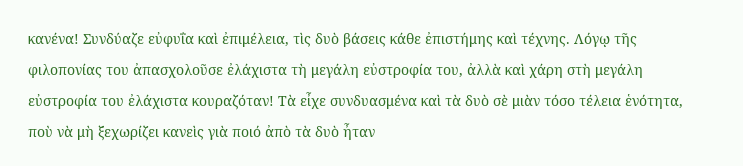κανένα! Συνδύαζε εὐφυΐα καὶ ἐπιμέλεια, τὶς δυὸ βάσεις κάθε ἐπιστήμης καὶ τέχνης. Λόγῳ τῆς φιλοπονίας του ἀπασχολοῦσε ἐλάχιστα τὴ μεγάλη εὐστροφία του, ἀλλὰ καὶ χάρη στὴ μεγάλη εὐστροφία του ἐλάχιστα κουραζόταν! Τὰ εἶχε συνδυασμένα καὶ τὰ δυὸ σὲ μιὰν τόσο τέλεια ἑνότητα, ποὺ νὰ μὴ ξεχωρίζει κανεὶς γιὰ ποιό ἀπὸ τὰ δυὸ ἦταν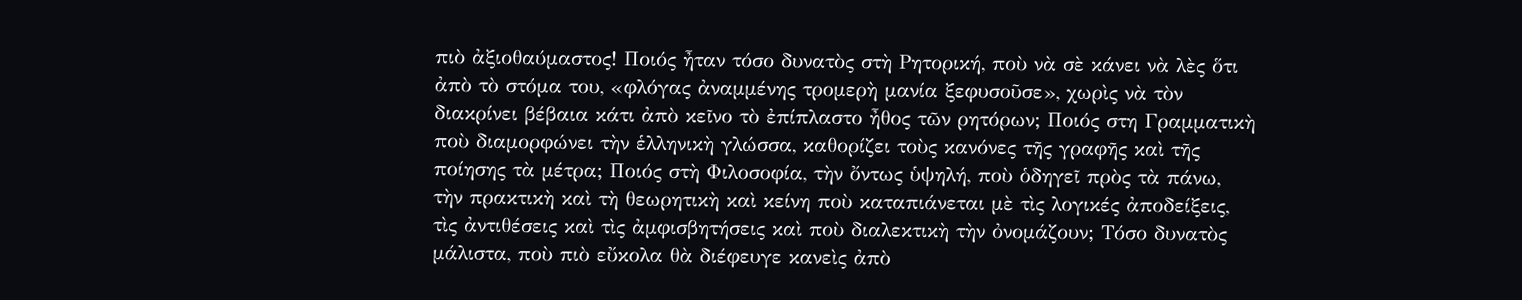πιὸ ἀξιοθαύμαστος! Ποιός ἦταν τόσο δυνατὸς στὴ Ρητορική, ποὺ νὰ σὲ κάνει νὰ λὲς ὅτι ἀπὸ τὸ στόμα του, «φλόγας ἀναμμένης τρομερὴ μανία ξεφυσοῦσε», χωρὶς νὰ τὸν διακρίνει βέβαια κάτι ἀπὸ κεῖνο τὸ ἐπίπλαστο ἦθος τῶν ρητόρων; Ποιός στη Γραμματικὴ ποὺ διαμορφώνει τὴν ἑλληνικὴ γλώσσα, καθορίζει τοὺς κανόνες τῆς γραφῆς καὶ τῆς ποίησης τὰ μέτρα; Ποιός στὴ Φιλοσοφία, τὴν ὄντως ὑψηλή, ποὺ ὁδηγεῖ πρὸς τὰ πάνω, τὴν πρακτικὴ καὶ τὴ θεωρητικὴ καὶ κείνη ποὺ καταπιάνεται μὲ τὶς λογικές ἀποδείξεις, τὶς ἀντιθέσεις καὶ τὶς ἀμφισβητήσεις καὶ ποὺ διαλεκτικὴ τὴν ὀνομάζουν; Τόσο δυνατὸς μάλιστα, ποὺ πιὸ εὔκολα θὰ διέφευγε κανεὶς ἀπὸ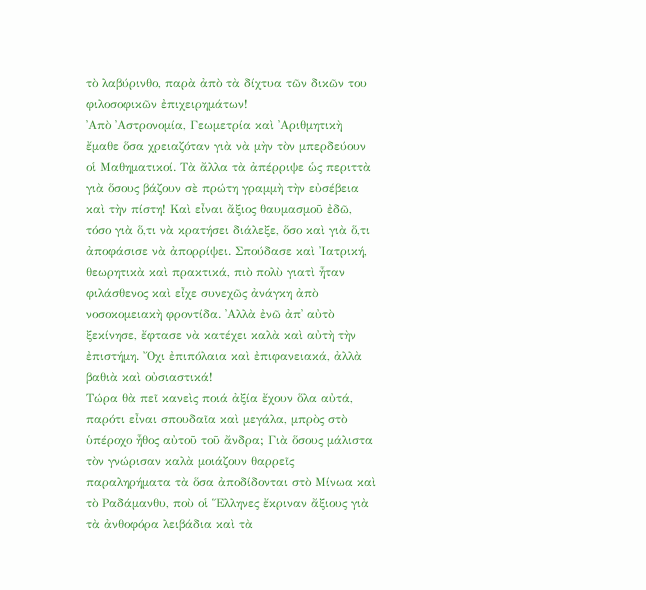τὸ λαβύρινθο, παρὰ ἀπὸ τὰ δίχτυα τῶν δικῶν του φιλοσοφικῶν ἐπιχειρημάτων!
᾿Απὸ ᾿Αστρονομία, Γεωμετρία καὶ ᾿Αριθμητικὴ ἔμαθε ὅσα χρειαζόταν γιὰ νὰ μὴν τὸν μπερδεύουν οἱ Μαθηματικοί. Τὰ ἄλλα τὰ ἀπέρριψε ὡς περιττὰ γιὰ ὅσους βάζουν σὲ πρώτη γραμμὴ τὴν εὐσέβεια καὶ τὴν πίστη! Καὶ εἶναι ἄξιος θαυμασμοῦ ἐδῶ, τόσο γιὰ ὅ,τι νὰ κρατήσει διάλεξε, ὅσο καὶ γιὰ ὅ,τι ἀποφάσισε νὰ ἀπορρίψει. Σπούδασε καὶ Ἰατρική, θεωρητικὰ καὶ πρακτικά, πιὸ πολὺ γιατὶ ἦταν φιλάσθενος καὶ εἶχε συνεχῶς ἀνάγκη ἀπὸ νοσοκομειακὴ φροντίδα. ᾿Αλλὰ ἐνῶ ἀπ᾿ αὐτὸ ξεκίνησε, ἔφτασε νὰ κατέχει καλὰ καὶ αὐτὴ τὴν ἐπιστήμη. Ὄχι ἐπιπόλαια καὶ ἐπιφανειακά, ἀλλὰ βαθιὰ καὶ οὐσιαστικά!
Τώρα θὰ πεῖ κανεὶς ποιά ἀξία ἔχουν ὅλα αὐτά, παρότι εἶναι σπουδαῖα καὶ μεγάλα, μπρὸς στὸ ὑπέροχο ἦθος αὐτοῦ τοῦ ἄνδρα; Γιὰ ὅσους μάλιστα τὸν γνώρισαν καλὰ μοιάζουν θαρρεῖς παραληρήματα τὰ ὅσα ἀποδίδονται στὸ Μίνωα καὶ τὸ Ραδάμανθυ, ποὺ οἱ Ἕλληνες ἔκριναν ἄξιους γιὰ τὰ ἀνθοφόρα λειβάδια καὶ τὰ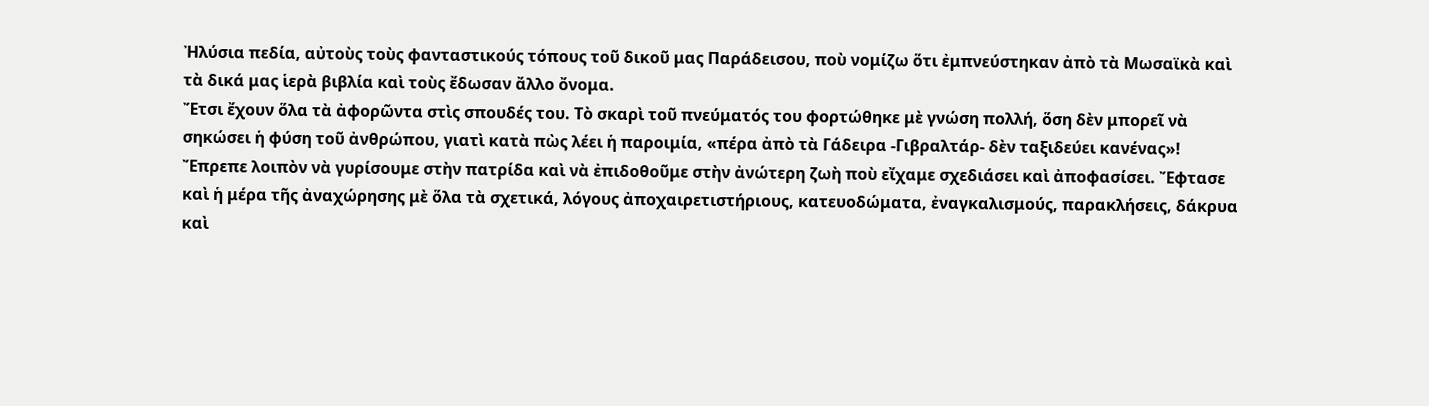Ἠλύσια πεδία, αὐτοὺς τοὺς φανταστικούς τόπους τοῦ δικοῦ μας Παράδεισου, ποὺ νομίζω ὅτι ἐμπνεύστηκαν ἀπὸ τὰ Μωσαϊκὰ καὶ τὰ δικά μας ἱερὰ βιβλία καὶ τοὺς ἔδωσαν ἄλλο ὄνομα.
Ἔτσι ἔχουν ὅλα τὰ ἀφορῶντα στὶς σπουδές του. Τὸ σκαρὶ τοῦ πνεύματός του φορτώθηκε μὲ γνώση πολλή, ὅση δὲν μπορεῖ νὰ σηκώσει ἡ φύση τοῦ ἀνθρώπου, γιατὶ κατὰ πὼς λέει ἡ παροιμία, «πέρα ἀπὸ τὰ Γάδειρα -Γιβραλτάρ- δὲν ταξιδεύει κανένας»! Ἔπρεπε λοιπὸν νὰ γυρίσουμε στὴν πατρίδα καὶ νὰ ἐπιδοθοῦμε στὴν ἀνώτερη ζωὴ ποὺ εἴχαμε σχεδιάσει καὶ ἀποφασίσει. Ἔφτασε καὶ ἡ μέρα τῆς ἀναχώρησης μὲ ὅλα τὰ σχετικά, λόγους ἀποχαιρετιστήριους, κατευοδώματα, ἐναγκαλισμούς, παρακλήσεις, δάκρυα καὶ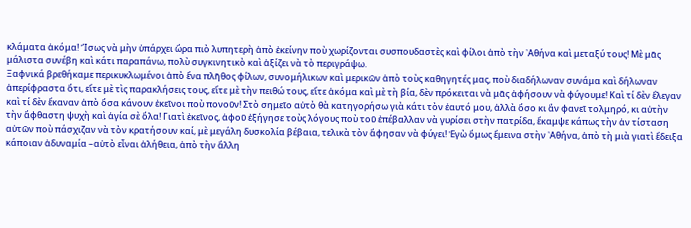κλάματα ἀκόμα! Ἴσως νὰ μὴν ὑπάρχει ὥρα πιὸ λυπητερὴ ἀπὸ ἐκείνην ποὺ χωρίζονται συσπουδαστὲς καὶ φίλοι ἀπὸ τὴν ᾿Αθήνα καὶ μεταξύ τους! Μὲ μᾶς μάλιστα συνέβη καὶ κάτι παραπάνω, πολὺ συγκινητικὸ καὶ ἀξίζει νὰ τὸ περιγράψω.
Ξαφνικά βρεθήκαμε περικυκλωμένοι ἀπὸ ἕνα πλῆθος φίλων, συνομήλικων καὶ μερικῶν ἀπὸ τοὺς καθηγητές μας, ποὺ διαδήλωναν συνάμα καὶ δήλωναν ἀπερίφραστα ὅτι, εἴτε μὲ τὶς παρακλήσεις τους, εἴτε μὲ τὴν πειθώ τους, εἴτε ἀκόμα καὶ μὲ τὴ βία, δὲν πρόκειται νὰ μᾶς ἀφήσουν νὰ φύγουμε! Καὶ τί δὲν ἔλεγαν καὶ τί δὲν ἔκαναν ἀπὸ ὅσα κάνουν ἐκεῖνοι ποὺ πονοῦν! Στὸ σημεῖο αὐτὸ θὰ κατηγορήσω γιὰ κάτι τὸν ἑαυτό μου, ἀλλὰ ὅσο κι ἂν φανεῖ τολμηρό, κι αὐτὴν τὴν ἄφθαστη ψυχὴ καὶ ἁγία σὲ ὅλα! Γιατὶ ἐκεῖνος, ἀφοῦ ἐξήγησε τοὺς λόγους ποὺ τοῦ ἐπέβαλλαν νὰ γυρίσει στὴν πατρίδα, ἔκαμψε κάπως τὴν ἀν τίσταση αὐτῶν ποὺ πάσχιζαν νὰ τὸν κρατήσουν καί, μὲ μεγάλη δυσκολία βέβαια, τελικὰ τὸν ἄφησαν νὰ φύγει! Ἐγὼ ὅμως ἔμεινα στὴν ᾿Αθήνα, ἀπὸ τὴ μιὰ γιατὶ ἔδειξα κάποιαν ἀδυναμία –αὐτὸ εἶναι ἀλήθεια, ἀπὸ τὴν ἄλλη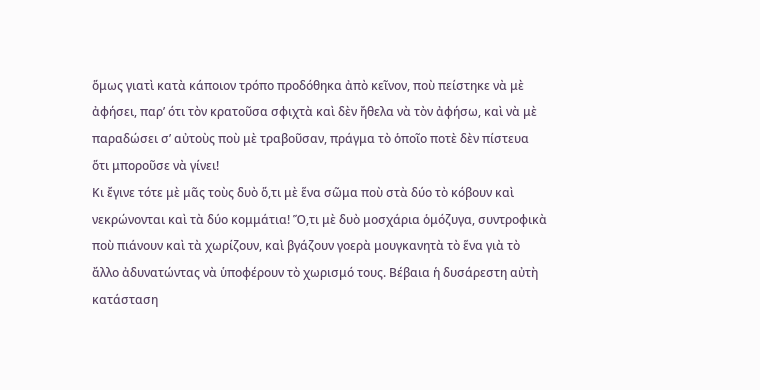ὅμως γιατὶ κατὰ κάποιον τρόπο προδόθηκα ἀπὸ κεῖνον, ποὺ πείστηκε νὰ μὲ ἀφήσει, παρ’ ότι τὸν κρατοῦσα σφιχτὰ καὶ δὲν ἤθελα νὰ τὸν ἀφήσω, καὶ νὰ μὲ παραδώσει σ’ αὐτοὺς ποὺ μὲ τραβοῦσαν, πράγμα τὸ ὁποῖο ποτὲ δὲν πίστευα ὅτι μποροῦσε νὰ γίνει!
Κι ἔγινε τότε μὲ μᾶς τοὺς δυὸ ὅ,τι μὲ ἕνα σῶμα ποὺ στὰ δύο τὸ κόβουν καὶ νεκρώνονται καὶ τὰ δύο κομμάτια! Ὅ,τι μὲ δυὸ μοσχάρια ὁμόζυγα, συντροφικὰ ποὺ πιάνουν καὶ τὰ χωρίζουν, καὶ βγάζουν γοερὰ μουγκανητὰ τὸ ἕνα γιὰ τὸ ἄλλο ἀδυνατώντας νὰ ὑποφέρουν τὸ χωρισμό τους. Βέβαια ἡ δυσάρεστη αὐτὴ κατάσταση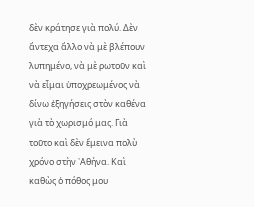δὲν κράτησε γιὰ πολύ. Δὲν ἄντεχα ἄλλο νὰ μὲ βλέπουν λυπημένο, νὰ μὲ ρωτοῦν καὶ νὰ εἶμαι ὑποχρεωμένος νὰ δίνω ἐξηγήσεις στὸν καθένα γιὰ τὸ χωρισμό μας. Γιὰ τοῦτο καὶ δὲν ἔμεινα πολὺ χρόνο στὴν ᾿Αθήνα. Καὶ καθὼς ὁ πόθος μου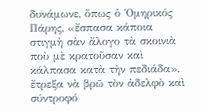δυνάμωνε, ὅπως ὁ Ὁμηρικός Πάρης, «ἔσπασα κάποια στιγμὴ σὰν ἄλογο τὰ σκοινιὰ ποὺ μὲ κρατοῦσαν καὶ κάλπασα κατὰ τὴν πεδιάδα», ἔτρεξα νὰ βρῶ τὸν ἀδελφὸ καὶ σύντροφό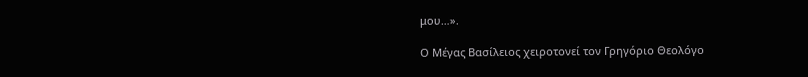μου…».

Ο Μέγας Βασίλειος χειροτονεί τον Γρηγόριο Θεολόγο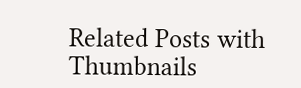Related Posts with Thumbnails